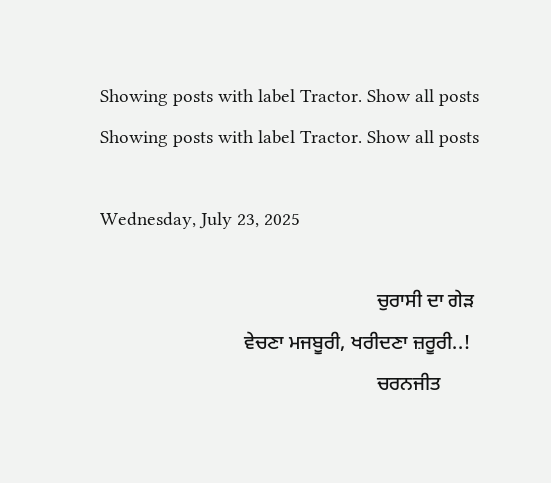Showing posts with label Tractor. Show all posts
Showing posts with label Tractor. Show all posts

Wednesday, July 23, 2025

                                                        ਚੁਰਾਸੀ ਦਾ ਗੇੜ
                             ਵੇਚਣਾ ਮਜਬੂਰੀ, ਖਰੀਦਣਾ ਜ਼ਰੂਰੀ..!
                                                        ਚਰਨਜੀਤ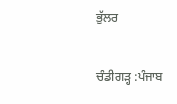ਭੁੱਲਰ

ਚੰਡੀਗੜ੍ਹ :ਪੰਜਾਬ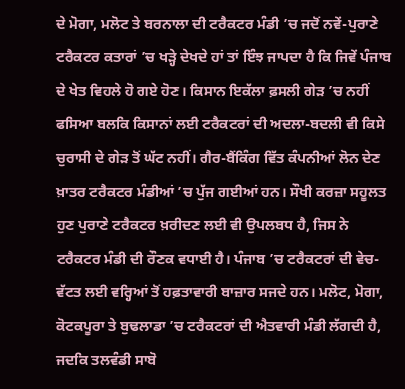ਦੇ ਮੋਗਾ, ਮਲੋਟ ਤੇ ਬਰਨਾਲਾ ਦੀ ਟਰੈਕਟਰ ਮੰਡੀ ’ਚ ਜਦੋਂ ਨਵੇਂ-ਪੁਰਾਣੇ ਟਰੈਕਟਰ ਕਤਾਰਾਂ ’ਚ ਖੜ੍ਹੇ ਦੇਖਦੇ ਹਾਂ ਤਾਂ ਇੰਝ ਜਾਪਦਾ ਹੈ ਕਿ ਜਿਵੇਂ ਪੰਜਾਬ ਦੇ ਖੇਤ ਵਿਹਲੇ ਹੋ ਗਏ ਹੋਣ। ਕਿਸਾਨ ਇਕੱਲਾ ਫ਼ਸਲੀ ਗੇੜ ’ਚ ਨਹੀਂ ਫਸਿਆ ਬਲਕਿ ਕਿਸਾਨਾਂ ਲਈ ਟਰੈਕਟਰਾਂ ਦੀ ਅਦਲਾ-ਬਦਲੀ ਵੀ ਕਿਸੇ ਚੁਰਾਸੀ ਦੇ ਗੇੜ ਤੋਂ ਘੱਟ ਨਹੀਂ। ਗੈਰ-ਬੈਂਕਿੰਗ ਵਿੱਤ ਕੰਪਨੀਆਂ ਲੋਨ ਦੇਣ ਖ਼ਾਤਰ ਟਰੈਕਟਰ ਮੰਡੀਆਂ ’ਚ ਪੁੱਜ ਗਈਆਂ ਹਨ। ਸੌਖੀ ਕਰਜ਼ਾ ਸਹੂਲਤ ਹੁਣ ਪੁਰਾਣੇ ਟਰੈਕਟਰ ਖ਼ਰੀਦਣ ਲਈ ਵੀ ਉਪਲਬਧ ਹੈ, ਜਿਸ ਨੇ ਟਰੈਕਟਰ ਮੰਡੀ ਦੀ ਰੌਣਕ ਵਧਾਈ ਹੈ। ਪੰਜਾਬ ’ਚ ਟਰੈਕਟਰਾਂ ਦੀ ਵੇਚ-ਵੱਟਤ ਲਈ ਵਰ੍ਹਿਆਂ ਤੋਂ ਹਫ਼ਤਾਵਾਰੀ ਬਾਜ਼ਾਰ ਸਜਦੇ ਹਨ। ਮਲੋਟ, ਮੋਗਾ, ਕੋਟਕਪੂਰਾ ਤੇ ਬੁਢਲਾਡਾ ’ਚ ਟਰੈਕਟਰਾਂ ਦੀ ਐਤਵਾਰੀ ਮੰਡੀ ਲੱਗਦੀ ਹੈ, ਜਦਕਿ ਤਲਵੰਡੀ ਸਾਬੋ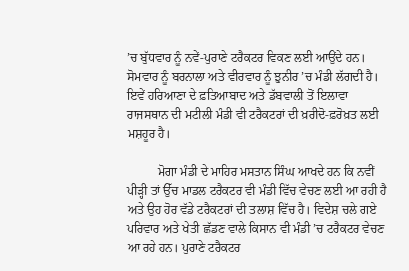’ਚ ਬੁੱਧਵਾਰ ਨੂੰ ਨਵੇਂ-ਪੁਰਾਣੇ ਟਰੈਕਟਰ ਵਿਕਣ ਲਈ ਆਉਂਦੇ ਹਨ। ਸੋਮਵਾਰ ਨੂੰ ਬਰਨਾਲਾ ਅਤੇ ਵੀਰਵਾਰ ਨੂੰ ਝੁਨੀਰ ’ਚ ਮੰਡੀ ਲੱਗਦੀ ਹੈ। ਇਵੇਂ ਹਰਿਆਣਾ ਦੇ ਫ਼ਤਿਆਬਾਦ ਅਤੇ ਡੱਬਵਾਲੀ ਤੋਂ ਇਲਾਵਾ ਰਾਜਸਥਾਨ ਦੀ ਮਟੀਲੀ ਮੰਡੀ ਵੀ ਟਰੈਕਟਰਾਂ ਦੀ ਖ਼ਰੀਦੋ-ਫ਼ਰੋਖ਼ਤ ਲਈ ਮਸ਼ਹੂਰ ਹੈ।

          ਮੋਗਾ ਮੰਡੀ ਦੇ ਮਾਹਿਰ ਮਸਤਾਨ ਸਿੰਘ ਆਖਦੇ ਹਨ ਕਿ ਨਵੀਂ ਪੀੜ੍ਹੀ ਤਾਂ ਉੱਚ ਮਾਡਲ ਟਰੈਕਟਰ ਵੀ ਮੰਡੀ ਵਿੱਚ ਵੇਚਣ ਲਈ ਆ ਰਹੀ ਹੈ ਅਤੇ ਉਹ ਹੋਰ ਵੱਡੇ ਟਰੈਕਟਰਾਂ ਦੀ ਤਲਾਸ਼ ਵਿੱਚ ਹੈ। ਵਿਦੇਸ਼ ਚਲੇ ਗਏ ਪਰਿਵਾਰ ਅਤੇ ਖੇਤੀ ਛੱਡਣ ਵਾਲੇ ਕਿਸਾਨ ਵੀ ਮੰਡੀ ’ਚ ਟਰੈਕਟਰ ਵੇਚਣ ਆ ਰਹੇ ਹਨ। ਪੁਰਾਣੇ ਟਰੈਕਟਰ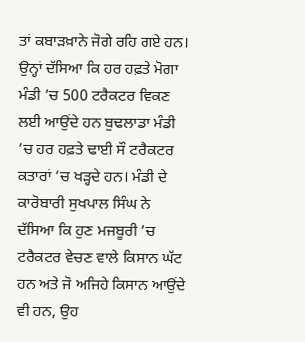ਤਾਂ ਕਬਾੜਖ਼ਾਨੇ ਜੋਗੇ ਰਹਿ ਗਏ ਹਨ। ਉਨ੍ਹਾਂ ਦੱਸਿਆ ਕਿ ਹਰ ਹਫ਼ਤੇ ਮੋਗਾ ਮੰਡੀ ’ਚ 500 ਟਰੈਕਟਰ ਵਿਕਣ ਲਈ ਆਉਂਦੇ ਹਨ ਬੁਢਲਾਡਾ ਮੰਡੀ ’ਚ ਹਰ ਹਫ਼ਤੇ ਢਾਈ ਸੌ ਟਰੈਕਟਰ ਕਤਾਰਾਂ ’ਚ ਖੜ੍ਹਦੇ ਹਨ। ਮੰਡੀ ਦੇ ਕਾਰੋਬਾਰੀ ਸੁਖਪਾਲ ਸਿੰਘ ਨੇ ਦੱਸਿਆ ਕਿ ਹੁਣ ਮਜਬੂਰੀ ’ਚ ਟਰੈਕਟਰ ਵੇਚਣ ਵਾਲੇ ਕਿਸਾਨ ਘੱਟ ਹਨ ਅਤੇ ਜੋ ਅਜਿਹੇ ਕਿਸਾਨ ਆਉਂਦੇ ਵੀ ਹਨ, ਉਹ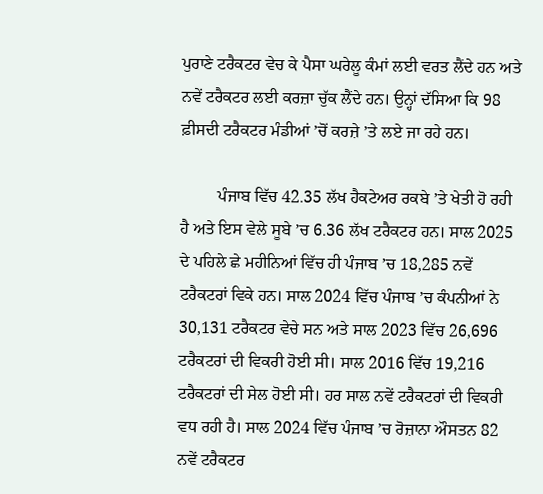ਪੁਰਾਣੇ ਟਰੈਕਟਰ ਵੇਚ ਕੇ ਪੈਸਾ ਘਰੇਲੂ ਕੰਮਾਂ ਲਈ ਵਰਤ ਲੈਂਦੇ ਹਨ ਅਤੇ ਨਵੇਂ ਟਰੈਕਟਰ ਲਈ ਕਰਜ਼ਾ ਚੁੱਕ ਲੈਂਦੇ ਹਨ। ਉਨ੍ਹਾਂ ਦੱਸਿਆ ਕਿ 98 ਫ਼ੀਸਦੀ ਟਰੈਕਟਰ ਮੰਡੀਆਂ ’ਚੋਂ ਕਰਜ਼ੇ ’ਤੇ ਲਏ ਜਾ ਰਹੇ ਹਨ।

         ਪੰਜਾਬ ਵਿੱਚ 42.35 ਲੱਖ ਹੈਕਟੇਅਰ ਰਕਬੇ ’ਤੇ ਖੇਤੀ ਹੋ ਰਹੀ ਹੈ ਅਤੇ ਇਸ ਵੇਲੇ ਸੂਬੇ ’ਚ 6.36 ਲੱਖ ਟਰੈਕਟਰ ਹਨ। ਸਾਲ 2025 ਦੇ ਪਹਿਲੇ ਛੇ ਮਹੀਨਿਆਂ ਵਿੱਚ ਹੀ ਪੰਜਾਬ ’ਚ 18,285 ਨਵੇਂ ਟਰੈਕਟਰਾਂ ਵਿਕੇ ਹਨ। ਸਾਲ 2024 ਵਿੱਚ ਪੰਜਾਬ ’ਚ ਕੰਪਨੀਆਂ ਨੇ 30,131 ਟਰੈਕਟਰ ਵੇਚੇ ਸਨ ਅਤੇ ਸਾਲ 2023 ਵਿੱਚ 26,696 ਟਰੈਕਟਰਾਂ ਦੀ ਵਿਕਰੀ ਹੋਈ ਸੀ। ਸਾਲ 2016 ਵਿੱਚ 19,216 ਟਰੈਕਟਰਾਂ ਦੀ ਸੇਲ ਹੋਈ ਸੀ। ਹਰ ਸਾਲ ਨਵੇਂ ਟਰੈਕਟਰਾਂ ਦੀ ਵਿਕਰੀ ਵਧ ਰਹੀ ਹੈ। ਸਾਲ 2024 ਵਿੱਚ ਪੰਜਾਬ ’ਚ ਰੋਜ਼ਾਨਾ ਔਸਤਨ 82 ਨਵੇਂ ਟਰੈਕਟਰ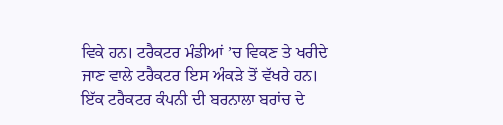ਵਿਕੇ ਹਨ। ਟਰੈਕਟਰ ਮੰਡੀਆਂ ’ਚ ਵਿਕਣ ਤੇ ਖਰੀਦੇ ਜਾਣ ਵਾਲੇ ਟਰੈਕਟਰ ਇਸ ਅੰਕੜੇ ਤੋਂ ਵੱਖਰੇ ਹਨ। ਇੱਕ ਟਰੈਕਟਰ ਕੰਪਨੀ ਦੀ ਬਰਨਾਲਾ ਬਰਾਂਚ ਦੇ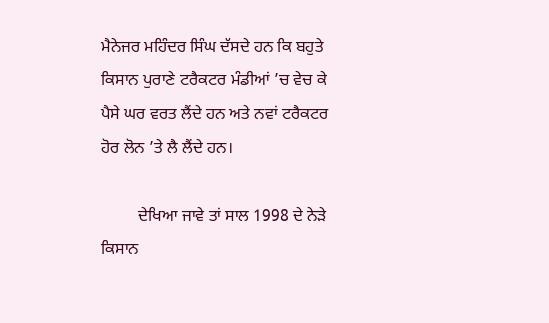ਮੈਨੇਜਰ ਮਹਿੰਦਰ ਸਿੰਘ ਦੱਸਦੇ ਹਨ ਕਿ ਬਹੁਤੇ ਕਿਸਾਨ ਪੁਰਾਣੇ ਟਰੈਕਟਰ ਮੰਡੀਆਂ ’ਚ ਵੇਚ ਕੇ ਪੈਸੇ ਘਰ ਵਰਤ ਲੈਂਦੇ ਹਨ ਅਤੇ ਨਵਾਂ ਟਰੈਕਟਰ ਹੋਰ ਲੋਨ ’ਤੇ ਲੈ ਲੈਂਦੇ ਹਨ।

         ਦੇਖਿਆ ਜਾਵੇ ਤਾਂ ਸਾਲ 1998 ਦੇ ਨੇੜੇ ਕਿਸਾਨ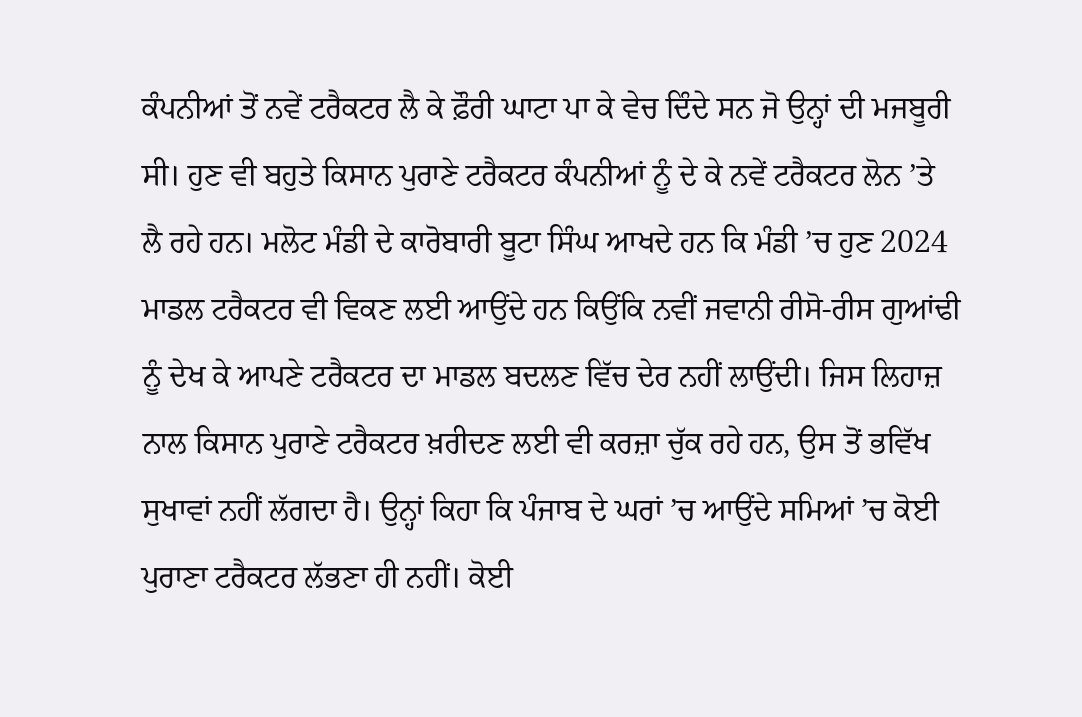ਕੰਪਨੀਆਂ ਤੋਂ ਨਵੇਂ ਟਰੈਕਟਰ ਲੈ ਕੇ ਫ਼ੌਰੀ ਘਾਟਾ ਪਾ ਕੇ ਵੇਚ ਦਿੰਦੇ ਸਨ ਜੋ ਉਨ੍ਹਾਂ ਦੀ ਮਜਬੂਰੀ ਸੀ। ਹੁਣ ਵੀ ਬਹੁਤੇ ਕਿਸਾਨ ਪੁਰਾਣੇ ਟਰੈਕਟਰ ਕੰਪਨੀਆਂ ਨੂੰ ਦੇ ਕੇ ਨਵੇਂ ਟਰੈਕਟਰ ਲੋਨ ’ਤੇ ਲੈ ਰਹੇ ਹਨ। ਮਲੋਟ ਮੰਡੀ ਦੇ ਕਾਰੋਬਾਰੀ ਬੂਟਾ ਸਿੰਘ ਆਖਦੇ ਹਨ ਕਿ ਮੰਡੀ ’ਚ ਹੁਣ 2024 ਮਾਡਲ ਟਰੈਕਟਰ ਵੀ ਵਿਕਣ ਲਈ ਆਉਂਦੇ ਹਨ ਕਿਉਂਕਿ ਨਵੀਂ ਜਵਾਨੀ ਰੀਸੋ-ਰੀਸ ਗੁਆਂਢੀ ਨੂੰ ਦੇਖ ਕੇ ਆਪਣੇ ਟਰੈਕਟਰ ਦਾ ਮਾਡਲ ਬਦਲਣ ਵਿੱਚ ਦੇਰ ਨਹੀਂ ਲਾਉਂਦੀ। ਜਿਸ ਲਿਹਾਜ਼ ਨਾਲ ਕਿਸਾਨ ਪੁਰਾਣੇ ਟਰੈਕਟਰ ਖ਼ਰੀਦਣ ਲਈ ਵੀ ਕਰਜ਼ਾ ਚੁੱਕ ਰਹੇ ਹਨ, ਉਸ ਤੋਂ ਭਵਿੱਖ ਸੁਖਾਵਾਂ ਨਹੀਂ ਲੱਗਦਾ ਹੈ। ਉਨ੍ਹਾਂ ਕਿਹਾ ਕਿ ਪੰਜਾਬ ਦੇ ਘਰਾਂ ’ਚ ਆਉਂਦੇ ਸਮਿਆਂ ’ਚ ਕੋਈ ਪੁਰਾਣਾ ਟਰੈਕਟਰ ਲੱਭਣਾ ਹੀ ਨਹੀਂ। ਕੋਈ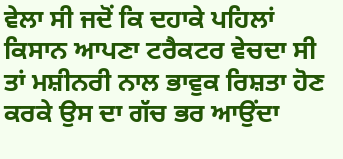ਵੇਲਾ ਸੀ ਜਦੋਂ ਕਿ ਦਹਾਕੇ ਪਹਿਲਾਂ ਕਿਸਾਨ ਆਪਣਾ ਟਰੈਕਟਰ ਵੇਚਦਾ ਸੀ ਤਾਂ ਮਸ਼ੀਨਰੀ ਨਾਲ ਭਾਵੁਕ ਰਿਸ਼ਤਾ ਹੋਣ ਕਰਕੇ ਉਸ ਦਾ ਗੱਚ ਭਰ ਆਉਂਦਾ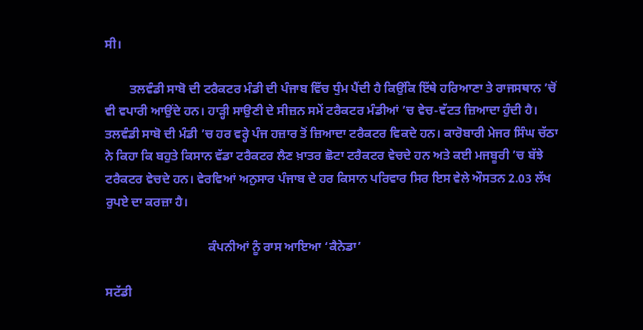ਸੀ।

        ਤਲਵੰਡੀ ਸਾਬੋ ਦੀ ਟਰੈਕਟਰ ਮੰਡੀ ਦੀ ਪੰਜਾਬ ਵਿੱਚ ਧੁੰਮ ਪੈਂਦੀ ਹੈ ਕਿਉਂਕਿ ਇੱਥੇ ਹਰਿਆਣਾ ਤੇ ਰਾਜਸਥਾਨ ’ਚੋਂ ਵੀ ਵਪਾਰੀ ਆਉਂਦੇ ਹਨ। ਹਾੜ੍ਹੀ ਸਾਉਣੀ ਦੇ ਸੀਜ਼ਨ ਸਮੇਂ ਟਰੈਕਟਰ ਮੰਡੀਆਂ ’ਚ ਵੇਚ-ਵੱਟਤ ਜ਼ਿਆਦਾ ਹੁੰਦੀ ਹੈ। ਤਲਵੰਡੀ ਸਾਬੋ ਦੀ ਮੰਡੀ ’ਚ ਹਰ ਵਰ੍ਹੇ ਪੰਜ ਹਜ਼ਾਰ ਤੋਂ ਜ਼ਿਆਦਾ ਟਰੈਕਟਰ ਵਿਕਦੇ ਹਨ। ਕਾਰੋਬਾਰੀ ਮੇਜਰ ਸਿੰਘ ਚੱਠਾ ਨੇ ਕਿਹਾ ਕਿ ਬਹੁਤੇ ਕਿਸਾਨ ਵੱਡਾ ਟਰੈਕਟਰ ਲੈਣ ਖ਼ਾਤਰ ਛੋਟਾ ਟਰੈਕਟਰ ਵੇਚਦੇ ਹਨ ਅਤੇ ਕਈ ਮਜਬੂਰੀ ’ਚ ਬੱਝੇ ਟਰੈਕਟਰ ਵੇਚਦੇ ਹਨ। ਵੇਰਵਿਆਂ ਅਨੁਸਾਰ ਪੰਜਾਬ ਦੇ ਹਰ ਕਿਸਾਨ ਪਰਿਵਾਰ ਸਿਰ ਇਸ ਵੇਲੇ ਔਸਤਨ 2.03 ਲੱਖ ਰੁਪਏ ਦਾ ਕਰਜ਼ਾ ਹੈ।

                                 ਕੰਪਨੀਆਂ ਨੂੰ ਰਾਸ ਆਇਆ ‘ਕੈਨੇਡਾ’

ਸਟੱਡੀ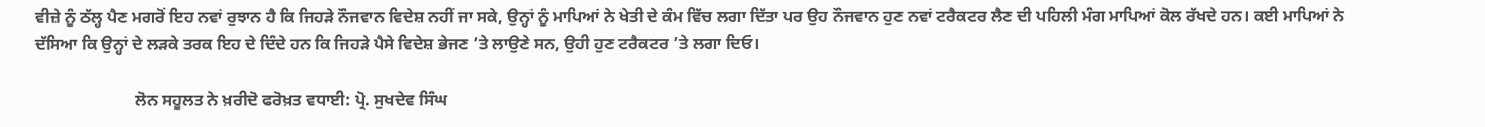ਵੀਜ਼ੇ ਨੂੰ ਠੱਲ੍ਹ ਪੈਣ ਮਗਰੋਂ ਇਹ ਨਵਾਂ ਰੁਝਾਨ ਹੈ ਕਿ ਜਿਹੜੇ ਨੌਜਵਾਨ ਵਿਦੇਸ਼ ਨਹੀਂ ਜਾ ਸਕੇ, ਉਨ੍ਹਾਂ ਨੂੰ ਮਾਪਿਆਂ ਨੇ ਖੇਤੀ ਦੇ ਕੰਮ ਵਿੱਚ ਲਗਾ ਦਿੱਤਾ ਪਰ ਉਹ ਨੌਜਵਾਨ ਹੁਣ ਨਵਾਂ ਟਰੈਕਟਰ ਲੈਣ ਦੀ ਪਹਿਲੀ ਮੰਗ ਮਾਪਿਆਂ ਕੋਲ ਰੱਖਦੇ ਹਨ। ਕਈ ਮਾਪਿਆਂ ਨੇ ਦੱਸਿਆ ਕਿ ਉਨ੍ਹਾਂ ਦੇ ਲੜਕੇ ਤਰਕ ਇਹ ਦੇ ਦਿੰਦੇ ਹਨ ਕਿ ਜਿਹੜੇ ਪੈਸੇ ਵਿਦੇਸ਼ ਭੇਜਣ ’ਤੇ ਲਾਉਣੇ ਸਨ, ਉਹੀ ਹੁਣ ਟਰੈਕਟਰ ’ਤੇ ਲਗਾ ਦਿਓ।

                        ਲੋਨ ਸਹੂਲਤ ਨੇ ਖ਼ਰੀਦੋ ਫਰੋਖ਼ਤ ਵਧਾਈ: ਪ੍ਰੋ. ਸੁਖਦੇਵ ਸਿੰਘ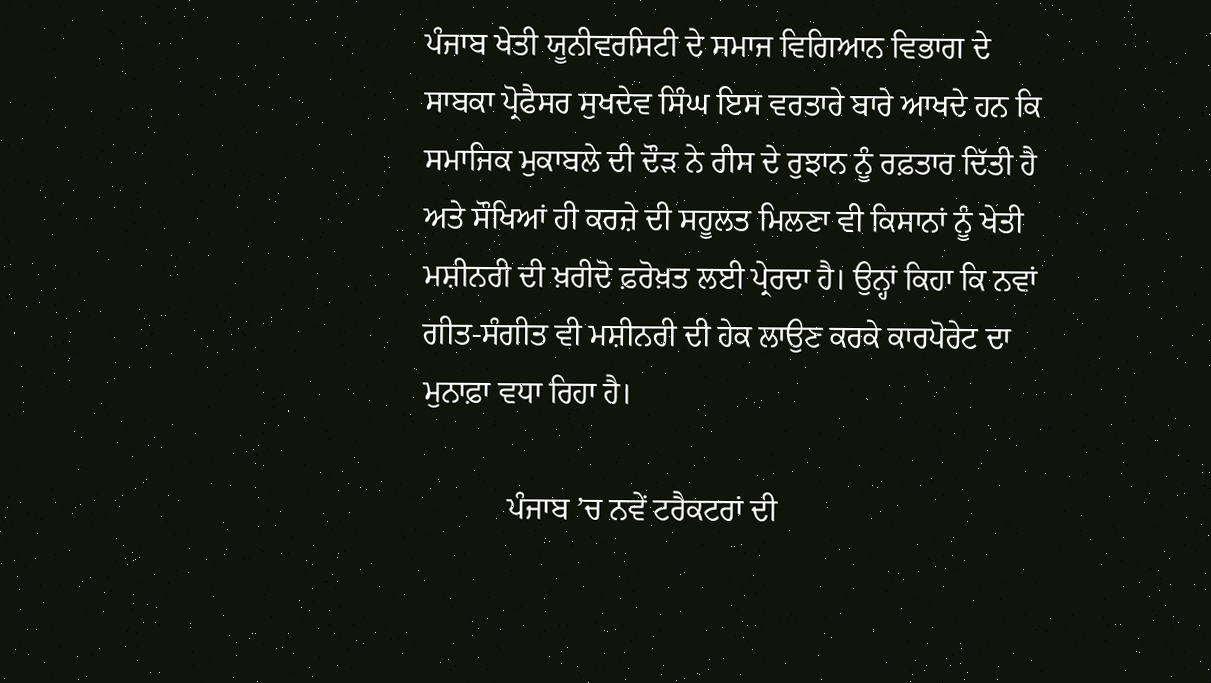ਪੰਜਾਬ ਖੇਤੀ ਯੂਨੀਵਰਸਿਟੀ ਦੇ ਸਮਾਜ ਵਿਗਿਆਨ ਵਿਭਾਗ ਦੇ ਸਾਬਕਾ ਪ੍ਰੋਫੈਸਰ ਸੁਖਦੇਵ ਸਿੰਘ ਇਸ ਵਰਤਾਰੇ ਬਾਰੇ ਆਖਦੇ ਹਨ ਕਿ ਸਮਾਜਿਕ ਮੁਕਾਬਲੇ ਦੀ ਦੌੜ ਨੇ ਰੀਸ ਦੇ ਰੁਝਾਨ ਨੂੰ ਰਫ਼ਤਾਰ ਦਿੱਤੀ ਹੈ ਅਤੇ ਸੌਖਿਆਂ ਹੀ ਕਰਜ਼ੇ ਦੀ ਸਹੂਲਤ ਮਿਲਣਾ ਵੀ ਕਿਸਾਨਾਂ ਨੂੰ ਖੇਤੀ ਮਸ਼ੀਨਰੀ ਦੀ ਖ਼ਰੀਦੋ ਫ਼ਰੋਖ਼ਤ ਲਈ ਪ੍ਰੇਰਦਾ ਹੈ। ਉਨ੍ਹਾਂ ਕਿਹਾ ਕਿ ਨਵਾਂ ਗੀਤ-ਸੰਗੀਤ ਵੀ ਮਸ਼ੀਨਰੀ ਦੀ ਹੇਕ ਲਾਉਣ ਕਰਕੇ ਕਾਰਪੋਰੇਟ ਦਾ ਮੁਨਾਫ਼ਾ ਵਧਾ ਰਿਹਾ ਹੈ।

           ਪੰਜਾਬ ’ਚ ਨਵੇਂ ਟਰੈਕਟਰਾਂ ਦੀ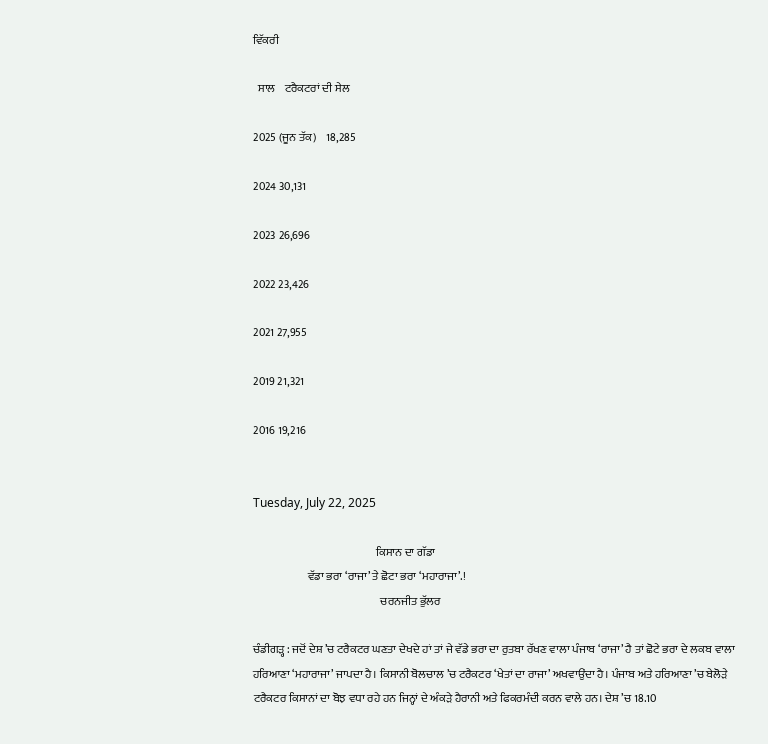ਵਿੱਕਰੀ

  ਸਾਲ    ਟਰੈਕਟਰਾਂ ਦੀ ਸੇਲ

2025 (ਜੂਨ ਤੱਕ)    18,285

2024 30,131

2023 26,696

2022 23,426

2021 27,955

2019 21,321

2016 19,216


Tuesday, July 22, 2025

                                                      ਕਿਸਾਨ ਦਾ ਗੱਡਾ
                        ਵੱਡਾ ਭਰਾ ‘ਰਾਜਾ’ ਤੇ ਛੋਟਾ ਭਰਾ ‘ਮਹਾਰਾਜਾ’.!
                                                        ਚਰਨਜੀਤ ਭੁੱਲਰ

ਚੰਡੀਗੜ੍ਹ : ਜਦੋਂ ਦੇਸ਼ ’ਚ ਟਰੈਕਟਰ ਘਣਤਾ ਦੇਖਦੇ ਹਾਂ ਤਾਂ ਜੇ ਵੱਡੇ ਭਰਾ ਦਾ ਰੁਤਬਾ ਰੱਖਣ ਵਾਲਾ ਪੰਜਾਬ ‘ਰਾਜਾ’ ਹੈ ਤਾਂ ਛੋਟੇ ਭਰਾ ਦੇ ਲਕਬ ਵਾਲਾ ਹਰਿਆਣਾ ‘ਮਹਾਰਾਜਾ’ ਜਾਪਦਾ ਹੈ। ਕਿਸਾਨੀ ਬੋਲਚਾਲ ’ਚ ਟਰੈਕਟਰ ‘ਖੇਤਾਂ ਦਾ ਰਾਜਾ’ ਅਖਵਾਉਂਦਾ ਹੈ। ਪੰਜਾਬ ਅਤੇ ਹਰਿਆਣਾ ’ਚ ਬੇਲੋੜੇ ਟਰੈਕਟਰ ਕਿਸਾਨਾਂ ਦਾ ਬੋਝ ਵਧਾ ਰਹੇ ਹਨ ਜਿਨ੍ਹਾਂ ਦੇ ਅੰਕੜੇ ਹੈਰਾਨੀ ਅਤੇ ਫਿਕਰਮੰਦੀ ਕਰਨ ਵਾਲੇ ਹਨ। ਦੇਸ਼ ’ਚ 18.10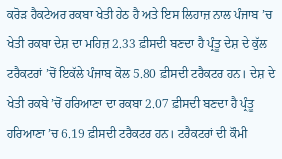ਕਰੋੜ ਹੈਕਟੇਅਰ ਰਕਬਾ ਖੇਤੀ ਹੇਠ ਹੈ ਅਤੇ ਇਸ ਲਿਹਾਜ਼ ਨਾਲ ਪੰਜਾਬ ’ਚ ਖੇਤੀ ਰਕਬਾ ਦੇਸ਼ ਦਾ ਮਹਿਜ਼ 2.33 ਫ਼ੀਸਦੀ ਬਣਦਾ ਹੈ ਪ੍ਰੰਤੂ ਦੇਸ਼ ਦੇ ਕੁੱਲ ਟਰੈਕਟਰਾਂ ’ਚੋਂ ਇਕੱਲੇ ਪੰਜਾਬ ਕੋਲ 5.80 ਫ਼ੀਸਦੀ ਟਰੈਕਟਰ ਹਨ। ਦੇਸ਼ ਦੇ ਖੇਤੀ ਰਕਬੇ ’ਚੋਂ ਹਰਿਆਣਾ ਦਾ ਰਕਬਾ 2.07 ਫ਼ੀਸਦੀ ਬਣਦਾ ਹੈ ਪ੍ਰੰਤੂ ਹਰਿਆਣਾ ’ਚ 6.19 ਫ਼ੀਸਦੀ ਟਰੈਕਟਰ ਹਨ। ਟਰੈਕਟਰਾਂ ਦੀ ਕੌਮੀ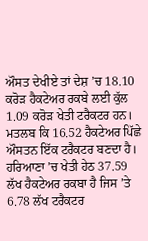ਔਸਤ ਦੇਖੀਏ ਤਾਂ ਦੇਸ਼ ’ਚ 18.10 ਕਰੋੜ ਹੈਕਟੇਅਰ ਰਕਬੇ ਲਈ ਕੁੱਲ 1.09 ਕਰੋੜ ਖੇਤੀ ਟਰੈਕਟਰ ਹਨ। ਮਤਲਬ ਕਿ 16.52 ਹੈਕਟੇਅਰ ਪਿੱਛੇ ਔਸਤਨ ਇੱਕ ਟਰੈਕਟਰ ਬਣਦਾ ਹੈ। ਹਰਿਆਣਾ ’ਚ ਖੇਤੀ ਹੇਠ 37.59 ਲੱਖ ਹੈਕਟੇਅਰ ਰਕਬਾ ਹੈ ਜਿਸ ’ਤੇ 6.78 ਲੱਖ ਟਰੈਕਟਰ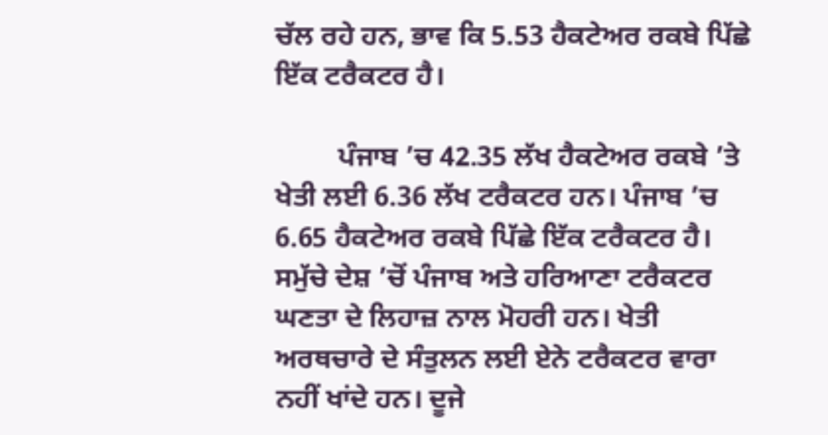ਚੱਲ ਰਹੇ ਹਨ, ਭਾਵ ਕਿ 5.53 ਹੈਕਟੇਅਰ ਰਕਬੇ ਪਿੱਛੇ ਇੱਕ ਟਰੈਕਟਰ ਹੈ।

         ਪੰਜਾਬ ’ਚ 42.35 ਲੱਖ ਹੈਕਟੇਅਰ ਰਕਬੇ ’ਤੇ ਖੇਤੀ ਲਈ 6.36 ਲੱਖ ਟਰੈਕਟਰ ਹਨ। ਪੰਜਾਬ ’ਚ 6.65 ਹੈਕਟੇਅਰ ਰਕਬੇ ਪਿੱਛੇ ਇੱਕ ਟਰੈਕਟਰ ਹੈ। ਸਮੁੱਚੇ ਦੇਸ਼ ’ਚੋਂ ਪੰਜਾਬ ਅਤੇ ਹਰਿਆਣਾ ਟਰੈਕਟਰ ਘਣਤਾ ਦੇ ਲਿਹਾਜ਼ ਨਾਲ ਮੋਹਰੀ ਹਨ। ਖੇਤੀ ਅਰਥਚਾਰੇ ਦੇ ਸੰਤੁਲਨ ਲਈ ਏਨੇ ਟਰੈਕਟਰ ਵਾਰਾ ਨਹੀਂ ਖਾਂਦੇ ਹਨ। ਦੂਜੇ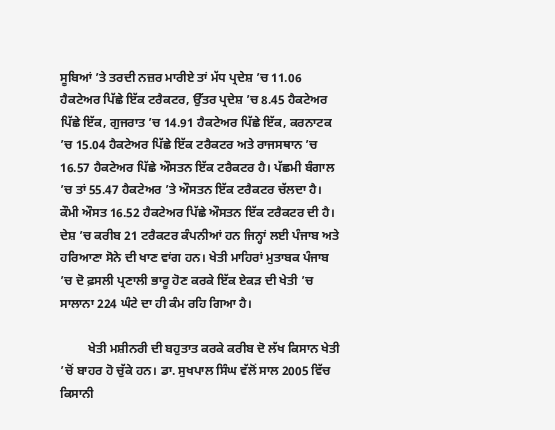ਸੂਬਿਆਂ ’ਤੇ ਤਰਦੀ ਨਜ਼ਰ ਮਾਰੀਏ ਤਾਂ ਮੱਧ ਪ੍ਰਦੇਸ਼ ’ਚ 11.06 ਹੈਕਟੇਅਰ ਪਿੱਛੇ ਇੱਕ ਟਰੈਕਟਰ, ਉੱਤਰ ਪ੍ਰਦੇਸ਼ ’ਚ 8.45 ਹੈਕਟੇਅਰ ਪਿੱਛੇ ਇੱਕ, ਗੁਜਰਾਤ ’ਚ 14.91 ਹੈਕਟੇਅਰ ਪਿੱਛੇ ਇੱਕ, ਕਰਨਾਟਕ ’ਚ 15.04 ਹੈਕਟੇਅਰ ਪਿੱਛੇ ਇੱਕ ਟਰੈਕਟਰ ਅਤੇ ਰਾਜਸਥਾਨ ’ਚ 16.57 ਹੈਕਟੇਅਰ ਪਿੱਛੇ ਔਸਤਨ ਇੱਕ ਟਰੈਕਟਰ ਹੈ। ਪੱਛਮੀ ਬੰਗਾਲ ’ਚ ਤਾਂ 55.47 ਹੈਕਟੇਅਰ ’ਤੇ ਔਸਤਨ ਇੱਕ ਟਰੈਕਟਰ ਚੱਲਦਾ ਹੈ। ਕੌਮੀ ਔਸਤ 16.52 ਹੈਕਟੇਅਰ ਪਿੱਛੇ ਔਸਤਨ ਇੱਕ ਟਰੈਕਟਰ ਦੀ ਹੈ। ਦੇਸ਼ ’ਚ ਕਰੀਬ 21 ਟਰੈਕਟਰ ਕੰਪਨੀਆਂ ਹਨ ਜਿਨ੍ਹਾਂ ਲਈ ਪੰਜਾਬ ਅਤੇ ਹਰਿਆਣਾ ਸੋਨੇ ਦੀ ਖਾਣ ਵਾਂਗ ਹਨ। ਖੇਤੀ ਮਾਹਿਰਾਂ ਮੁਤਾਬਕ ਪੰਜਾਬ ’ਚ ਦੋ ਫ਼ਸਲੀ ਪ੍ਰਣਾਲੀ ਭਾਰੂ ਹੋਣ ਕਰਕੇ ਇੱਕ ਏਕੜ ਦੀ ਖੇਤੀ ’ਚ ਸਾਲਾਨਾ 224 ਘੰਟੇ ਦਾ ਹੀ ਕੰਮ ਰਹਿ ਗਿਆ ਹੈ।

         ਖੇਤੀ ਮਸ਼ੀਨਰੀ ਦੀ ਬਹੁਤਾਤ ਕਰਕੇ ਕਰੀਬ ਦੋ ਲੱਖ ਕਿਸਾਨ ਖੇਤੀ ’ਚੋਂ ਬਾਹਰ ਹੋ ਚੁੱਕੇ ਹਨ। ਡਾ. ਸੁਖਪਾਲ ਸਿੰਘ ਵੱਲੋਂ ਸਾਲ 2005 ਵਿੱਚ ਕਿਸਾਨੀ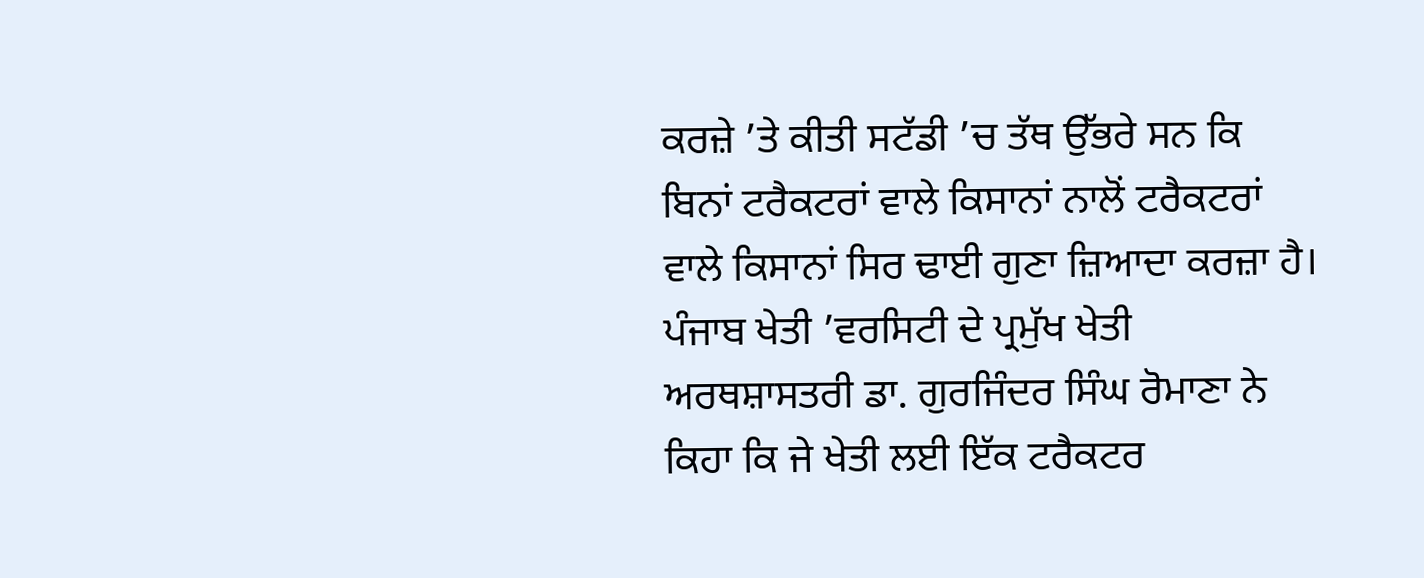ਕਰਜ਼ੇ ’ਤੇ ਕੀਤੀ ਸਟੱਡੀ ’ਚ ਤੱਥ ਉੱਭਰੇ ਸਨ ਕਿ ਬਿਨਾਂ ਟਰੈਕਟਰਾਂ ਵਾਲੇ ਕਿਸਾਨਾਂ ਨਾਲੋਂ ਟਰੈਕਟਰਾਂ ਵਾਲੇ ਕਿਸਾਨਾਂ ਸਿਰ ਢਾਈ ਗੁਣਾ ਜ਼ਿਆਦਾ ਕਰਜ਼ਾ ਹੈ। ਪੰਜਾਬ ਖੇਤੀ ’ਵਰਸਿਟੀ ਦੇ ਪ੍ਰਮੁੱਖ ਖੇਤੀ ਅਰਥਸ਼ਾਸਤਰੀ ਡਾ. ਗੁਰਜਿੰਦਰ ਸਿੰਘ ਰੋਮਾਣਾ ਨੇ ਕਿਹਾ ਕਿ ਜੇ ਖੇਤੀ ਲਈ ਇੱਕ ਟਰੈਕਟਰ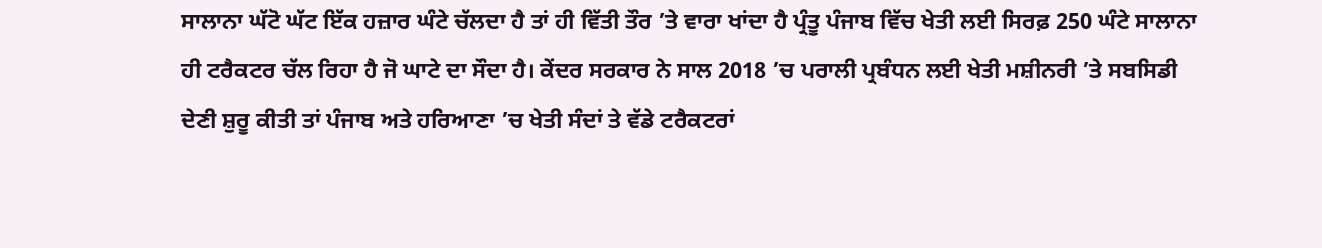ਸਾਲਾਨਾ ਘੱਟੋ ਘੱਟ ਇੱਕ ਹਜ਼ਾਰ ਘੰਟੇ ਚੱਲਦਾ ਹੈ ਤਾਂ ਹੀ ਵਿੱਤੀ ਤੌਰ ’ਤੇ ਵਾਰਾ ਖਾਂਦਾ ਹੈ ਪ੍ਰੰਤੂ ਪੰਜਾਬ ਵਿੱਚ ਖੇਤੀ ਲਈ ਸਿਰਫ਼ 250 ਘੰਟੇ ਸਾਲਾਨਾ ਹੀ ਟਰੈਕਟਰ ਚੱਲ ਰਿਹਾ ਹੈ ਜੋ ਘਾਟੇ ਦਾ ਸੌਦਾ ਹੈ। ਕੇਂਦਰ ਸਰਕਾਰ ਨੇ ਸਾਲ 2018 ’ਚ ਪਰਾਲੀ ਪ੍ਰਬੰਧਨ ਲਈ ਖੇਤੀ ਮਸ਼ੀਨਰੀ ’ਤੇ ਸਬਸਿਡੀ ਦੇਣੀ ਸ਼ੁਰੂ ਕੀਤੀ ਤਾਂ ਪੰਜਾਬ ਅਤੇ ਹਰਿਆਣਾ ’ਚ ਖੇਤੀ ਸੰਦਾਂ ਤੇ ਵੱਡੇ ਟਰੈਕਟਰਾਂ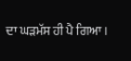ਦਾ ਘੜਮੱਸ ਹੀ ਪੈ ਗਿਆ।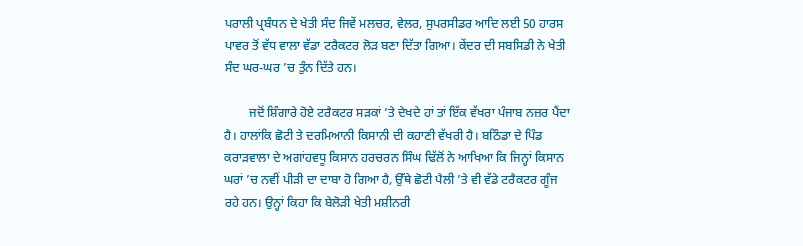ਪਰਾਲੀ ਪ੍ਰਬੰਧਨ ਦੇ ਖੇਤੀ ਸੰਦ ਜਿਵੇਂ ਮਲਚਰ, ਵੇਲਰ, ਸੁਪਰਸੀਡਰ ਆਦਿ ਲਈ 50 ਹਾਰਸ ਪਾਵਰ ਤੋਂ ਵੱਧ ਵਾਲਾ ਵੱਡਾ ਟਰੈਕਟਰ ਲੋੜ ਬਣਾ ਦਿੱਤਾ ਗਿਆ। ਕੇਂਦਰ ਦੀ ਸਬਸਿਡੀ ਨੇ ਖੇਤੀ ਸੰਦ ਘਰ-ਘਰ ’ਚ ਤੁੰਨ ਦਿੱਤੇ ਹਨ।

        ਜਦੋਂ ਸ਼ਿੰਗਾਰੇ ਹੋਏ ਟਰੈਕਟਰ ਸੜਕਾਂ ’ਤੇ ਦੇਖਦੇ ਹਾਂ ਤਾਂ ਇੱਕ ਵੱਖਰਾ ਪੰਜਾਬ ਨਜ਼ਰ ਪੈਂਦਾ ਹੈ। ਹਾਲਾਂਕਿ ਛੋਟੀ ਤੇ ਦਰਮਿਆਨੀ ਕਿਸਾਨੀ ਦੀ ਕਹਾਣੀ ਵੱਖਰੀ ਹੈ। ਬਠਿੰਡਾ ਦੇ ਪਿੰਡ ਕਰਾੜਵਾਲਾ ਦੇ ਅਗਾਂਹਵਧੂ ਕਿਸਾਨ ਹਰਚਰਨ ਸਿੰਘ ਢਿੱਲੋਂ ਨੇ ਆਖਿਆ ਕਿ ਜਿਨ੍ਹਾਂ ਕਿਸਾਨ ਘਰਾਂ ’ਚ ਨਵੀਂ ਪੀੜੀ ਦਾ ਦਾਬਾ ਹੋ ਗਿਆ ਹੈ, ਉੱਥੇ ਛੋਟੀ ਪੈਲੀ ’ਤੇ ਵੀ ਵੱਡੇ ਟਰੈਕਟਰ ਗੂੰਜ ਰਹੇ ਹਨ। ਉਨ੍ਹਾਂ ਕਿਹਾ ਕਿ ਬੇਲੋੜੀ ਖੇਤੀ ਮਸ਼ੀਨਰੀ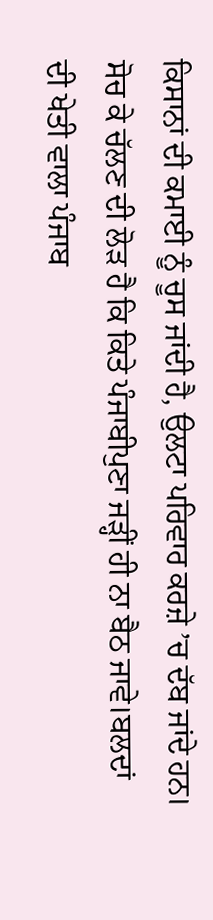ਕਿਸਾਨਾਂ ਦੀ ਕਮਾਈ ਨੂੰ ਚੂਸ ਜਾਂਦੀ ਹੈ, ਉਲਟਾ ਪਰਿਵਾਰ ਕਰਜ਼ੇ ’ਚ ਦੱਬ ਜਾਂਦੇ ਹਨ। ਸੋਚ ਕੇ ਚੱਲਣ ਦੀ ਲੋੜ ਹੈ ਕਿ ਕਿਤੇ ਪੰਜਾਬੀਪੁਣਾ ਜੜ੍ਹੀਂ ਹੀ ਨਾ ਬੈਠ ਜਾਵੇ।ਬਲਦਾਂ ਦੀ ਖੇਤੀ ਵਾਲਾ ਪੰਜਾਬ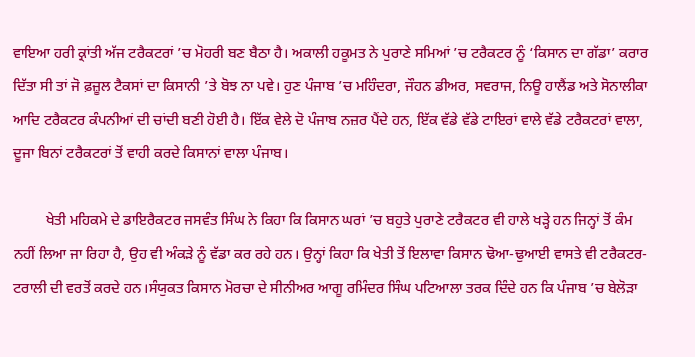ਵਾਇਆ ਹਰੀ ਕ੍ਰਾਂਤੀ ਅੱਜ ਟਰੈਕਟਰਾਂ ’ਚ ਮੋਹਰੀ ਬਣ ਬੈਠਾ ਹੈ। ਅਕਾਲੀ ਹਕੂਮਤ ਨੇ ਪੁਰਾਣੇ ਸਮਿਆਂ ’ਚ ਟਰੈਕਟਰ ਨੂੰ ‘ਕਿਸਾਨ ਦਾ ਗੱਡਾ’ ਕਰਾਰ ਦਿੱਤਾ ਸੀ ਤਾਂ ਜੋ ਫ਼ਜ਼ੂਲ ਟੈਕਸਾਂ ਦਾ ਕਿਸਾਨੀ ’ਤੇ ਬੋਝ ਨਾ ਪਵੇ। ਹੁਣ ਪੰਜਾਬ ’ਚ ਮਹਿੰਦਰਾ, ਜੌਹਨ ਡੀਅਰ, ਸਵਰਾਜ, ਨਿਊ ਹਾਲੈਂਡ ਅਤੇ ਸੋਨਾਲੀਕਾ ਆਦਿ ਟਰੈਕਟਰ ਕੰਪਨੀਆਂ ਦੀ ਚਾਂਦੀ ਬਣੀ ਹੋਈ ਹੈ। ਇੱਕ ਵੇਲੇ ਦੋ ਪੰਜਾਬ ਨਜ਼ਰ ਪੈਂਦੇ ਹਨ, ਇੱਕ ਵੱਡੇ ਵੱਡੇ ਟਾਇਰਾਂ ਵਾਲੇ ਵੱਡੇ ਟਰੈਕਟਰਾਂ ਵਾਲਾ, ਦੂਜਾ ਬਿਨਾਂ ਟਰੈਕਟਰਾਂ ਤੋਂ ਵਾਹੀ ਕਰਦੇ ਕਿਸਾਨਾਂ ਵਾਲਾ ਪੰਜਾਬ।

         ਖੇਤੀ ਮਹਿਕਮੇ ਦੇ ਡਾਇਰੈਕਟਰ ਜਸਵੰਤ ਸਿੰਘ ਨੇ ਕਿਹਾ ਕਿ ਕਿਸਾਨ ਘਰਾਂ ’ਚ ਬਹੁਤੇ ਪੁਰਾਣੇ ਟਰੈਕਟਰ ਵੀ ਹਾਲੇ ਖੜ੍ਹੇ ਹਨ ਜਿਨ੍ਹਾਂ ਤੋਂ ਕੰਮ ਨਹੀਂ ਲਿਆ ਜਾ ਰਿਹਾ ਹੈ, ਉਹ ਵੀ ਅੰਕੜੇ ਨੂੰ ਵੱਡਾ ਕਰ ਰਹੇ ਹਨ। ਉਨ੍ਹਾਂ ਕਿਹਾ ਕਿ ਖੇਤੀ ਤੋਂ ਇਲਾਵਾ ਕਿਸਾਨ ਢੋਆ-ਢੁਆਈ ਵਾਸਤੇ ਵੀ ਟਰੈਕਟਰ-ਟਰਾਲੀ ਦੀ ਵਰਤੋਂ ਕਰਦੇ ਹਨ।ਸੰਯੁਕਤ ਕਿਸਾਨ ਮੋਰਚਾ ਦੇ ਸੀਨੀਅਰ ਆਗੂ ਰਮਿੰਦਰ ਸਿੰਘ ਪਟਿਆਲਾ ਤਰਕ ਦਿੰਦੇ ਹਨ ਕਿ ਪੰਜਾਬ ’ਚ ਬੇਲੋੜਾ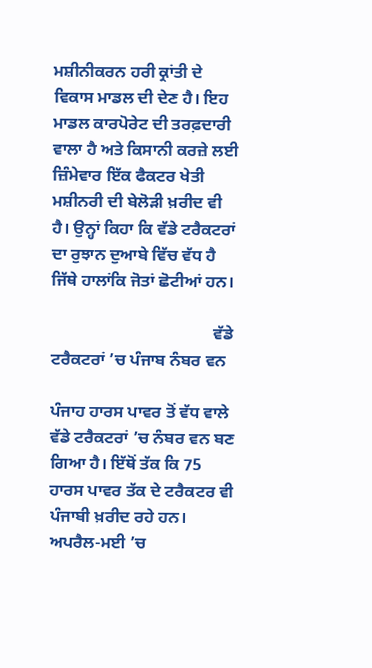ਮਸ਼ੀਨੀਕਰਨ ਹਰੀ ਕ੍ਰਾਂਤੀ ਦੇ ਵਿਕਾਸ ਮਾਡਲ ਦੀ ਦੇਣ ਹੈ। ਇਹ ਮਾਡਲ ਕਾਰਪੋਰੇਟ ਦੀ ਤਰਫ਼ਦਾਰੀ ਵਾਲਾ ਹੈ ਅਤੇ ਕਿਸਾਨੀ ਕਰਜ਼ੇ ਲਈ ਜ਼ਿੰਮੇਵਾਰ ਇੱਕ ਫੈਕਟਰ ਖੇਤੀ ਮਸ਼ੀਨਰੀ ਦੀ ਬੇਲੋੜੀ ਖ਼ਰੀਦ ਵੀ ਹੈ। ਉਨ੍ਹਾਂ ਕਿਹਾ ਕਿ ਵੱਡੇ ਟਰੈਕਟਰਾਂ ਦਾ ਰੁਝਾਨ ਦੁਆਬੇ ਵਿੱਚ ਵੱਧ ਹੈ ਜਿੱਥੇ ਹਾਲਾਂਕਿ ਜੋਤਾਂ ਛੋਟੀਆਂ ਹਨ।

                                       ਵੱਡੇ ਟਰੈਕਟਰਾਂ ’ਚ ਪੰਜਾਬ ਨੰਬਰ ਵਨ

ਪੰਜਾਹ ਹਾਰਸ ਪਾਵਰ ਤੋਂ ਵੱਧ ਵਾਲੇ ਵੱਡੇ ਟਰੈਕਟਰਾਂ ’ਚ ਨੰਬਰ ਵਨ ਬਣ ਗਿਆ ਹੈ। ਇੱਥੋਂ ਤੱਕ ਕਿ 75 ਹਾਰਸ ਪਾਵਰ ਤੱਕ ਦੇ ਟਰੈਕਟਰ ਵੀ ਪੰਜਾਬੀ ਖ਼ਰੀਦ ਰਹੇ ਹਨ। ਅਪਰੈਲ-ਮਈ ’ਚ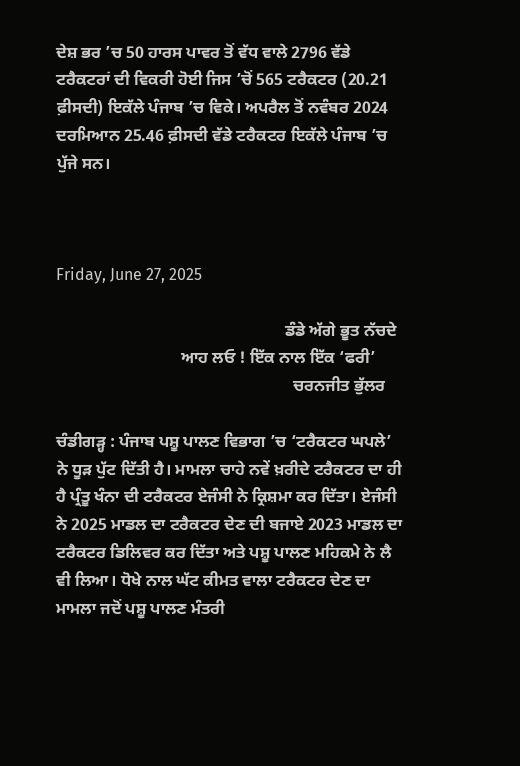ਦੇਸ਼ ਭਰ ’ਚ 50 ਹਾਰਸ ਪਾਵਰ ਤੋਂ ਵੱਧ ਵਾਲੇ 2796 ਵੱਡੇ ਟਰੈਕਟਰਾਂ ਦੀ ਵਿਕਰੀ ਹੋਈ ਜਿਸ ’ਚੋਂ 565 ਟਰੈਕਟਰ (20.21 ਫ਼ੀਸਦੀ) ਇਕੱਲੇ ਪੰਜਾਬ ’ਚ ਵਿਕੇ। ਅਪਰੈਲ ਤੋਂ ਨਵੰਬਰ 2024 ਦਰਮਿਆਨ 25.46 ਫ਼ੀਸਦੀ ਵੱਡੇ ਟਰੈਕਟਰ ਇਕੱਲੇ ਪੰਜਾਬ ’ਚ ਪੁੱਜੇ ਸਨ।



Friday, June 27, 2025

                                                       ਡੰਡੇ ਅੱਗੇ ਭੂਤ ਨੱਚਦੇ
                              ਆਹ ਲਓ ! ਇੱਕ ਨਾਲ ਇੱਕ ‘ਫਰੀ’
                                                         ਚਰਨਜੀਤ ਭੁੱਲਰ

ਚੰਡੀਗੜ੍ਹ : ਪੰਜਾਬ ਪਸ਼ੂ ਪਾਲਣ ਵਿਭਾਗ ’ਚ ‘ਟਰੈਕਟਰ ਘਪਲੇ’ ਨੇ ਧੂੜ ਪੁੱਟ ਦਿੱਤੀ ਹੈ। ਮਾਮਲਾ ਚਾਹੇ ਨਵੇਂ ਖ਼ਰੀਦੇ ਟਰੈਕਟਰ ਦਾ ਹੀ ਹੈ ਪ੍ਰੰਤੂ ਖੰਨਾ ਦੀ ਟਰੈਕਟਰ ਏਜੰਸੀ ਨੇ ਕ੍ਰਿਸ਼ਮਾ ਕਰ ਦਿੱਤਾ। ਏਜੰਸੀ ਨੇ 2025 ਮਾਡਲ ਦਾ ਟਰੈਕਟਰ ਦੇਣ ਦੀ ਬਜਾਏ 2023 ਮਾਡਲ ਦਾ ਟਰੈਕਟਰ ਡਿਲਿਵਰ ਕਰ ਦਿੱਤਾ ਅਤੇ ਪਸ਼ੂ ਪਾਲਣ ਮਹਿਕਮੇ ਨੇ ਲੈ ਵੀ ਲਿਆ। ਧੋਖੇ ਨਾਲ ਘੱਟ ਕੀਮਤ ਵਾਲਾ ਟਰੈਕਟਰ ਦੇਣ ਦਾ ਮਾਮਲਾ ਜਦੋਂ ਪਸ਼ੂ ਪਾਲਣ ਮੰਤਰੀ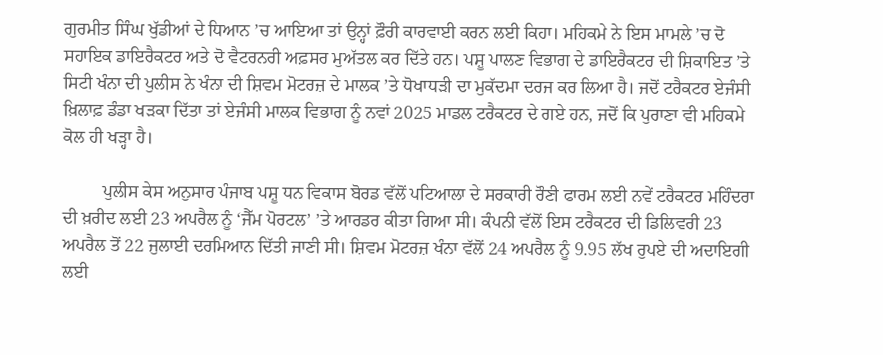ਗੁਰਮੀਤ ਸਿੰਘ ਖੁੱਡੀਆਂ ਦੇ ਧਿਆਨ ’ਚ ਆਇਆ ਤਾਂ ਉਨ੍ਹਾਂ ਫ਼ੌਰੀ ਕਾਰਵਾਈ ਕਰਨ ਲਈ ਕਿਹਾ। ਮਹਿਕਮੇ ਨੇ ਇਸ ਮਾਮਲੇ ’ਚ ਦੋ ਸਹਾਇਕ ਡਾਇਰੈਕਟਰ ਅਤੇ ਦੋ ਵੈਟਰਨਰੀ ਅਫ਼ਸਰ ਮੁਅੱਤਲ ਕਰ ਦਿੱਤੇ ਹਨ। ਪਸ਼ੂ ਪਾਲਣ ਵਿਭਾਗ ਦੇ ਡਾਇਰੈਕਟਰ ਦੀ ਸ਼ਿਕਾਇਤ ’ਤੇ ਸਿਟੀ ਖੰਨਾ ਦੀ ਪੁਲੀਸ ਨੇ ਖੰਨਾ ਦੀ ਸ਼ਿਵਮ ਮੋਟਰਜ਼ ਦੇ ਮਾਲਕ ’ਤੇ ਧੋਖਾਧੜੀ ਦਾ ਮੁਕੱਦਮਾ ਦਰਜ ਕਰ ਲਿਆ ਹੈ। ਜਦੋਂ ਟਰੈਕਟਰ ਏਜੰਸੀ ਖ਼ਿਲਾਫ਼ ਡੰਡਾ ਖੜਕਾ ਦਿੱਤਾ ਤਾਂ ਏਜੰਸੀ ਮਾਲਕ ਵਿਭਾਗ ਨੂੰ ਨਵਾਂ 2025 ਮਾਡਲ ਟਰੈਕਟਰ ਦੇ ਗਏ ਹਨ, ਜਦੋਂ ਕਿ ਪੁਰਾਣਾ ਵੀ ਮਹਿਕਮੇ ਕੋਲ ਹੀ ਖੜ੍ਹਾ ਹੈ।

         ਪੁਲੀਸ ਕੇਸ ਅਨੁਸਾਰ ਪੰਜਾਬ ਪਸ਼ੂ ਧਨ ਵਿਕਾਸ ਬੋਰਡ ਵੱਲੋਂ ਪਟਿਆਲਾ ਦੇ ਸਰਕਾਰੀ ਰੌਣੀ ਫਾਰਮ ਲਈ ਨਵੇਂ ਟਰੈਕਟਰ ਮਹਿੰਦਰਾ ਦੀ ਖ਼ਰੀਦ ਲਈ 23 ਅਪਰੈਲ ਨੂੰ ‘ਜੈੱਮ ਪੋਰਟਲ’ ’ਤੇ ਆਰਡਰ ਕੀਤਾ ਗਿਆ ਸੀ। ਕੰਪਨੀ ਵੱਲੋਂ ਇਸ ਟਰੈਕਟਰ ਦੀ ਡਿਲਿਵਰੀ 23 ਅਪਰੈਲ ਤੋਂ 22 ਜੁਲਾਈ ਦਰਮਿਆਨ ਦਿੱਤੀ ਜਾਣੀ ਸੀ। ਸ਼ਿਵਮ ਮੋਟਰਜ਼ ਖੰਨਾ ਵੱਲੋਂ 24 ਅਪਰੈਲ ਨੂੰ 9.95 ਲੱਖ ਰੁਪਏ ਦੀ ਅਦਾਇਗੀ ਲਈ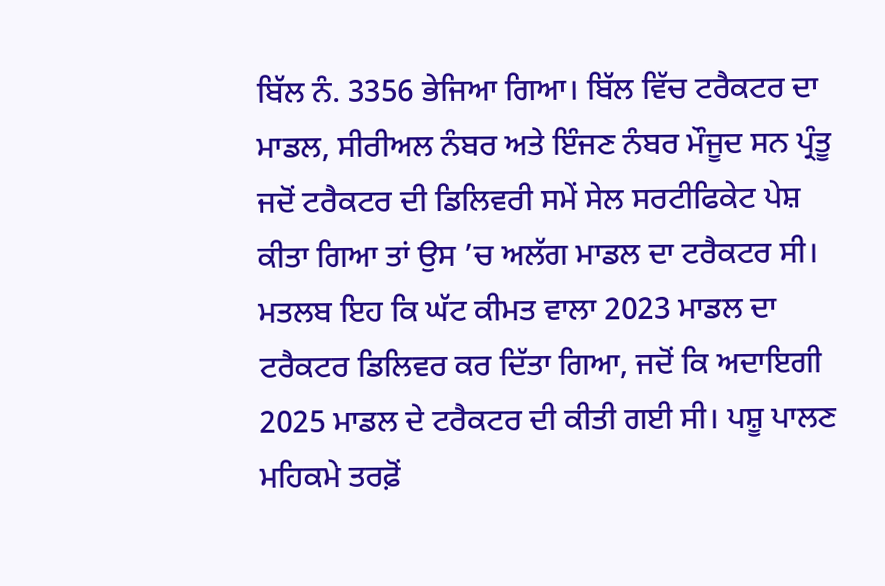ਬਿੱਲ ਨੰ. 3356 ਭੇਜਿਆ ਗਿਆ। ਬਿੱਲ ਵਿੱਚ ਟਰੈਕਟਰ ਦਾ ਮਾਡਲ, ਸੀਰੀਅਲ ਨੰਬਰ ਅਤੇ ਇੰਜਣ ਨੰਬਰ ਮੌਜੂਦ ਸਨ ਪ੍ਰੰਤੂ ਜਦੋਂ ਟਰੈਕਟਰ ਦੀ ਡਿਲਿਵਰੀ ਸਮੇਂ ਸੇਲ ਸਰਟੀਫਿਕੇਟ ਪੇਸ਼ ਕੀਤਾ ਗਿਆ ਤਾਂ ਉਸ ’ਚ ਅਲੱਗ ਮਾਡਲ ਦਾ ਟਰੈਕਟਰ ਸੀ। ਮਤਲਬ ਇਹ ਕਿ ਘੱਟ ਕੀਮਤ ਵਾਲਾ 2023 ਮਾਡਲ ਦਾ ਟਰੈਕਟਰ ਡਿਲਿਵਰ ਕਰ ਦਿੱਤਾ ਗਿਆ, ਜਦੋਂ ਕਿ ਅਦਾਇਗੀ 2025 ਮਾਡਲ ਦੇ ਟਰੈਕਟਰ ਦੀ ਕੀਤੀ ਗਈ ਸੀ। ਪਸ਼ੂ ਪਾਲਣ ਮਹਿਕਮੇ ਤਰਫ਼ੋਂ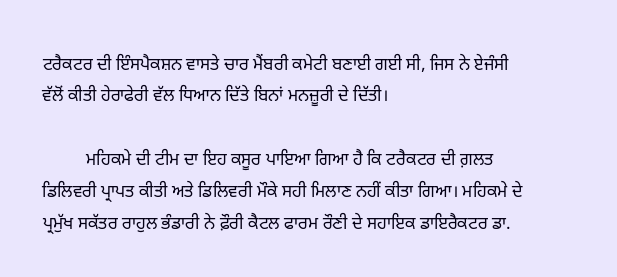ਟਰੈਕਟਰ ਦੀ ਇੰਸਪੈਕਸ਼ਨ ਵਾਸਤੇ ਚਾਰ ਮੈਂਬਰੀ ਕਮੇਟੀ ਬਣਾਈ ਗਈ ਸੀ, ਜਿਸ ਨੇ ਏਜੰਸੀ ਵੱਲੋਂ ਕੀਤੀ ਹੇਰਾਫੇਰੀ ਵੱਲ ਧਿਆਨ ਦਿੱਤੇ ਬਿਨਾਂ ਮਨਜ਼ੂਰੀ ਦੇ ਦਿੱਤੀ।

          ਮਹਿਕਮੇ ਦੀ ਟੀਮ ਦਾ ਇਹ ਕਸੂਰ ਪਾਇਆ ਗਿਆ ਹੈ ਕਿ ਟਰੈਕਟਰ ਦੀ ਗ਼ਲਤ ਡਿਲਿਵਰੀ ਪ੍ਰਾਪਤ ਕੀਤੀ ਅਤੇ ਡਿਲਿਵਰੀ ਮੌਕੇ ਸਹੀ ਮਿਲਾਣ ਨਹੀਂ ਕੀਤਾ ਗਿਆ। ਮਹਿਕਮੇ ਦੇ ਪ੍ਰਮੁੱਖ ਸਕੱਤਰ ਰਾਹੁਲ ਭੰਡਾਰੀ ਨੇ ਫ਼ੌਰੀ ਕੈਟਲ ਫਾਰਮ ਰੌਣੀ ਦੇ ਸਹਾਇਕ ਡਾਇਰੈਕਟਰ ਡਾ.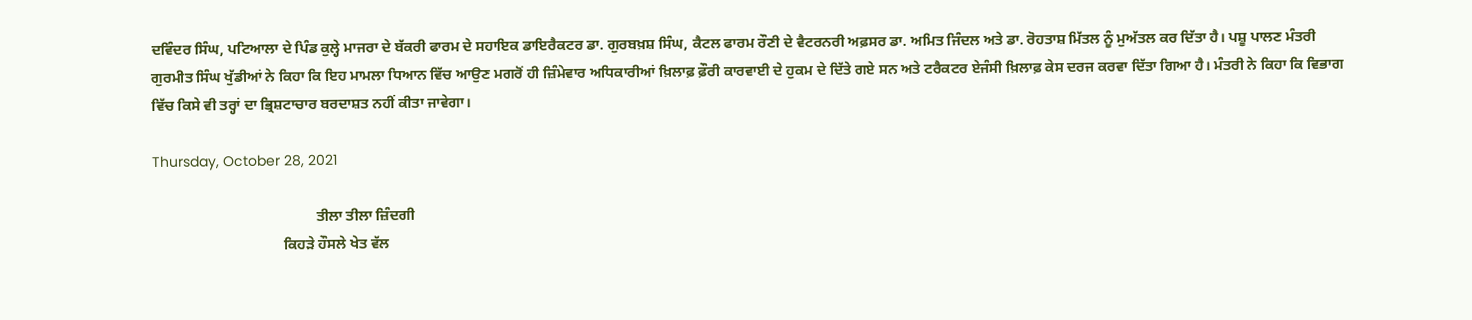ਦਵਿੰਦਰ ਸਿੰਘ, ਪਟਿਆਲਾ ਦੇ ਪਿੰਡ ਕੁਲ੍ਹੇ ਮਾਜਰਾ ਦੇ ਬੱਕਰੀ ਫਾਰਮ ਦੇ ਸਹਾਇਕ ਡਾਇਰੈਕਟਰ ਡਾ. ਗੁਰਬਖ਼ਸ਼ ਸਿੰਘ, ਕੈਟਲ ਫਾਰਮ ਰੌਣੀ ਦੇ ਵੈਟਰਨਰੀ ਅਫ਼ਸਰ ਡਾ. ਅਮਿਤ ਜਿੰਦਲ ਅਤੇ ਡਾ. ਰੋਹਤਾਸ਼ ਮਿੱਤਲ ਨੂੰ ਮੁਅੱਤਲ ਕਰ ਦਿੱਤਾ ਹੈ। ਪਸ਼ੂ ਪਾਲਣ ਮੰਤਰੀ ਗੁਰਮੀਤ ਸਿੰਘ ਖੁੱਡੀਆਂ ਨੇ ਕਿਹਾ ਕਿ ਇਹ ਮਾਮਲਾ ਧਿਆਨ ਵਿੱਚ ਆਉਣ ਮਗਰੋਂ ਹੀ ਜ਼ਿੰਮੇਵਾਰ ਅਧਿਕਾਰੀਆਂ ਖ਼ਿਲਾਫ਼ ਫ਼ੌਰੀ ਕਾਰਵਾਈ ਦੇ ਹੁਕਮ ਦੇ ਦਿੱਤੇ ਗਏ ਸਨ ਅਤੇ ਟਰੈਕਟਰ ਏਜੰਸੀ ਖ਼ਿਲਾਫ਼ ਕੇਸ ਦਰਜ ਕਰਵਾ ਦਿੱਤਾ ਗਿਆ ਹੈ। ਮੰਤਰੀ ਨੇ ਕਿਹਾ ਕਿ ਵਿਭਾਗ ਵਿੱਚ ਕਿਸੇ ਵੀ ਤਰ੍ਹਾਂ ਦਾ ਭ੍ਰਿਸ਼ਟਾਚਾਰ ਬਰਦਾਸ਼ਤ ਨਹੀਂ ਕੀਤਾ ਜਾਵੇਗਾ।

Thursday, October 28, 2021

                                             ਤੀਲਾ ਤੀਲਾ ਜ਼ਿੰਦਗੀ
                                    ਕਿਹੜੇ ਹੌਸਲੇ ਖੇਤ ਵੱਲ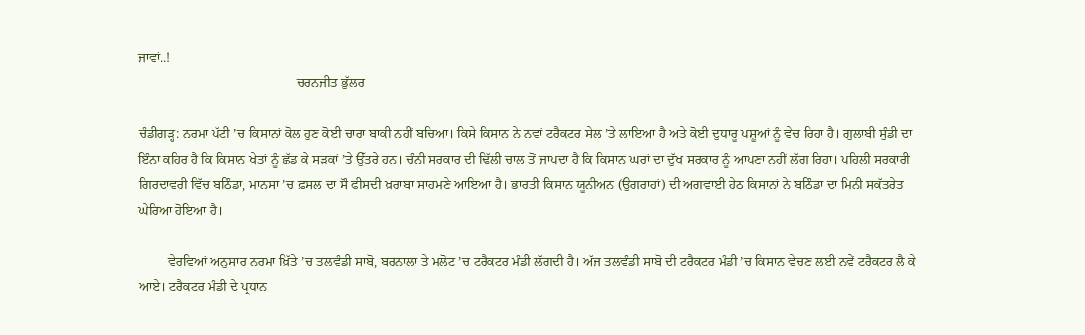ਜਾਵਾਂ..!
                                               ਚਰਨਜੀਤ ਭੁੱਲਰ

ਚੰਡੀਗੜ੍ਹ: ਨਰਮਾ ਪੱਟੀ ’ਚ ਕਿਸਾਨਾਂ ਕੋਲ ਹੁਣ ਕੋਈ ਚਾਰਾ ਬਾਕੀ ਨਹੀਂ ਬਚਿਆ। ਕਿਸੇ ਕਿਸਾਨ ਨੇ ਨਵਾਂ ਟਰੈਕਟਰ ਸੇਲ ’ਤੇ ਲਾਇਆ ਹੈ ਅਤੇ ਕੋਈ ਦੁਧਾਰੂ ਪਸ਼ੂਆਂ ਨੂੰ ਵੇਚ ਰਿਹਾ ਹੈ। ਗੁਲਾਬੀ ਸੁੰਡੀ ਦਾ ਇੰਨਾ ਕਹਿਰ ਹੈ ਕਿ ਕਿਸਾਨ ਖੇਤਾਂ ਨੂੰ ਛੱਡ ਕੇ ਸੜਕਾਂ ’ਤੇ ਉੱਤਰੇ ਹਨ। ਚੰਨੀ ਸਰਕਾਰ ਦੀ ਢਿੱਲੀ ਚਾਲ ਤੋਂ ਜਾਪਦਾ ਹੈ ਕਿ ਕਿਸਾਨ ਘਰਾਂ ਦਾ ਦੁੱਖ ਸਰਕਾਰ ਨੂੰ ਆਪਣਾ ਨਹੀਂ ਲੱਗ ਰਿਹਾ। ਪਹਿਲੀ ਸਰਕਾਰੀ ਗਿਰਦਾਵਰੀ ਵਿੱਚ ਬਠਿੰਡਾ, ਮਾਨਸਾ ’ਚ ਫ਼ਸਲ ਦਾ ਸੌ ਫੀਸਦੀ ਖ਼ਰਾਬਾ ਸਾਹਮਣੇ ਆਇਆ ਹੈ। ਭਾਰਤੀ ਕਿਸਾਨ ਯੂਨੀਅਨ (ਉਗਰਾਹਾਂ) ਦੀ ਅਗਵਾਈ ਹੇਠ ਕਿਸਾਨਾਂ ਨੇ ਬਠਿੰਡਾ ਦਾ ਮਿਨੀ ਸਕੱਤਰੇਤ ਘੇਰਿਆ ਹੋਇਆ ਹੈ।

         ਵੇਰਵਿਆਂ ਅਨੁਸਾਰ ਨਰਮਾ ਖ਼ਿੱਤੇ ’ਚ ਤਲਵੰਡੀ ਸਾਬੋ, ਬਰਨਾਲਾ ਤੇ ਮਲੋਟ ’ਚ ਟਰੈਕਟਰ ਮੰਡੀ ਲੱਗਦੀ ਹੈ। ਅੱਜ ਤਲਵੰਡੀ ਸਾਬੋ ਦੀ ਟਰੈਕਟਰ ਮੰਡੀ ’ਚ ਕਿਸਾਨ ਵੇਚਣ ਲਈ ਨਵੇਂ ਟਰੈਕਟਰ ਲੈ ਕੇ ਆਏ। ਟਰੈਕਟਰ ਮੰਡੀ ਦੇ ਪ੍ਰਧਾਨ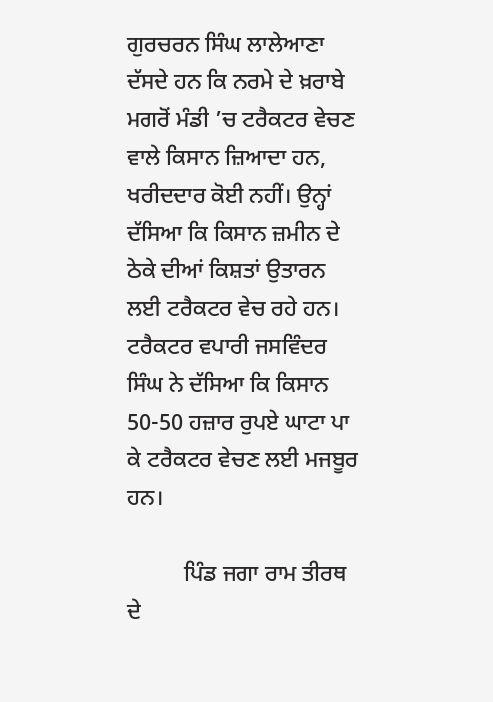ਗੁਰਚਰਨ ਸਿੰਘ ਲਾਲੇਆਣਾ ਦੱਸਦੇ ਹਨ ਕਿ ਨਰਮੇ ਦੇ ਖ਼ਰਾਬੇ ਮਗਰੋਂ ਮੰਡੀ ’ਚ ਟਰੈਕਟਰ ਵੇਚਣ ਵਾਲੇ ਕਿਸਾਨ ਜ਼ਿਆਦਾ ਹਨ, ਖਰੀਦਦਾਰ ਕੋਈ ਨਹੀਂ। ਉਨ੍ਹਾਂ ਦੱਸਿਆ ਕਿ ਕਿਸਾਨ ਜ਼ਮੀਨ ਦੇ ਠੇਕੇ ਦੀਆਂ ਕਿਸ਼ਤਾਂ ਉਤਾਰਨ ਲਈ ਟਰੈਕਟਰ ਵੇਚ ਰਹੇ ਹਨ। ਟਰੈਕਟਰ ਵਪਾਰੀ ਜਸਵਿੰਦਰ ਸਿੰਘ ਨੇ ਦੱਸਿਆ ਕਿ ਕਿਸਾਨ 50-50 ਹਜ਼ਾਰ ਰੁਪਏ ਘਾਟਾ ਪਾ ਕੇ ਟਰੈਕਟਰ ਵੇਚਣ ਲਈ ਮਜਬੂਰ ਹਨ।

          ਪਿੰਡ ਜਗਾ ਰਾਮ ਤੀਰਥ ਦੇ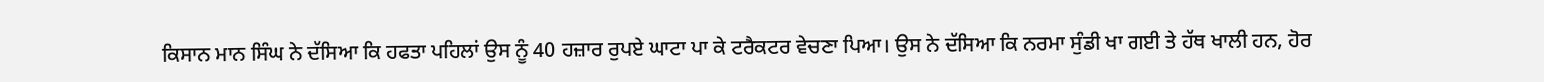ਕਿਸਾਨ ਮਾਨ ਸਿੰਘ ਨੇ ਦੱਸਿਆ ਕਿ ਹਫਤਾ ਪਹਿਲਾਂ ਉਸ ਨੂੰ 40 ਹਜ਼ਾਰ ਰੁਪਏ ਘਾਟਾ ਪਾ ਕੇ ਟਰੈਕਟਰ ਵੇਚਣਾ ਪਿਆ। ਉਸ ਨੇ ਦੱਸਿਆ ਕਿ ਨਰਮਾ ਸੁੰਡੀ ਖਾ ਗਈ ਤੇ ਹੱਥ ਖਾਲੀ ਹਨ, ਹੋਰ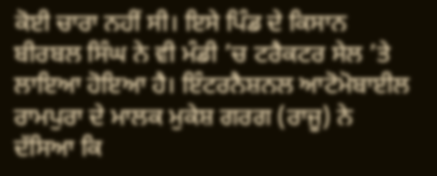ਕੋਈ ਚਾਰਾ ਨਹੀਂ ਸੀ। ਇਸੇ ਪਿੰਡ ਦੇ ਕਿਸਾਨ ਬੀਰਬਲ ਸਿੰਘ ਨੇ ਵੀ ਮੰਡੀ ’ਚ ਟਰੈਕਟਰ ਸੇਲ ’ਤੇ ਲਾਇਆ ਹੋਇਆ ਹੈ। ਇੰਟਰਨੈਸ਼ਨਲ ਆਟੋਮੋਬਾਈਲ ਰਾਮਪੁਰਾ ਦੇ ਮਾਲਕ ਮੁਕੇਸ਼ ਗਰਗ (ਰਾਜੂ) ਨੇ ਦੱਸਿਆ ਕਿ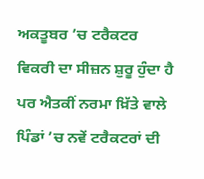ਅਕਤੂਬਰ ’ਚ ਟਰੈਕਟਰ ਵਿਕਰੀ ਦਾ ਸੀਜ਼ਨ ਸ਼ੁਰੂ ਹੁੰਦਾ ਹੈ ਪਰ ਐਤਕੀਂ ਨਰਮਾ ਖ਼ਿੱਤੇ ਵਾਲੇ ਪਿੰਡਾਂ ’ਚ ਨਵੇਂ ਟਰੈਕਟਰਾਂ ਦੀ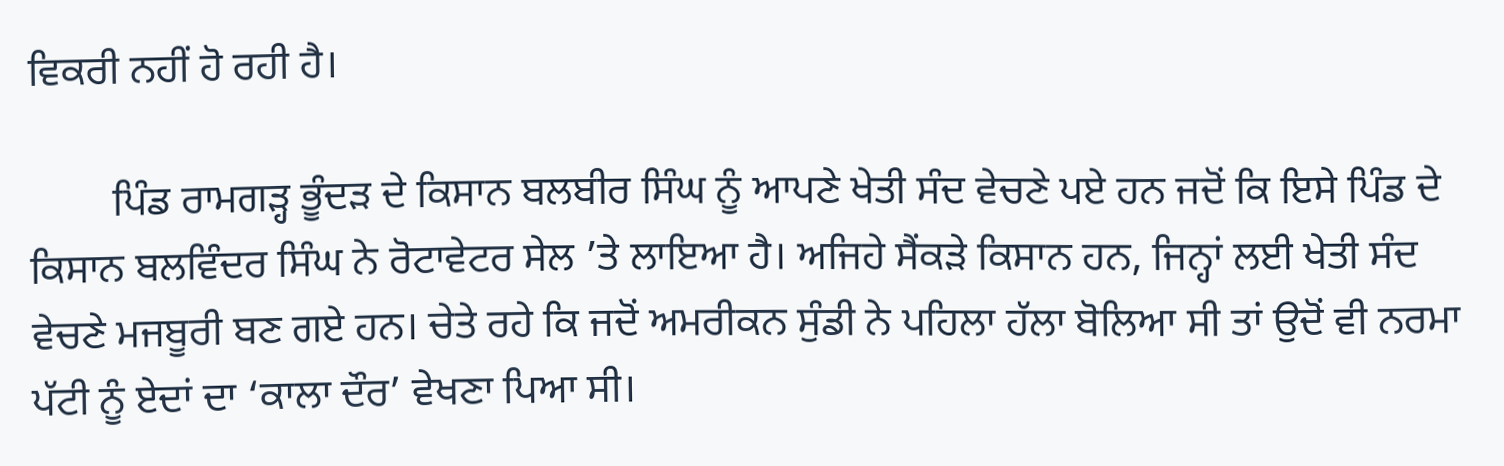ਵਿਕਰੀ ਨਹੀਂ ਹੋ ਰਹੀ ਹੈ।

        ਪਿੰਡ ਰਾਮਗੜ੍ਹ ਭੂੰਦੜ ਦੇ ਕਿਸਾਨ ਬਲਬੀਰ ਸਿੰਘ ਨੂੰ ਆਪਣੇ ਖੇਤੀ ਸੰਦ ਵੇਚਣੇ ਪਏ ਹਨ ਜਦੋਂ ਕਿ ਇਸੇ ਪਿੰਡ ਦੇ ਕਿਸਾਨ ਬਲਵਿੰਦਰ ਸਿੰਘ ਨੇ ਰੋਟਾਵੇਟਰ ਸੇਲ ’ਤੇ ਲਾਇਆ ਹੈ। ਅਜਿਹੇ ਸੈਂਕੜੇ ਕਿਸਾਨ ਹਨ, ਜਿਨ੍ਹਾਂ ਲਈ ਖੇਤੀ ਸੰਦ ਵੇਚਣੇ ਮਜਬੂਰੀ ਬਣ ਗਏ ਹਨ। ਚੇਤੇ ਰਹੇ ਕਿ ਜਦੋਂ ਅਮਰੀਕਨ ਸੁੰਡੀ ਨੇ ਪਹਿਲਾ ਹੱਲਾ ਬੋਲਿਆ ਸੀ ਤਾਂ ਉਦੋਂ ਵੀ ਨਰਮਾ ਪੱਟੀ ਨੂੰ ਏਦਾਂ ਦਾ ‘ਕਾਲਾ ਦੌਰ’ ਵੇਖਣਾ ਪਿਆ ਸੀ।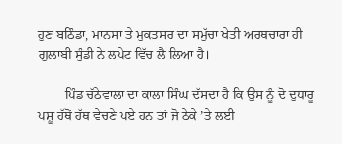ਹੁਣ ਬਠਿੰਡਾ, ਮਾਨਸਾ ਤੇ ਮੁਕਤਸਰ ਦਾ ਸਮੁੱਚਾ ਖੇਤੀ ਅਰਥਚਾਰਾ ਹੀ ਗੁਲਾਬੀ ਸੁੰਡੀ ਨੇ ਲਪੇਟ ਵਿੱਚ ਲੈ ਲਿਆ ਹੈ।

        ਪਿੰਡ ਚੱਠੇਵਾਲਾ ਦਾ ਕਾਲਾ ਸਿੰਘ ਦੱਸਦਾ ਹੈ ਕਿ ਉਸ ਨੂੰ ਦੋ ਦੁਧਾਰੂ ਪਸ਼ੂ ਹੱਥੋਂ ਹੱਥ ਵੇਚਣੇ ਪਏ ਹਨ ਤਾਂ ਜੋ ਠੇਕੇ ’ਤੇ ਲਈ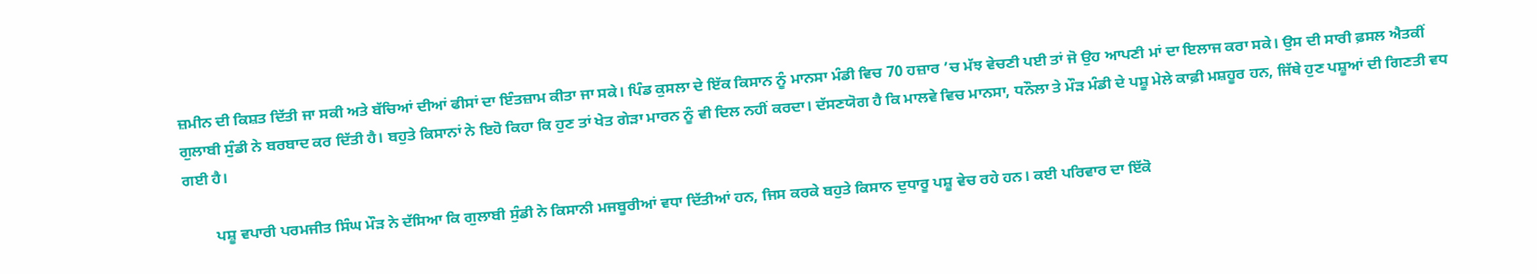ਜ਼ਮੀਨ ਦੀ ਕਿਸ਼ਤ ਦਿੱਤੀ ਜਾ ਸਕੀ ਅਤੇ ਬੱਚਿਆਂ ਦੀਆਂ ਫੀਸਾਂ ਦਾ ਇੰਤਜ਼ਾਮ ਕੀਤਾ ਜਾ ਸਕੇ। ਪਿੰਡ ਕੁਸਲਾ ਦੇ ਇੱਕ ਕਿਸਾਨ ਨੂੰ ਮਾਨਸਾ ਮੰਡੀ ਵਿਚ 70 ਹਜ਼ਾਰ ’ਚ ਮੱਝ ਵੇਚਣੀ ਪਈ ਤਾਂ ਜੋ ਉਹ ਆਪਣੀ ਮਾਂ ਦਾ ਇਲਾਜ ਕਰਾ ਸਕੇ। ਉਸ ਦੀ ਸਾਰੀ ਫ਼ਸਲ ਐਤਕੀਂ ਗੁਲਾਬੀ ਸੁੰਡੀ ਨੇ ਬਰਬਾਦ ਕਰ ਦਿੱਤੀ ਹੈ। ਬਹੁਤੇ ਕਿਸਾਨਾਂ ਨੇ ਇਹੋ ਕਿਹਾ ਕਿ ਹੁਣ ਤਾਂ ਖੇਤ ਗੇੜਾ ਮਾਰਨ ਨੂੰ ਵੀ ਦਿਲ ਨਹੀਂ ਕਰਦਾ। ਦੱਸਣਯੋਗ ਹੈ ਕਿ ਮਾਲਵੇ ਵਿਚ ਮਾਨਸਾ, ਧਨੌਲਾ ਤੇ ਮੌੜ ਮੰਡੀ ਦੇ ਪਸ਼ੂ ਮੇਲੇ ਕਾਫ਼ੀ ਮਸ਼ਹੂਰ ਹਨ, ਜਿੱਥੇ ਹੁਣ ਪਸ਼ੂਆਂ ਦੀ ਗਿਣਤੀ ਵਧ ਗਈ ਹੈ।

        ਪਸ਼ੂ ਵਪਾਰੀ ਪਰਮਜੀਤ ਸਿੰਘ ਮੌੜ ਨੇ ਦੱਸਿਆ ਕਿ ਗੁਲਾਬੀ ਸੁੰਡੀ ਨੇ ਕਿਸਾਨੀ ਮਜਬੂਰੀਆਂ ਵਧਾ ਦਿੱਤੀਆਂ ਹਨ, ਜਿਸ ਕਰਕੇ ਬਹੁਤੇ ਕਿਸਾਨ ਦੁਧਾਰੂ ਪਸ਼ੂ ਵੇਚ ਰਹੇ ਹਨ। ਕਈ ਪਰਿਵਾਰ ਦਾ ਇੱਕੋ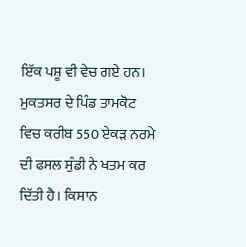ਇੱਕ ਪਸ਼ੂ ਵੀ ਵੇਚ ਗਏ ਹਨ। ਮੁਕਤਸਰ ਦੇ ਪਿੰਡ ਤਾਮਕੋਟ ਵਿਚ ਕਰੀਬ 550 ਏਕੜ ਨਰਮੇ ਦੀ ਫਸਲ ਸੁੰਡੀ ਨੇ ਖਤਮ ਕਰ ਦਿੱਤੀ ਹੈ। ਕਿਸਾਨ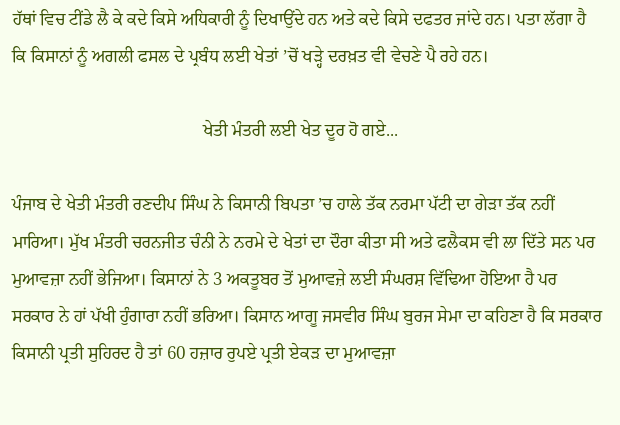ਹੱਥਾਂ ਵਿਚ ਟੀਂਡੇ ਲੈ ਕੇ ਕਦੇ ਕਿਸੇ ਅਧਿਕਾਰੀ ਨੂੰ ਦਿਖਾਉਂਦੇ ਹਨ ਅਤੇ ਕਦੇ ਕਿਸੇ ਦਫਤਰ ਜਾਂਦੇ ਹਨ। ਪਤਾ ਲੱਗਾ ਹੈ ਕਿ ਕਿਸਾਨਾਂ ਨੂੰ ਅਗਲੀ ਫਸਲ ਦੇ ਪ੍ਰਬੰਧ ਲਈ ਖੇਤਾਂ ’ਚੋਂ ਖੜ੍ਹੇ ਦਰਖ਼ਤ ਵੀ ਵੇਚਣੇ ਪੈ ਰਹੇ ਹਨ।

                                           ਖੇਤੀ ਮੰਤਰੀ ਲਈ ਖੇਤ ਦੂਰ ਹੋ ਗਏ...

ਪੰਜਾਬ ਦੇ ਖੇਤੀ ਮੰਤਰੀ ਰਣਦੀਪ ਸਿੰਘ ਨੇ ਕਿਸਾਨੀ ਬਿਪਤਾ ’ਚ ਹਾਲੇ ਤੱਕ ਨਰਮਾ ਪੱਟੀ ਦਾ ਗੇੜਾ ਤੱਕ ਨਹੀਂ ਮਾਰਿਆ। ਮੁੱਖ ਮੰਤਰੀ ਚਰਨਜੀਤ ਚੰਨੀ ਨੇ ਨਰਮੇ ਦੇ ਖੇਤਾਂ ਦਾ ਦੌਰਾ ਕੀਤਾ ਸੀ ਅਤੇ ਫਲੈਕਸ ਵੀ ਲਾ ਦਿੱਤੇ ਸਨ ਪਰ ਮੁਆਵਜ਼ਾ ਨਹੀਂ ਭੇਜਿਆ। ਕਿਸਾਨਾਂ ਨੇ 3 ਅਕਤੂਬਰ ਤੋਂ ਮੁਆਵਜ਼ੇ ਲਈ ਸੰਘਰਸ਼ ਵਿੱਢਿਆ ਹੋਇਆ ਹੈ ਪਰ ਸਰਕਾਰ ਨੇ ਹਾਂ ਪੱਖੀ ਹੁੰਗਾਰਾ ਨਹੀਂ ਭਰਿਆ। ਕਿਸਾਨ ਆਗੂ ਜਸਵੀਰ ਸਿੰਘ ਬੁਰਜ ਸੇਮਾ ਦਾ ਕਹਿਣਾ ਹੈ ਕਿ ਸਰਕਾਰ ਕਿਸਾਨੀ ਪ੍ਰਤੀ ਸੁਹਿਰਦ ਹੈ ਤਾਂ 60 ਹਜ਼ਾਰ ਰੁਪਏ ਪ੍ਰਤੀ ਏਕੜ ਦਾ ਮੁਆਵਜ਼ਾ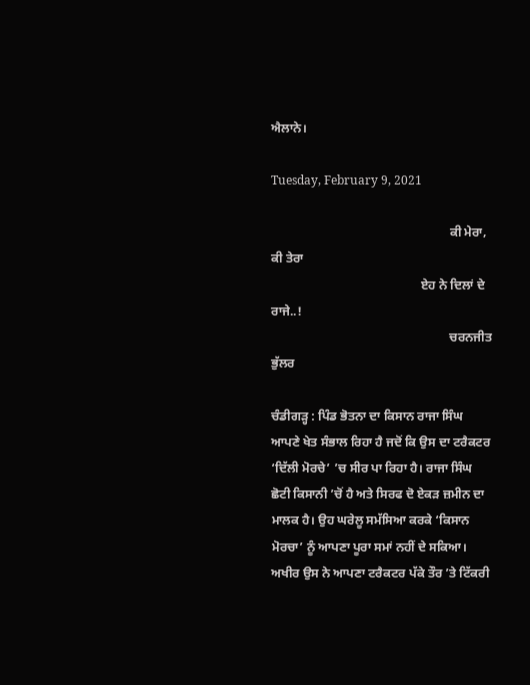ਐਲਾਨੇ।

Tuesday, February 9, 2021

                                                         ਕੀ ਮੇਰਾ, ਕੀ ਤੇਰਾ
                                                ਏਹ ਨੇ ਦਿਲਾਂ ਦੇ ਰਾਜੇ..!
                                                         ਚਰਨਜੀਤ ਭੁੱਲਰ

ਚੰਡੀਗੜ੍ਹ : ਪਿੰਡ ਭੋਤਨਾ ਦਾ ਕਿਸਾਨ ਰਾਜਾ ਸਿੰਘ ਆਪਣੇ ਖੇਤ ਸੰਭਾਲ ਰਿਹਾ ਹੈ ਜਦੋਂ ਕਿ ਉਸ ਦਾ ਟਰੈਕਟਰ ‘ਦਿੱਲੀ ਮੋਰਚੇ’ ’ਚ ਸੀਰ ਪਾ ਰਿਹਾ ਹੈ। ਰਾਜਾ ਸਿੰਘ ਛੋਟੀ ਕਿਸਾਨੀ ’ਚੋਂ ਹੈ ਅਤੇ ਸਿਰਫ ਦੋ ਏਕੜ ਜ਼ਮੀਨ ਦਾ ਮਾਲਕ ਹੈ। ਉਹ ਘਰੇਲੂ ਸਮੱਸਿਆ ਕਰਕੇ ‘ਕਿਸਾਨ ਮੋਰਚਾ’ ਨੂੰ ਆਪਣਾ ਪੂਰਾ ਸਮਾਂ ਨਹੀਂ ਦੇ ਸਕਿਆ। ਅਖੀਰ ਉਸ ਨੇ ਆਪਣਾ ਟਰੈਕਟਰ ਪੱਕੇ ਤੌਰ ’ਤੇ ਟਿੱਕਰੀ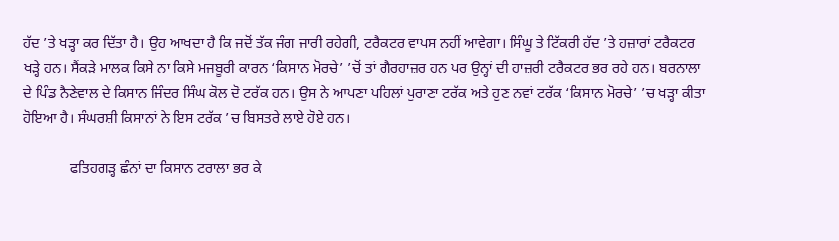ਹੱਦ ’ਤੇ ਖੜ੍ਹਾ ਕਰ ਦਿੱਤਾ ਹੈ। ਉਹ ਆਖਦਾ ਹੈ ਕਿ ਜਦੋਂ ਤੱਕ ਜੰਗ ਜਾਰੀ ਰਹੇਗੀ, ਟਰੈਕਟਰ ਵਾਪਸ ਨਹੀਂ ਆਵੇਗਾ। ਸਿੰਘੂ ਤੇ ਟਿੱਕਰੀ ਹੱਦ ’ਤੇ ਹਜ਼ਾਰਾਂ ਟਰੈਕਟਰ ਖੜ੍ਹੇ ਹਨ। ਸੈਂਕੜੇ ਮਾਲਕ ਕਿਸੇ ਨਾ ਕਿਸੇ ਮਜਬੂਰੀ ਕਾਰਨ ‘ਕਿਸਾਨ ਮੋਰਚੇ’ ’ਚੋਂ ਤਾਂ ਗੈਰਹਾਜ਼ਰ ਹਨ ਪਰ ਉਨ੍ਹਾਂ ਦੀ ਹਾਜ਼ਰੀ ਟਰੈਕਟਰ ਭਰ ਰਹੇ ਹਨ। ਬਰਨਾਲਾ ਦੇ ਪਿੰਡ ਨੈਣੇਵਾਲ ਦੇ ਕਿਸਾਨ ਜਿੰਦਰ ਸਿੰਘ ਕੋਲ ਦੋ ਟਰੱਕ ਹਨ। ਉਸ ਨੇ ਆਪਣਾ ਪਹਿਲਾਂ ਪੁਰਾਣਾ ਟਰੱਕ ਅਤੇ ਹੁਣ ਨਵਾਂ ਟਰੱਕ ‘ਕਿਸਾਨ ਮੋਰਚੇ’ ’ਚ ਖੜ੍ਹਾ ਕੀਤਾ ਹੋਇਆ ਹੈ। ਸੰਘਰਸ਼ੀ ਕਿਸਾਨਾਂ ਨੇ ਇਸ ਟਰੱਕ ’ਚ ਬਿਸਤਰੇ ਲਾਏ ਹੋਏ ਹਨ।

             ਫਤਿਹਗੜ੍ਹ ਛੰਨਾਂ ਦਾ ਕਿਸਾਨ ਟਰਾਲਾ ਭਰ ਕੇ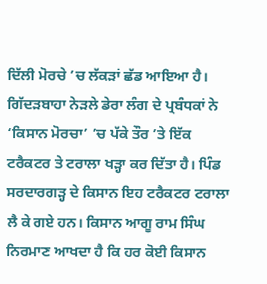ਦਿੱਲੀ ਮੋਰਚੇ ’ਚ ਲੱਕੜਾਂ ਛੱਡ ਆਇਆ ਹੈ। ਗਿੱਦੜਬਾਹਾ ਨੇੜਲੇ ਡੇਰਾ ਲੰਗ ਦੇ ਪ੍ਰਬੰਧਕਾਂ ਨੇ ‘ਕਿਸਾਨ ਮੋਰਚਾ’ ’ਚ ਪੱਕੇ ਤੌਰ ’ਤੇ ਇੱਕ ਟਰੈਕਟਰ ਤੇ ਟਰਾਲਾ ਖੜ੍ਹਾ ਕਰ ਦਿੱਤਾ ਹੈ। ਪਿੰਡ ਸਰਦਾਰਗੜ੍ਹ ਦੇ ਕਿਸਾਨ ਇਹ ਟਰੈਕਟਰ ਟਰਾਲਾ ਲੈ ਕੇ ਗਏ ਹਨ। ਕਿਸਾਨ ਆਗੂ ਰਾਮ ਸਿੰਘ ਨਿਰਮਾਣ ਆਖਦਾ ਹੈ ਕਿ ਹਰ ਕੋਈ ਕਿਸਾਨ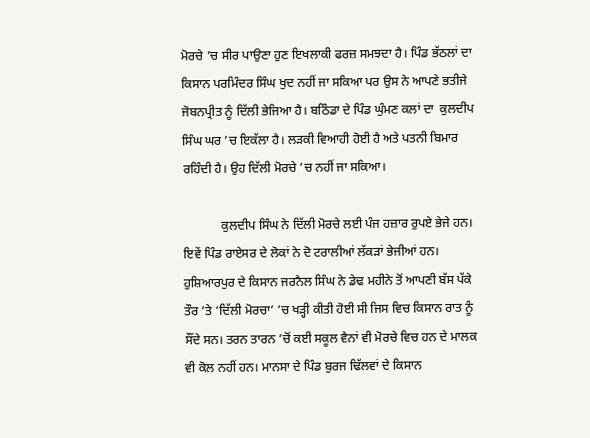ਮੋਰਚੇ ’ਚ ਸੀਰ ਪਾਉਣਾ ਹੁਣ ਇਖਲਾਕੀ ਫਰਜ਼ ਸਮਝਦਾ ਹੈ। ਪਿੰਡ ਭੱਠਲਾਂ ਦਾ ਕਿਸਾਨ ਪਰਮਿੰਦਰ ਸਿੰਘ ਖੁਦ ਨਹੀਂ ਜਾ ਸਕਿਆ ਪਰ ਉਸ ਨੇ ਆਪਣੇ ਭਤੀਜੇ ਜੋਬਨਪ੍ਰੀਤ ਨੂੰ ਦਿੱਲੀ ਭੇਜਿਆ ਹੈ। ਬਠਿੰਡਾ ਦੇ ਪਿੰਡ ਘੁੰਮਣ ਕਲਾਂ ਦਾ  ਕੁਲਦੀਪ ਸਿੰਘ ਘਰ ’ਚ ਇਕੱਲਾ ਹੈ। ਲੜਕੀ ਵਿਆਹੀ ਹੋਈ ਹੈ ਅਤੇ ਪਤਨੀ ਬਿਮਾਰ ਰਹਿੰਦੀ ਹੈ। ਉਹ ਦਿੱਲੀ ਮੋਰਚੇ ’ਚ ਨਹੀਂ ਜਾ ਸਕਿਆ।

            ਕੁਲਦੀਪ ਸਿੰਘ ਨੇ ਦਿੱਲੀ ਮੋਰਚੇ ਲਈ ਪੰਜ ਹਜ਼ਾਰ ਰੁਪਏ ਭੇਜੇ ਹਨ। ਇਵੇਂ ਪਿੰਡ ਰਾਏਸਰ ਦੇ ਲੋਕਾਂ ਨੇ ਦੋ ਟਰਾਲੀਆਂ ਲੱਕੜਾਂ ਭੇਜੀਆਂ ਹਨ। ਹੁਸ਼ਿਆਰਪੁਰ ਦੇ ਕਿਸਾਨ ਜਰਨੈਲ ਸਿੰਘ ਨੇ ਡੇਢ ਮਹੀਨੇ ਤੋਂ ਆਪਣੀ ਬੱਸ ਪੱਕੇ ਤੌਰ ’ਤੇ ‘ਦਿੱਲੀ ਮੋਰਚਾ’ ’ਚ ਖੜ੍ਹੀ ਕੀਤੀ ਹੋਈ ਸੀ ਜਿਸ ਵਿਚ ਕਿਸਾਨ ਰਾਤ ਨੂੰ ਸੌਂਦੇ ਸਨ। ਤਰਨ ਤਾਰਨ ’ਚੋਂ ਕਈ ਸਕੂਲ ਵੈਨਾਂ ਵੀ ਮੋਰਚੇ ਵਿਚ ਹਨ ਦੇ ਮਾਲਕ ਵੀ ਕੋਲ ਨਹੀਂ ਹਨ। ਮਾਨਸਾ ਦੇ ਪਿੰਡ ਬੁਰਜ ਢਿੱਲਵਾਂ ਦੇ ਕਿਸਾਨ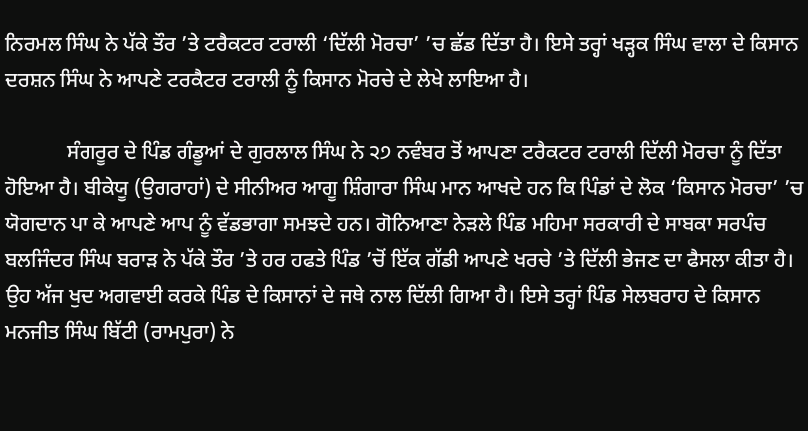ਨਿਰਮਲ ਸਿੰਘ ਨੇ ਪੱਕੇ ਤੌਰ ’ਤੇ ਟਰੈਕਟਰ ਟਰਾਲੀ ‘ਦਿੱਲੀ ਮੋਰਚਾ’ ’ਚ ਛੱਡ ਦਿੱਤਾ ਹੈ। ਇਸੇ ਤਰ੍ਹਾਂ ਖੜ੍ਹਕ ਸਿੰਘ ਵਾਲਾ ਦੇ ਕਿਸਾਨ ਦਰਸ਼ਨ ਸਿੰਘ ਨੇ ਆਪਣੇ ਟਰਕੈਟਰ ਟਰਾਲੀ ਨੂੰ ਕਿਸਾਨ ਮੋਰਚੇ ਦੇ ਲੇਖੇ ਲਾਇਆ ਹੈ।

            ਸੰਗਰੂਰ ਦੇ ਪਿੰਡ ਗੰਡੂਆਂ ਦੇ ਗੁਰਲਾਲ ਸਿੰਘ ਨੇ ੨੭ ਨਵੰਬਰ ਤੋਂ ਆਪਣਾ ਟਰੈਕਟਰ ਟਰਾਲੀ ਦਿੱਲੀ ਮੋਰਚਾ ਨੂੰ ਦਿੱਤਾ ਹੋਇਆ ਹੈ। ਬੀਕੇਯੂ (ਉਗਰਾਹਾਂ) ਦੇ ਸੀਨੀਅਰ ਆਗੂ ਸ਼ਿੰਗਾਰਾ ਸਿੰਘ ਮਾਨ ਆਖਦੇ ਹਨ ਕਿ ਪਿੰਡਾਂ ਦੇ ਲੋਕ ‘ਕਿਸਾਨ ਮੋਰਚਾ’ ’ਚ ਯੋਗਦਾਨ ਪਾ ਕੇ ਆਪਣੇ ਆਪ ਨੂੰ ਵੱਡਭਾਗਾ ਸਮਝਦੇ ਹਨ। ਗੋਨਿਆਣਾ ਨੇੜਲੇ ਪਿੰਡ ਮਹਿਮਾ ਸਰਕਾਰੀ ਦੇ ਸਾਬਕਾ ਸਰਪੰਚ ਬਲਜਿੰਦਰ ਸਿੰਘ ਬਰਾੜ ਨੇ ਪੱਕੇ ਤੌਰ ’ਤੇ ਹਰ ਹਫਤੇ ਪਿੰਡ ’ਚੋਂ ਇੱਕ ਗੱਡੀ ਆਪਣੇ ਖਰਚੇ ’ਤੇ ਦਿੱਲੀ ਭੇਜਣ ਦਾ ਫੈਸਲਾ ਕੀਤਾ ਹੈ। ਉਹ ਅੱਜ ਖੁਦ ਅਗਵਾਈ ਕਰਕੇ ਪਿੰਡ ਦੇ ਕਿਸਾਨਾਂ ਦੇ ਜਥੇ ਨਾਲ ਦਿੱਲੀ ਗਿਆ ਹੈ। ਇਸੇ ਤਰ੍ਹਾਂ ਪਿੰਡ ਸੇਲਬਰਾਹ ਦੇ ਕਿਸਾਨ ਮਨਜੀਤ ਸਿੰਘ ਬਿੱਟੀ (ਰਾਮਪੁਰਾ) ਨੇ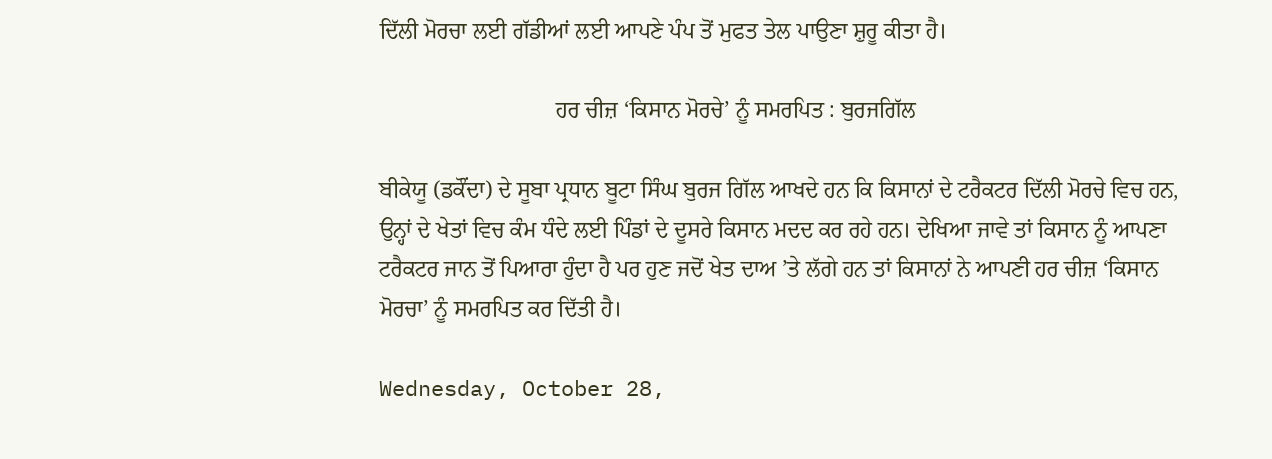ਦਿੱਲੀ ਮੋਰਚਾ ਲਈ ਗੱਡੀਆਂ ਲਈ ਆਪਣੇ ਪੰਪ ਤੋਂ ਮੁਫਤ ਤੇਲ ਪਾਉਣਾ ਸ਼ੁਰੂ ਕੀਤਾ ਹੈ।

                               ਹਰ ਚੀਜ਼ ‘ਕਿਸਾਨ ਮੋਰਚੇ’ ਨੂੰ ਸਮਰਪਿਤ : ਬੁਰਜਗਿੱਲ

ਬੀਕੇਯੂ (ਡਕੌਂਦਾ) ਦੇ ਸੂਬਾ ਪ੍ਰਧਾਨ ਬੂਟਾ ਸਿੰਘ ਬੁਰਜ ਗਿੱਲ ਆਖਦੇ ਹਨ ਕਿ ਕਿਸਾਨਾਂ ਦੇ ਟਰੈਕਟਰ ਦਿੱਲੀ ਮੋਰਚੇ ਵਿਚ ਹਨ, ਉਨ੍ਹਾਂ ਦੇ ਖੇਤਾਂ ਵਿਚ ਕੰਮ ਧੰਦੇ ਲਈ ਪਿੰਡਾਂ ਦੇ ਦੂਸਰੇ ਕਿਸਾਨ ਮਦਦ ਕਰ ਰਹੇ ਹਨ। ਦੇਖਿਆ ਜਾਵੇ ਤਾਂ ਕਿਸਾਨ ਨੂੰ ਆਪਣਾ ਟਰੈਕਟਰ ਜਾਨ ਤੋਂ ਪਿਆਰਾ ਹੁੰਦਾ ਹੈ ਪਰ ਹੁਣ ਜਦੋਂ ਖੇਤ ਦਾਅ ’ਤੇ ਲੱਗੇ ਹਨ ਤਾਂ ਕਿਸਾਨਾਂ ਨੇ ਆਪਣੀ ਹਰ ਚੀਜ਼ ‘ਕਿਸਾਨ ਮੋਰਚਾ’ ਨੂੰ ਸਮਰਪਿਤ ਕਰ ਦਿੱਤੀ ਹੈ।

Wednesday, October 28,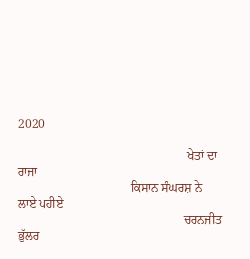2020

                                                      ਖੇਤਾਂ ਦਾ ਰਾਜਾ
                                    ਕਿਸਾਨ ਸੰਘਰਸ਼ ਨੇ ਲਾਏ ਪਹੀਏ
                                                     ਚਰਨਜੀਤ ਭੁੱਲਰ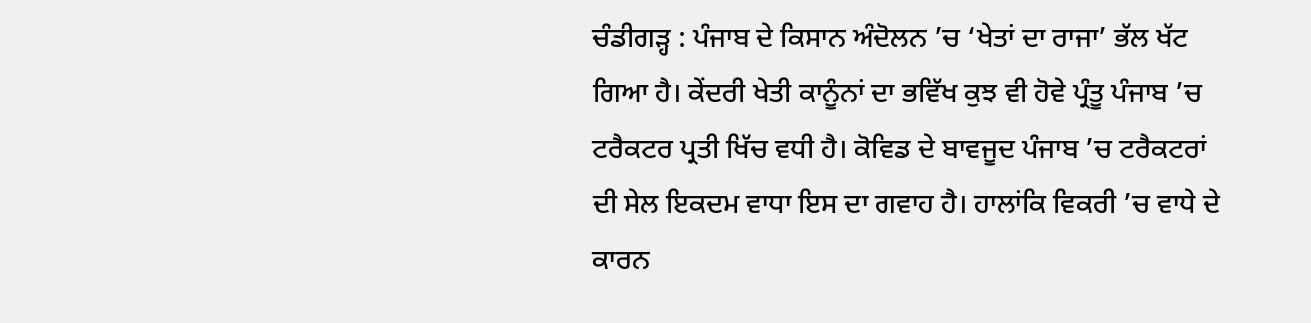ਚੰਡੀਗੜ੍ਹ : ਪੰਜਾਬ ਦੇ ਕਿਸਾਨ ਅੰਦੋਲਨ ’ਚ ‘ਖੇਤਾਂ ਦਾ ਰਾਜਾ’ ਭੱਲ ਖੱਟ ਗਿਆ ਹੈ। ਕੇਂਦਰੀ ਖੇਤੀ ਕਾਨੂੰਨਾਂ ਦਾ ਭਵਿੱਖ ਕੁਝ ਵੀ ਹੋਵੇ ਪ੍ਰੰਤੂ ਪੰਜਾਬ ’ਚ ਟਰੈਕਟਰ ਪ੍ਰਤੀ ਖਿੱਚ ਵਧੀ ਹੈ। ਕੋਵਿਡ ਦੇ ਬਾਵਜੂਦ ਪੰਜਾਬ ’ਚ ਟਰੈਕਟਰਾਂ ਦੀ ਸੇਲ ਇਕਦਮ ਵਾਧਾ ਇਸ ਦਾ ਗਵਾਹ ਹੈ। ਹਾਲਾਂਕਿ ਵਿਕਰੀ ’ਚ ਵਾਧੇ ਦੇ ਕਾਰਨ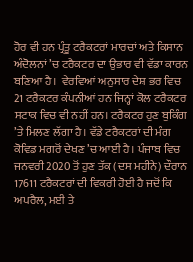ਹੋਰ ਵੀ ਹਨ ਪ੍ਰੰਤੂ ਟਰੈਕਟਰਾਂ ਮਾਰਚਾਂ ਅਤੇ ਕਿਸਾਨ ਅੰਦੋਲਨਾਂ ’ਚ ਟਰੈਕਟਰ ਦਾ ਉਭਾਰ ਵੀ ਵੱਡਾ ਕਾਰਨ ਬਣਿਆ ਹੈ।  ਵੇਰਵਿਆਂ ਅਨੁਸਾਰ ਦੇਸ਼ ਭਰ ਵਿਚ 21 ਟਰੈਕਟਰ ਕੰਪਨੀਆਂ ਹਨ ਜਿਨ੍ਹਾਂ ਕੋਲ ਟਰੈਕਟਰ ਸਟਾਕ ਵਿਚ ਵੀ ਨਹੀਂ ਹਨ। ਟਰੈਕਟਰ ਹੁਣ ਬੁਕਿੰਗ ’ਤੇ ਮਿਲਣ ਲੱਗਾ ਹੈ। ਵੱਡੇ ਟਰੈਕਟਰਾਂ ਦੀ ਮੰਗ ਕੋਵਿਡ ਮਗਰੋਂ ਦੇਖਣ ’ਚ ਆਈ ਹੈ। ਪੰਜਾਬ ਵਿਚ ਜਨਵਰੀ 2020 ਤੋਂ ਹੁਣ ਤੱਕ (ਦਸ ਮਹੀਨੇ) ਦੌਰਾਨ 17611 ਟਰੈਕਟਰਾਂ ਦੀ ਵਿਕਰੀ ਹੋਈ ਹੈ ਜਦੋਂ ਕਿ ਅਪਰੈਲ, ਮਈ ਤੇ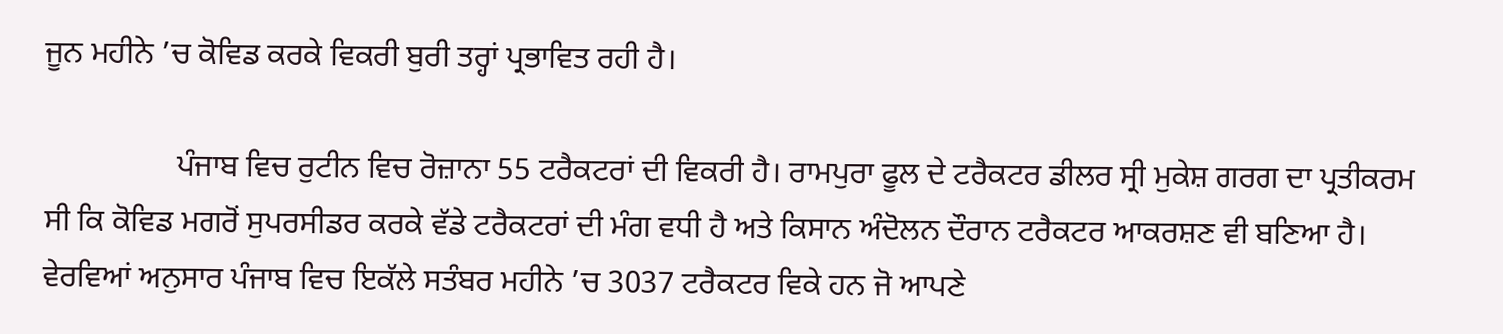ਜੂਨ ਮਹੀਨੇ ’ਚ ਕੋਵਿਡ ਕਰਕੇ ਵਿਕਰੀ ਬੁਰੀ ਤਰ੍ਹਾਂ ਪ੍ਰਭਾਵਿਤ ਰਹੀ ਹੈ।

                 ਪੰਜਾਬ ਵਿਚ ਰੁਟੀਨ ਵਿਚ ਰੋਜ਼ਾਨਾ 55 ਟਰੈਕਟਰਾਂ ਦੀ ਵਿਕਰੀ ਹੈ। ਰਾਮਪੁਰਾ ਫੂਲ ਦੇ ਟਰੈਕਟਰ ਡੀਲਰ ਸ੍ਰੀ ਮੁਕੇਸ਼ ਗਰਗ ਦਾ ਪ੍ਰਤੀਕਰਮ ਸੀ ਕਿ ਕੋਵਿਡ ਮਗਰੋਂ ਸੁਪਰਸੀਡਰ ਕਰਕੇ ਵੱਡੇ ਟਰੈਕਟਰਾਂ ਦੀ ਮੰਗ ਵਧੀ ਹੈ ਅਤੇ ਕਿਸਾਨ ਅੰਦੋਲਨ ਦੌਰਾਨ ਟਰੈਕਟਰ ਆਕਰਸ਼ਣ ਵੀ ਬਣਿਆ ਹੈ। ਵੇਰਵਿਆਂ ਅਨੁਸਾਰ ਪੰਜਾਬ ਵਿਚ ਇਕੱਲੇ ਸਤੰਬਰ ਮਹੀਨੇ ’ਚ 3037 ਟਰੈਕਟਰ ਵਿਕੇ ਹਨ ਜੋ ਆਪਣੇ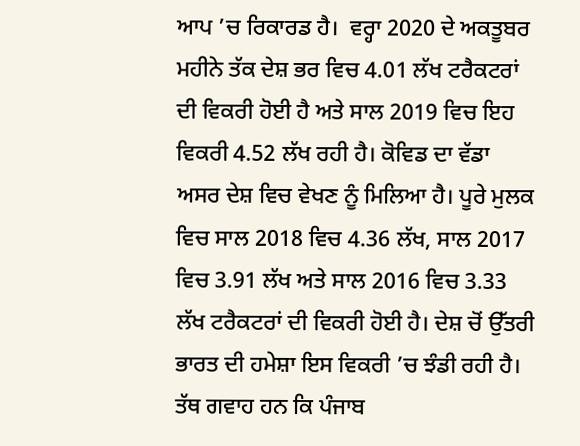ਆਪ ’ਚ ਰਿਕਾਰਡ ਹੈ।  ਵਰ੍ਹਾ 2020 ਦੇ ਅਕਤੂਬਰ ਮਹੀਨੇ ਤੱਕ ਦੇਸ਼ ਭਰ ਵਿਚ 4.01 ਲੱਖ ਟਰੈਕਟਰਾਂ ਦੀ ਵਿਕਰੀ ਹੋਈ ਹੈ ਅਤੇ ਸਾਲ 2019 ਵਿਚ ਇਹ ਵਿਕਰੀ 4.52 ਲੱਖ ਰਹੀ ਹੈ। ਕੋਵਿਡ ਦਾ ਵੱਡਾ ਅਸਰ ਦੇਸ਼ ਵਿਚ ਵੇਖਣ ਨੂੰ ਮਿਲਿਆ ਹੈ। ਪੂਰੇ ਮੁਲਕ ਵਿਚ ਸਾਲ 2018 ਵਿਚ 4.36 ਲੱਖ, ਸਾਲ 2017 ਵਿਚ 3.91 ਲੱਖ ਅਤੇ ਸਾਲ 2016 ਵਿਚ 3.33 ਲੱਖ ਟਰੈਕਟਰਾਂ ਦੀ ਵਿਕਰੀ ਹੋਈ ਹੈ। ਦੇਸ਼ ਚੋਂ ਉੱਤਰੀ ਭਾਰਤ ਦੀ ਹਮੇਸ਼ਾ ਇਸ ਵਿਕਰੀ ’ਚ ਝੰਡੀ ਰਹੀ ਹੈ। ਤੱਥ ਗਵਾਹ ਹਨ ਕਿ ਪੰਜਾਬ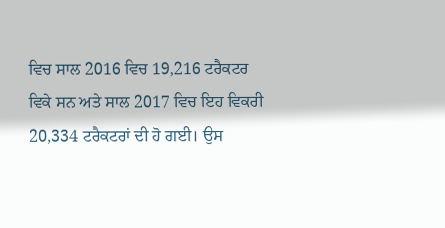ਵਿਚ ਸਾਲ 2016 ਵਿਚ 19,216 ਟਰੈਕਟਰ ਵਿਕੇ ਸਨ ਅਤੇ ਸਾਲ 2017 ਵਿਚ ਇਹ ਵਿਕਰੀ 20,334 ਟਰੈਕਟਰਾਂ ਦੀ ਹੋ ਗਈ। ਉਸ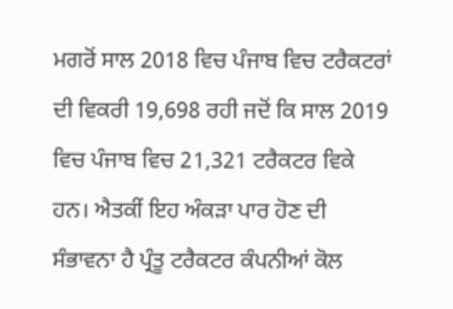ਮਗਰੋਂ ਸਾਲ 2018 ਵਿਚ ਪੰਜਾਬ ਵਿਚ ਟਰੈਕਟਰਾਂ ਦੀ ਵਿਕਰੀ 19,698 ਰਹੀ ਜਦੋਂ ਕਿ ਸਾਲ 2019 ਵਿਚ ਪੰਜਾਬ ਵਿਚ 21,321 ਟਰੈਕਟਰ ਵਿਕੇ ਹਨ। ਐਤਕੀਂ ਇਹ ਅੰਕੜਾ ਪਾਰ ਹੋਣ ਦੀ ਸੰਭਾਵਨਾ ਹੈ ਪ੍ਰੰਤੂ ਟਰੈਕਟਰ ਕੰਪਨੀਆਂ ਕੋਲ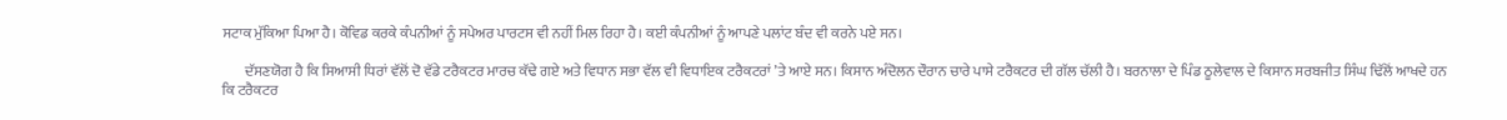ਸਟਾਕ ਮੁੱਕਿਆ ਪਿਆ ਹੈ। ਕੋਵਿਡ ਕਰਕੇ ਕੰਪਨੀਆਂ ਨੂੰ ਸਪੇਅਰ ਪਾਰਟਸ ਵੀ ਨਹੀਂ ਮਿਲ ਰਿਹਾ ਹੈ। ਕਈ ਕੰਪਨੀਆਂ ਨੂੰ ਆਪਣੇ ਪਲਾਂਟ ਬੰਦ ਵੀ ਕਰਨੇ ਪਏ ਸਨ।

        ਦੱਸਣਯੋਗ ਹੈ ਕਿ ਸਿਆਸੀ ਧਿਰਾਂ ਵੱਲੋਂ ਦੋ ਵੱਡੇ ਟਰੈਕਟਰ ਮਾਰਚ ਕੱਢੇ ਗਏ ਅਤੇ ਵਿਧਾਨ ਸਭਾ ਵੱਲ ਵੀ ਵਿਧਾਇਕ ਟਰੈਕਟਰਾਂ ’ਤੇ ਆਏ ਸਨ। ਕਿਸਾਨ ਅੰਦੋਲਨ ਦੌਰਾਨ ਚਾਰੇ ਪਾਸੇ ਟਰੈਕਟਰ ਦੀ ਗੱਲ ਚੱਲੀ ਹੈ। ਬਰਨਾਲਾ ਦੇ ਪਿੰਡ ਠੂਲੇਵਾਲ ਦੇ ਕਿਸਾਨ ਸਰਬਜੀਤ ਸਿੰਘ ਢਿੱਲੋਂ ਆਖਦੇ ਹਨ ਕਿ ਟਰੈਕਟਰ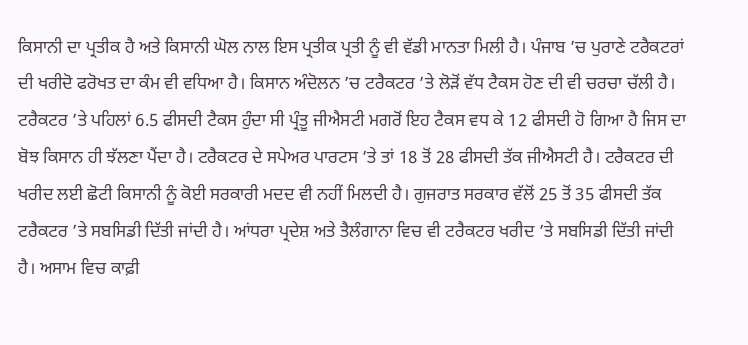ਕਿਸਾਨੀ ਦਾ ਪ੍ਰਤੀਕ ਹੈ ਅਤੇ ਕਿਸਾਨੀ ਘੋਲ ਨਾਲ ਇਸ ਪ੍ਰਤੀਕ ਪ੍ਰਤੀ ਨੂੰ ਵੀ ਵੱਡੀ ਮਾਨਤਾ ਮਿਲੀ ਹੈ। ਪੰਜਾਬ ’ਚ ਪੁਰਾਣੇ ਟਰੈਕਟਰਾਂ ਦੀ ਖਰੀਦੋ ਫਰੋਖਤ ਦਾ ਕੰਮ ਵੀ ਵਧਿਆ ਹੈ। ਕਿਸਾਨ ਅੰਦੋਲਨ ’ਚ ਟਰੈਕਟਰ ’ਤੇ ਲੋੜੋਂ ਵੱਧ ਟੈਕਸ ਹੋਣ ਦੀ ਵੀ ਚਰਚਾ ਚੱਲੀ ਹੈ। ਟਰੈਕਟਰ ’ਤੇ ਪਹਿਲਾਂ 6.5 ਫੀਸਦੀ ਟੈਕਸ ਹੁੰਦਾ ਸੀ ਪ੍ਰੰਤੂ ਜੀਐਸਟੀ ਮਗਰੋਂ ਇਹ ਟੈਕਸ ਵਧ ਕੇ 12 ਫੀਸਦੀ ਹੋ ਗਿਆ ਹੈ ਜਿਸ ਦਾ ਬੋਝ ਕਿਸਾਨ ਹੀ ਝੱਲਣਾ ਪੈਂਦਾ ਹੈ। ਟਰੈਕਟਰ ਦੇ ਸਪੇਅਰ ਪਾਰਟਸ ’ਤੇ ਤਾਂ 18 ਤੋਂ 28 ਫੀਸਦੀ ਤੱਕ ਜੀਐਸਟੀ ਹੈ। ਟਰੈਕਟਰ ਦੀ ਖਰੀਦ ਲਈ ਛੋਟੀ ਕਿਸਾਨੀ ਨੂੰ ਕੋਈ ਸਰਕਾਰੀ ਮਦਦ ਵੀ ਨਹੀਂ ਮਿਲਦੀ ਹੈ। ਗੁਜਰਾਤ ਸਰਕਾਰ ਵੱਲੋਂ 25 ਤੋਂ 35 ਫੀਸਦੀ ਤੱਕ ਟਰੈਕਟਰ ’ਤੇ ਸਬਸਿਡੀ ਦਿੱਤੀ ਜਾਂਦੀ ਹੈ। ਆਂਧਰਾ ਪ੍ਰਦੇਸ਼ ਅਤੇ ਤੈਲੰਗਾਨਾ ਵਿਚ ਵੀ ਟਰੈਕਟਰ ਖਰੀਦ ’ਤੇ ਸਬਸਿਡੀ ਦਿੱਤੀ ਜਾਂਦੀ ਹੈ। ਅਸਾਮ ਵਿਚ ਕਾਫ਼ੀ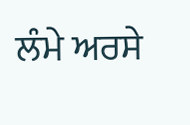ਲੰਮੇ ਅਰਸੇ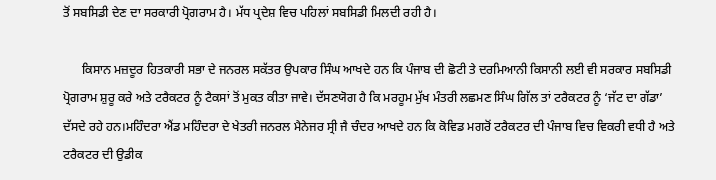ਤੋਂ ਸਬਸਿਡੀ ਦੇਣ ਦਾ ਸਰਕਾਰੀ ਪ੍ਰੋਗਰਾਮ ਹੈ। ਮੱਧ ਪ੍ਰਦੇਸ਼ ਵਿਚ ਪਹਿਲਾਂ ਸਬਸਿਡੀ ਮਿਲਦੀ ਰਹੀ ਹੈ।

      ਕਿਸਾਨ ਮਜ਼ਦੂਰ ਹਿਤਕਾਰੀ ਸਭਾ ਦੇ ਜਨਰਲ ਸਕੱਤਰ ਉਪਕਾਰ ਸਿੰਘ ਆਖਦੇ ਹਨ ਕਿ ਪੰਜਾਬ ਦੀ ਛੋਟੀ ਤੇ ਦਰਮਿਆਨੀ ਕਿਸਾਨੀ ਲਈ ਵੀ ਸਰਕਾਰ ਸਬਸਿਡੀ ਪ੍ਰੋਗਰਾਮ ਸ਼ੁਰੂ ਕਰੇ ਅਤੇ ਟਰੈਕਟਰ ਨੂੰ ਟੈਕਸਾਂ ਤੋਂ ਮੁਕਤ ਕੀਤਾ ਜਾਵੇ। ਦੱਸਣਯੋਗ ਹੈ ਕਿ ਮਰਹੂਮ ਮੁੱਖ ਮੰਤਰੀ ਲਛਮਣ ਸਿੰਘ ਗਿੱਲ ਤਾਂ ਟਰੈਕਟਰ ਨੂੰ ‘ਜੱਟ ਦਾ ਗੱਡਾ’ ਦੱਸਦੇ ਰਹੇ ਹਨ।ਮਹਿੰਦਰਾ ਐਂਡ ਮਹਿੰਦਰਾ ਦੇ ਖੇਤਰੀ ਜਨਰਲ ਮੈਨੇਜਰ ਸ੍ਰੀ ਜੈ ਚੰਦਰ ਆਖਦੇ ਹਨ ਕਿ ਕੋਵਿਡ ਮਗਰੋਂ ਟਰੈਕਟਰ ਦੀ ਪੰਜਾਬ ਵਿਚ ਵਿਕਰੀ ਵਧੀ ਹੈ ਅਤੇ ਟਰੈਕਟਰ ਦੀ ਉਡੀਕ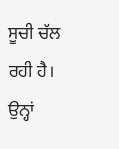ਸੂਚੀ ਚੱਲ ਰਹੀ ਹੈ। ਉਨ੍ਹਾਂ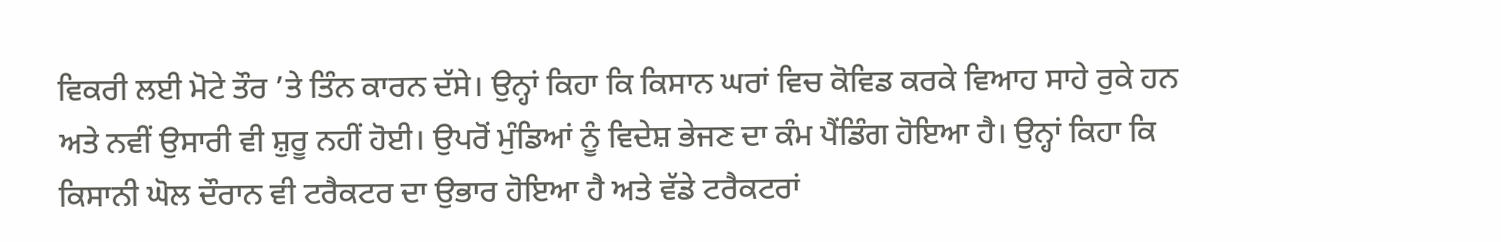ਵਿਕਰੀ ਲਈ ਮੋਟੇ ਤੌਰ ’ਤੇ ਤਿੰਨ ਕਾਰਨ ਦੱਸੇ। ਉਨ੍ਹਾਂ ਕਿਹਾ ਕਿ ਕਿਸਾਨ ਘਰਾਂ ਵਿਚ ਕੋਵਿਡ ਕਰਕੇ ਵਿਆਹ ਸਾਹੇ ਰੁਕੇ ਹਨ ਅਤੇ ਨਵੀਂ ਉਸਾਰੀ ਵੀ ਸ਼ੁਰੂ ਨਹੀਂ ਹੋਈ। ਉਪਰੋਂ ਮੁੰਡਿਆਂ ਨੂੰ ਵਿਦੇਸ਼ ਭੇਜਣ ਦਾ ਕੰਮ ਪੈਂਡਿੰਗ ਹੋਇਆ ਹੈ। ਉਨ੍ਹਾਂ ਕਿਹਾ ਕਿ ਕਿਸਾਨੀ ਘੋਲ ਦੌਰਾਨ ਵੀ ਟਰੈਕਟਰ ਦਾ ਉਭਾਰ ਹੋਇਆ ਹੈ ਅਤੇ ਵੱਡੇ ਟਰੈਕਟਰਾਂ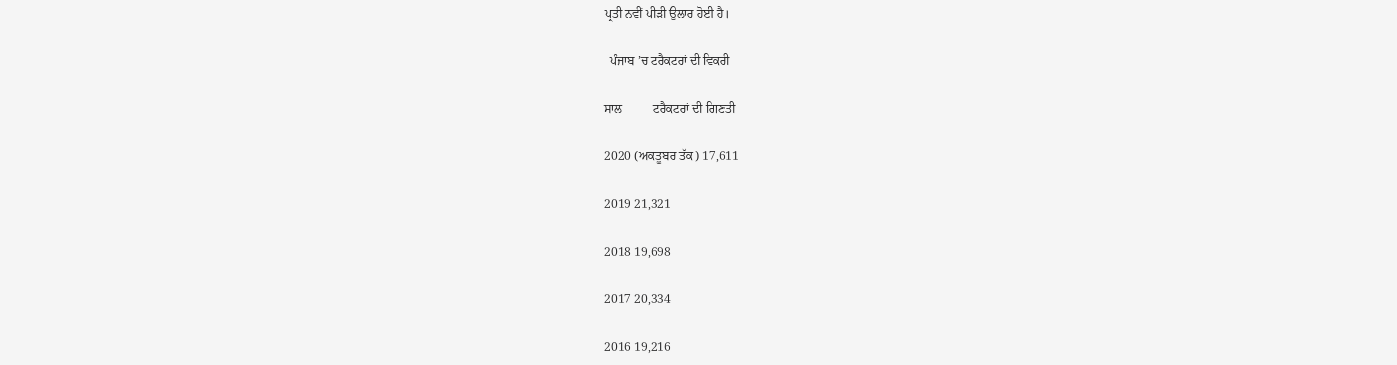ਪ੍ਰਤੀ ਨਵੀਂ ਪੀੜੀ ਉਲਾਰ ਹੋਈ ਹੈ।

  ਪੰਜਾਬ ’ਚ ਟਰੈਕਟਰਾਂ ਦੀ ਵਿਕਰੀ

ਸਾਲ          ਟਰੈਕਟਰਾਂ ਦੀ ਗਿਣਤੀ

2020 (ਅਕਤੂਬਰ ਤੱਕ) 17,611

2019 21,321

2018 19,698

2017 20,334

2016 19,216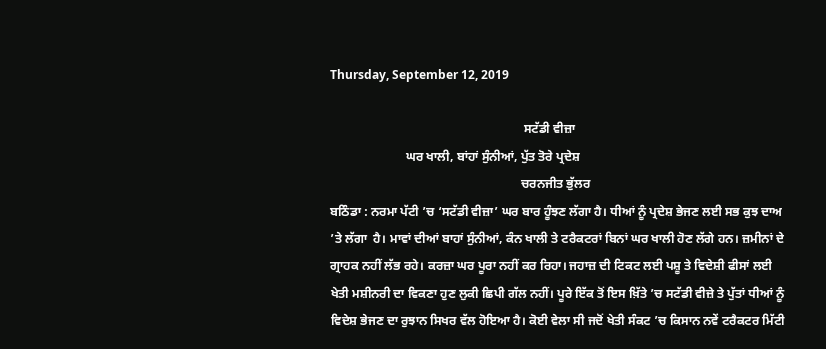Thursday, September 12, 2019

                                                              ਸਟੱਡੀ ਵੀਜ਼ਾ
                        ਘਰ ਖਾਲੀ, ਬਾਂਹਾਂ ਸੁੰਨੀਆਂ, ਪੁੱਤ ਤੋਰੇ ਪ੍ਰਦੇਸ਼
                                                             ਚਰਨਜੀਤ ਭੁੱਲਰ
ਬਠਿੰਡਾ : ਨਰਮਾ ਪੱਟੀ ’ਚ ‘ਸਟੱਡੀ ਵੀਜ਼ਾ’ ਘਰ ਬਾਰ ਹੂੰਝਣ ਲੱਗਾ ਹੈ। ਧੀਆਂ ਨੂੰ ਪ੍ਰਦੇਸ਼ ਭੇਜਣ ਲਈ ਸਭ ਕੁਝ ਦਾਅ ’ਤੇ ਲੱਗਾ  ਹੈ। ਮਾਵਾਂ ਦੀਆਂ ਬਾਹਾਂ ਸੁੰਨੀਆਂ, ਕੰਨ ਖਾਲੀ ਤੇ ਟਰੈਕਟਰਾਂ ਬਿਨਾਂ ਘਰ ਖਾਲੀ ਹੋਣ ਲੱਗੇ ਹਨ। ਜ਼ਮੀਨਾਂ ਦੇ ਗ੍ਰਾਹਕ ਨਹੀਂ ਲੱਭ ਰਹੇ। ਕਰਜ਼ਾ ਘਰ ਪੂਰਾ ਨਹੀਂ ਕਰ ਰਿਹਾ। ਜਹਾਜ਼ ਦੀ ਟਿਕਟ ਲਈ ਪਸ਼ੂ ਤੇ ਵਿਦੇਸ਼ੀ ਫੀਸਾਂ ਲਈ ਖੇਤੀ ਮਸ਼ੀਨਰੀ ਦਾ ਵਿਕਣਾ ਹੁਣ ਲੁਕੀ ਛਿਪੀ ਗੱਲ ਨਹੀਂ। ਪੂਰੇ ਇੱਕ ਤੋਂ ਇਸ ਖ਼ਿੱਤੇ ’ਚ ਸਟੱਡੀ ਵੀਜ਼ੇ ਤੇ ਪੁੱਤਾਂ ਧੀਆਂ ਨੂੰ ਵਿਦੇਸ਼ ਭੇਜਣ ਦਾ ਰੁਝਾਨ ਸਿਖਰ ਵੱਲ ਹੋਇਆ ਹੈ। ਕੋਈ ਵੇਲਾ ਸੀ ਜਦੋਂ ਖੇਤੀ ਸੰਕਟ ’ਚ ਕਿਸਾਨ ਨਵੇਂ ਟਰੈਕਟਰ ਮਿੱਟੀ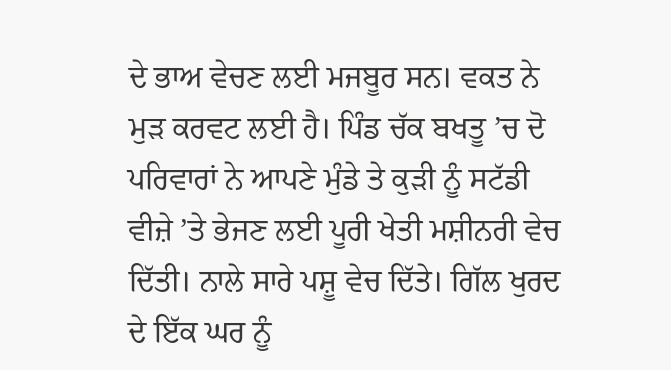ਦੇ ਭਾਅ ਵੇਚਣ ਲਈ ਮਜਬੂਰ ਸਨ। ਵਕਤ ਨੇ ਮੁੜ ਕਰਵਟ ਲਈ ਹੈ। ਪਿੰਡ ਚੱਕ ਬਖਤੂ ’ਚ ਦੋ ਪਰਿਵਾਰਾਂ ਨੇ ਆਪਣੇ ਮੁੰਡੇ ਤੇ ਕੁੜੀ ਨੂੰ ਸਟੱਡੀ ਵੀਜ਼ੇ ’ਤੇ ਭੇਜਣ ਲਈ ਪੂਰੀ ਖੇਤੀ ਮਸ਼ੀਨਰੀ ਵੇਚ ਦਿੱਤੀ। ਨਾਲੇ ਸਾਰੇ ਪਸ਼ੂ ਵੇਚ ਦਿੱਤੇ। ਗਿੱਲ ਖੁਰਦ ਦੇ ਇੱਕ ਘਰ ਨੂੰ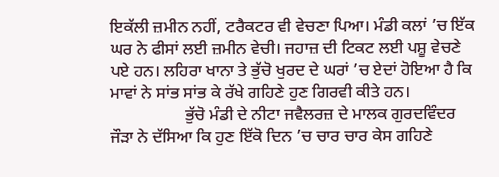ਇਕੱਲੀ ਜ਼ਮੀਨ ਨਹੀਂ, ਟਰੈਕਟਰ ਵੀ ਵੇਚਣਾ ਪਿਆ। ਮੰਡੀ ਕਲਾਂ ’ਚ ਇੱਕ ਘਰ ਨੇ ਫੀਸਾਂ ਲਈ ਜ਼ਮੀਨ ਵੇਚੀ। ਜਹਾਜ਼ ਦੀ ਟਿਕਟ ਲਈ ਪਸ਼ੂ ਵੇਚਣੇ ਪਏ ਹਨ। ਲਹਿਰਾ ਖਾਨਾ ਤੇ ਭੁੱਚੋ ਖੁਰਦ ਦੇ ਘਰਾਂ ’ਚ ਏਦਾਂ ਹੋਇਆ ਹੈ ਕਿ ਮਾਵਾਂ ਨੇ ਸਾਂਭ ਸਾਂਭ ਕੇ ਰੱਖੇ ਗਹਿਣੇ ਹੁਣ ਗਿਰਵੀ ਕੀਤੇ ਹਨ।
                  ਭੁੱਚੋ ਮੰਡੀ ਦੇ ਨੀਟਾ ਜਵੈਲਰਜ਼ ਦੇ ਮਾਲਕ ਗੁਰਦਵਿੰਦਰ ਜੌੜਾ ਨੇ ਦੱਸਿਆ ਕਿ ਹੁਣ ਇੱਕੋ ਦਿਨ ’ਚ ਚਾਰ ਚਾਰ ਕੇਸ ਗਹਿਣੇ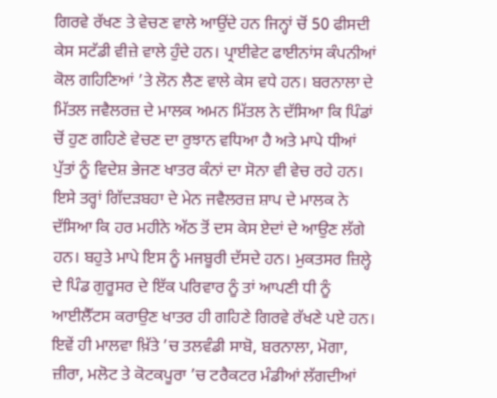ਗਿਰਵੇ ਰੱਖਣ ਤੇ ਵੇਚਣ ਵਾਲੇ ਆਉਂਦੇ ਹਨ ਜਿਨ੍ਹਾਂ ਚੋਂ 50 ਫੀਸਦੀ ਕੇਸ ਸਟੱਡੀ ਵੀਜ਼ੇ ਵਾਲੇ ਹੁੰਦੇ ਹਨ। ਪ੍ਰਾਈਵੇਟ ਫਾਈਨਾਂਸ ਕੰਪਨੀਆਂ ਕੋਲ ਗਹਿਣਿਆਂ ’ਤੇ ਲੋਨ ਲੈਣ ਵਾਲੇ ਕੇਸ ਵਧੇ ਹਨ। ਬਰਨਾਲਾ ਦੇ ਮਿੱਤਲ ਜਵੈਲਰਜ਼ ਦੇ ਮਾਲਕ ਅਮਨ ਮਿੱਤਲ ਨੇ ਦੱਸਿਆ ਕਿ ਪਿੰਡਾਂ ਚੋਂ ਹੁਣ ਗਹਿਣੇ ਵੇਚਣ ਦਾ ਰੁਝਾਨ ਵਧਿਆ ਹੈ ਅਤੇ ਮਾਪੇ ਧੀਆਂ ਪੁੱਤਾਂ ਨੂੰ ਵਿਦੇਸ਼ ਭੇਜਣ ਖਾਤਰ ਕੰਨਾਂ ਦਾ ਸੋਨਾ ਵੀ ਵੇਚ ਰਹੇ ਹਨ। ਇਸੇ ਤਰ੍ਹਾਂ ਗਿੱਦੜਬਹਾ ਦੇ ਮੇਨ ਜਵੈਲਰਜ਼ ਸ਼ਾਪ ਦੇ ਮਾਲਕ ਨੇ ਦੱਸਿਆ ਕਿ ਹਰ ਮਹੀਨੇ ਅੱਠ ਤੋਂ ਦਸ ਕੇਸ ਏਦਾਂ ਦੇ ਆਉਣ ਲੱਗੇ ਹਨ। ਬਹੁਤੇ ਮਾਪੇ ਇਸ ਨੂੰ ਮਜਬੂਰੀ ਦੱਸਦੇ ਹਨ। ਮੁਕਤਸਰ ਜ਼ਿਲ੍ਹੇ ਦੇ ਪਿੰਡ ਗੁਰੂਸਰ ਦੇ ਇੱਕ ਪਰਿਵਾਰ ਨੂੰ ਤਾਂ ਆਪਣੀ ਧੀ ਨੂੰ ਆਈਲੈੱਟਸ ਕਰਾਉਣ ਖਾਤਰ ਹੀ ਗਹਿਣੇ ਗਿਰਵੇ ਰੱਖਣੇ ਪਏ ਹਨ। ਇਵੇਂ ਹੀ ਮਾਲਵਾ ਖ਼ਿੱਤੇ ’ਚ ਤਲਵੰਡੀ ਸਾਬੋ, ਬਰਨਾਲਾ, ਮੋਗਾ, ਜ਼ੀਰਾ, ਮਲੋਟ ਤੇ ਕੋਟਕਪੂਰਾ ’ਚ ਟਰੈਕਟਰ ਮੰਡੀਆਂ ਲੱਗਦੀਆਂ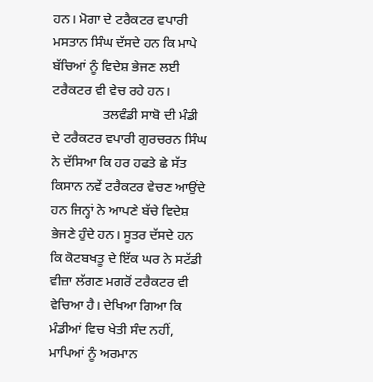ਹਨ। ਮੋਗਾ ਦੇ ਟਰੈਕਟਰ ਵਪਾਰੀ ਮਸਤਾਨ ਸਿੰਘ ਦੱਸਦੇ ਹਨ ਕਿ ਮਾਪੇ ਬੱਚਿਆਂ ਨੂੰ ਵਿਦੇਸ਼ ਭੇਜਣ ਲਈ ਟਰੈਕਟਰ ਵੀ ਵੇਚ ਰਹੇ ਹਨ।
               ਤਲਵੰਡੀ ਸਾਬੋ ਦੀ ਮੰਡੀ ਦੇ ਟਰੈਕਟਰ ਵਪਾਰੀ ਗੁਰਚਰਨ ਸਿੰਘ ਨੇ ਦੱਸਿਆ ਕਿ ਹਰ ਹਫਤੇ ਛੇ ਸੱਤ ਕਿਸਾਨ ਨਵੇਂ ਟਰੈਕਟਰ ਵੇਚਣ ਆਉਂਦੇ ਹਨ ਜਿਨ੍ਹਾਂ ਨੇ ਆਪਣੇ ਬੱਚੇ ਵਿਦੇਸ਼ ਭੇਜਣੇ ਹੁੰਦੇ ਹਨ। ਸੂਤਰ ਦੱਸਦੇ ਹਨ ਕਿ ਕੋਟਬਖਤੂ ਦੇ ਇੱਕ ਘਰ ਨੇ ਸਟੱਡੀ ਵੀਜ਼ਾ ਲੱਗਣ ਮਗਰੋਂ ਟਰੈਕਟਰ ਵੀ ਵੇਚਿਆ ਹੈ। ਦੇਖਿਆ ਗਿਆ ਕਿ ਮੰਡੀਆਂ ਵਿਚ ਖੇਤੀ ਸੰਦ ਨਹੀਂ, ਮਾਪਿਆਂ ਨੂੰ ਅਰਮਾਨ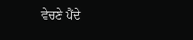ਵੇਚਣੇ ਪੈਂਦੇ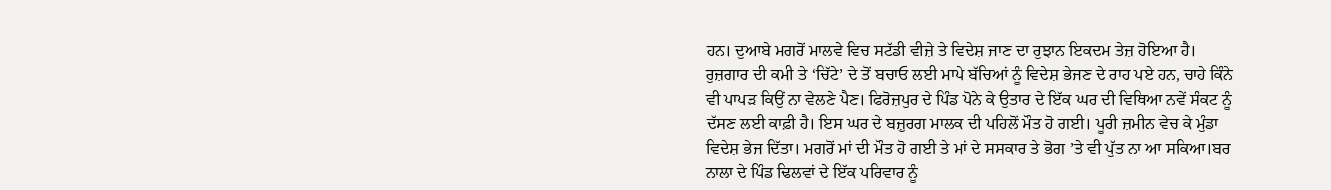ਹਨ। ਦੁਆਬੇ ਮਗਰੋਂ ਮਾਲਵੇ ਵਿਚ ਸਟੱਡੀ ਵੀਜ਼ੇ ਤੇ ਵਿਦੇਸ਼ ਜਾਣ ਦਾ ਰੁਝਾਨ ਇਕਦਮ ਤੇਜ਼ ਹੋਇਆ ਹੈ। ਰੁਜ਼ਗਾਰ ਦੀ ਕਮੀ ਤੇ ‘ਚਿੱਟੇ’ ਦੇ ਤੋਂ ਬਚਾਓ ਲਈ ਮਾਪੇ ਬੱਚਿਆਂ ਨੂੰ ਵਿਦੇਸ਼ ਭੇਜਣ ਦੇ ਰਾਹ ਪਏ ਹਨ, ਚਾਹੇ ਕਿੰਨੇ ਵੀ ਪਾਪੜ ਕਿਉਂ ਨਾ ਵੇਲਣੇ ਪੈਣ। ਫਿਰੋਜ਼ਪੁਰ ਦੇ ਪਿੰਡ ਪੋਨੇ ਕੇ ਉਤਾਰ ਦੇ ਇੱਕ ਘਰ ਦੀ ਵਿਥਿਆ ਨਵੇਂ ਸੰਕਟ ਨੂੰ ਦੱਸਣ ਲਈ ਕਾਫ਼ੀ ਹੈ। ਇਸ ਘਰ ਦੇ ਬਜ਼ੁਰਗ ਮਾਲਕ ਦੀ ਪਹਿਲੋਂ ਮੌਤ ਹੋ ਗਈ। ਪੂਰੀ ਜ਼ਮੀਨ ਵੇਚ ਕੇ ਮੁੰਡਾ ਵਿਦੇਸ਼ ਭੇਜ ਦਿੱਤਾ। ਮਗਰੋਂ ਮਾਂ ਦੀ ਮੌਤ ਹੋ ਗਈ ਤੇ ਮਾਂ ਦੇ ਸਸਕਾਰ ਤੇ ਭੋਗ ’ਤੇ ਵੀ ਪੁੱਤ ਨਾ ਆ ਸਕਿਆ।ਬਰ ਨਾਲਾ ਦੇ ਪਿੰਡ ਢਿਲਵਾਂ ਦੇ ਇੱਕ ਪਰਿਵਾਰ ਨੂੰ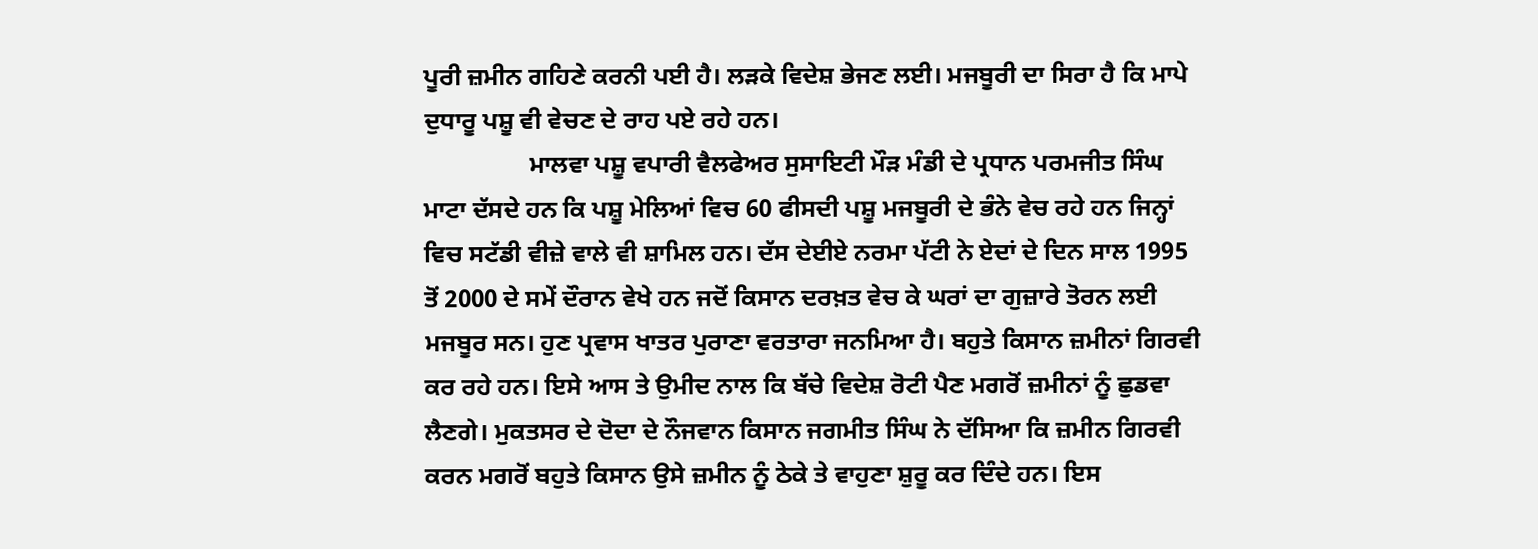ਪੂਰੀ ਜ਼ਮੀਨ ਗਹਿਣੇ ਕਰਨੀ ਪਈ ਹੈ। ਲੜਕੇ ਵਿਦੇਸ਼ ਭੇਜਣ ਲਈ। ਮਜਬੂਰੀ ਦਾ ਸਿਰਾ ਹੈ ਕਿ ਮਾਪੇ ਦੁਧਾਰੂ ਪਸ਼ੂ ਵੀ ਵੇਚਣ ਦੇ ਰਾਹ ਪਏ ਰਹੇ ਹਨ।
                 ਮਾਲਵਾ ਪਸ਼ੂ ਵਪਾਰੀ ਵੈਲਫੇਅਰ ਸੁਸਾਇਟੀ ਮੌੜ ਮੰਡੀ ਦੇ ਪ੍ਰਧਾਨ ਪਰਮਜੀਤ ਸਿੰਘ ਮਾਟਾ ਦੱਸਦੇ ਹਨ ਕਿ ਪਸ਼ੂ ਮੇਲਿਆਂ ਵਿਚ 60 ਫੀਸਦੀ ਪਸ਼ੂ ਮਜਬੂਰੀ ਦੇ ਭੰਨੇ ਵੇਚ ਰਹੇ ਹਨ ਜਿਨ੍ਹਾਂ ਵਿਚ ਸਟੱਡੀ ਵੀਜ਼ੇ ਵਾਲੇ ਵੀ ਸ਼ਾਮਿਲ ਹਨ। ਦੱਸ ਦੇਈਏ ਨਰਮਾ ਪੱਟੀ ਨੇ ਏਦਾਂ ਦੇ ਦਿਨ ਸਾਲ 1995 ਤੋਂ 2000 ਦੇ ਸਮੇਂ ਦੌਰਾਨ ਵੇਖੇ ਹਨ ਜਦੋਂ ਕਿਸਾਨ ਦਰਖ਼ਤ ਵੇਚ ਕੇ ਘਰਾਂ ਦਾ ਗੁਜ਼ਾਰੇ ਤੋਰਨ ਲਈ ਮਜਬੂਰ ਸਨ। ਹੁਣ ਪ੍ਰਵਾਸ ਖਾਤਰ ਪੁਰਾਣਾ ਵਰਤਾਰਾ ਜਨਮਿਆ ਹੈ। ਬਹੁਤੇ ਕਿਸਾਨ ਜ਼ਮੀਨਾਂ ਗਿਰਵੀ ਕਰ ਰਹੇ ਹਨ। ਇਸੇ ਆਸ ਤੇ ਉਮੀਦ ਨਾਲ ਕਿ ਬੱਚੇ ਵਿਦੇਸ਼ ਰੋਟੀ ਪੈਣ ਮਗਰੋਂ ਜ਼ਮੀਨਾਂ ਨੂੰ ਛੁਡਵਾ ਲੈਣਗੇ। ਮੁਕਤਸਰ ਦੇ ਦੋਦਾ ਦੇ ਨੌਜਵਾਨ ਕਿਸਾਨ ਜਗਮੀਤ ਸਿੰਘ ਨੇ ਦੱਸਿਆ ਕਿ ਜ਼ਮੀਨ ਗਿਰਵੀ ਕਰਨ ਮਗਰੋਂ ਬਹੁਤੇ ਕਿਸਾਨ ਉਸੇ ਜ਼ਮੀਨ ਨੂੰ ਠੇਕੇ ਤੇ ਵਾਹੁਣਾ ਸ਼ੁਰੂ ਕਰ ਦਿੰਦੇ ਹਨ। ਇਸ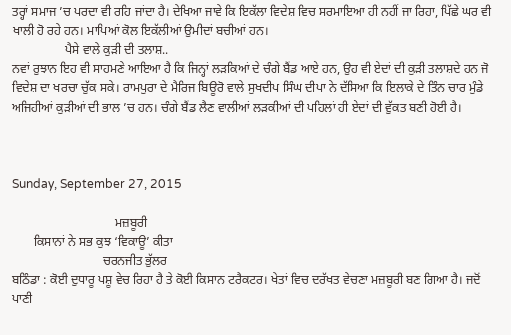ਤਰ੍ਹਾਂ ਸਮਾਜ ’ਚ ਪਰਦਾ ਵੀ ਰਹਿ ਜਾਂਦਾ ਹੈ। ਦੇਖਿਆ ਜਾਵੇ ਕਿ ਇਕੱਲਾ ਵਿਦੇਸ਼ ਵਿਚ ਸਰਮਾਇਆ ਹੀ ਨਹੀਂ ਜਾ ਰਿਹਾ, ਪਿੱਛੇ ਘਰ ਵੀ ਖਾਲੀ ਹੋ ਰਹੇ ਹਨ। ਮਾਪਿਆਂ ਕੋਲ ਇਕੱਲੀਆਂ ਉਮੀਦਾਂ ਬਚੀਆਂ ਹਨ।
                 ਪੈਸੇ ਵਾਲੇ ਕੁੜੀ ਦੀ ਤਲਾਸ਼..
ਨਵਾਂ ਰੁਝਾਨ ਇਹ ਵੀ ਸਾਹਮਣੇ ਆਇਆ ਹੈ ਕਿ ਜਿਨ੍ਹਾਂ ਲੜਕਿਆਂ ਦੇ ਚੰਗੇ ਬੈਂਡ ਆਏ ਹਨ, ਉਹ ਵੀ ਏਦਾਂ ਦੀ ਕੁੜੀ ਤਲਾਸ਼ਦੇ ਹਨ ਜੋ ਵਿਦੇਸ਼ ਦਾ ਖਰਚਾ ਚੁੱਕ ਸਕੇ। ਰਾਮਪੁਰਾ ਦੇ ਮੈਰਿਜ ਬਿਊਰੋ ਵਾਲੇ ਸੁਖਦੀਪ ਸਿੰਘ ਦੀਪਾ ਨੇ ਦੱਸਿਆ ਕਿ ਇਲਾਕੇ ਦੇ ਤਿੰਨ ਚਾਰ ਮੁੰਡੇ ਅਜਿਹੀਆਂ ਕੁੜੀਆਂ ਦੀ ਭਾਲ ’ਚ ਹਨ। ਚੰਗੇ ਬੈਂਡ ਲੈਣ ਵਾਲੀਆਂ ਲੜਕੀਆਂ ਦੀ ਪਹਿਲਾਂ ਹੀ ਏਦਾਂ ਦੀ ਵੁੱਕਤ ਬਣੀ ਹੋਈ ਹੈ।



Sunday, September 27, 2015

                                 ਮਜ਼ਬੂਰੀ
       ਕਿਸਾਨਾਂ ਨੇ ਸਭ ਕੁਝ ‘ਵਿਕਾਊ’ ਕੀਤਾ
                             ਚਰਨਜੀਤ ਭੁੱਲਰ
ਬਠਿੰਡਾ : ਕੋਈ ਦੁਧਾਰੂ ਪਸ਼ੂ ਵੇਚ ਰਿਹਾ ਹੈ ਤੇ ਕੋਈ ਕਿਸਾਨ ਟਰੈਕਟਰ। ਖੇਤਾਂ ਵਿਚ ਦਰੱਖਤ ਵੇਚਣਾ ਮਜ਼ਬੂਰੀ ਬਣ ਗਿਆ ਹੈ। ਜਦੋਂ ਪਾਣੀ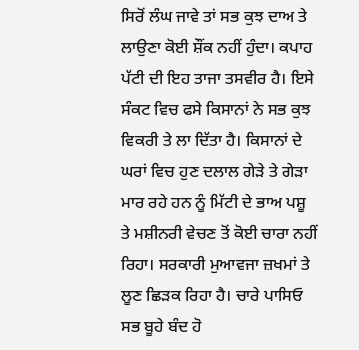ਸਿਰੋਂ ਲੰਘ ਜਾਵੇ ਤਾਂ ਸਭ ਕੁਝ ਦਾਅ ਤੇ ਲਾਉਣਾ ਕੋਈ ਸ਼ੌਂਕ ਨਹੀਂ ਹੁੰਦਾ। ਕਪਾਹ ਪੱਟੀ ਦੀ ਇਹ ਤਾਜਾ ਤਸਵੀਰ ਹੈ। ਇਸੇ ਸੰਕਟ ਵਿਚ ਫਸੇ ਕਿਸਾਨਾਂ ਨੇ ਸਭ ਕੁਝ ਵਿਕਰੀ ਤੇ ਲਾ ਦਿੱਤਾ ਹੈ। ਕਿਸਾਨਾਂ ਦੇ ਘਰਾਂ ਵਿਚ ਹੁਣ ਦਲਾਲ ਗੇੜੇ ਤੇ ਗੇੜਾ ਮਾਰ ਰਹੇ ਹਨ ਨੂੰ ਮਿੱਟੀ ਦੇ ਭਾਅ ਪਸ਼ੂ ਤੇ ਮਸ਼ੀਨਰੀ ਵੇਚਣ ਤੋਂ ਕੋਈ ਚਾਰਾ ਨਹੀਂ ਰਿਹਾ। ਸਰਕਾਰੀ ਮੁਆਵਜਾ ਜ਼ਖਮਾਂ ਤੇ ਲੂਣ ਛਿੜਕ ਰਿਹਾ ਹੈ। ਚਾਰੇ ਪਾਸਿਓ ਸਭ ਬੂਹੇ ਬੰਦ ਹੋ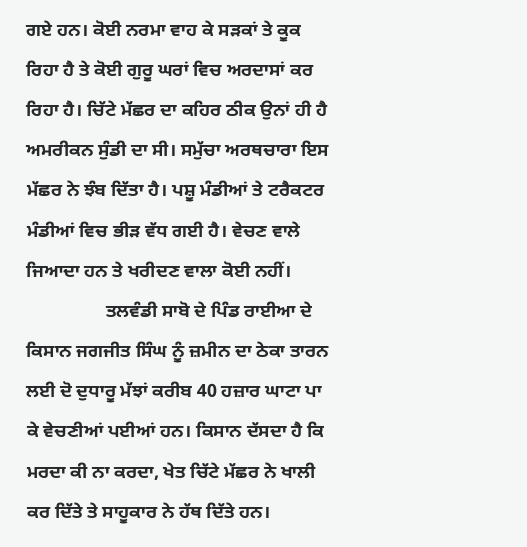ਗਏ ਹਨ। ਕੋਈ ਨਰਮਾ ਵਾਹ ਕੇ ਸੜਕਾਂ ਤੇ ਕੂਕ ਰਿਹਾ ਹੈ ਤੇ ਕੋਈ ਗੁਰੂ ਘਰਾਂ ਵਿਚ ਅਰਦਾਸਾਂ ਕਰ ਰਿਹਾ ਹੈ। ਚਿੱਟੇ ਮੱਛਰ ਦਾ ਕਹਿਰ ਠੀਕ ਉਨਾਂ ਹੀ ਹੈ ਅਮਰੀਕਨ ਸੁੰਡੀ ਦਾ ਸੀ। ਸਮੁੱਚਾ ਅਰਥਚਾਰਾ ਇਸ ਮੱਛਰ ਨੇ ਝੰਬ ਦਿੱਤਾ ਹੈ। ਪਸ਼ੂ ਮੰਡੀਆਂ ਤੇ ਟਰੈਕਟਰ ਮੰਡੀਆਂ ਵਿਚ ਭੀੜ ਵੱਧ ਗਈ ਹੈ। ਵੇਚਣ ਵਾਲੇ ਜਿਆਦਾ ਹਨ ਤੇ ਖਰੀਦਣ ਵਾਲਾ ਕੋਈ ਨਹੀਂ।
                 ਤਲਵੰਡੀ ਸਾਬੋ ਦੇ ਪਿੰਡ ਰਾਈਆ ਦੇ ਕਿਸਾਨ ਜਗਜੀਤ ਸਿੰਘ ਨੂੰ ਜ਼ਮੀਨ ਦਾ ਠੇਕਾ ਤਾਰਨ ਲਈ ਦੋ ਦੁਧਾਰੂ ਮੱਝਾਂ ਕਰੀਬ 40 ਹਜ਼ਾਰ ਘਾਟਾ ਪਾ ਕੇ ਵੇਚਣੀਆਂ ਪਈਆਂ ਹਨ। ਕਿਸਾਨ ਦੱਸਦਾ ਹੈ ਕਿ ਮਰਦਾ ਕੀ ਨਾ ਕਰਦਾ, ਖੇਤ ਚਿੱਟੇ ਮੱਛਰ ਨੇ ਖਾਲੀ ਕਰ ਦਿੱਤੇ ਤੇ ਸਾਹੂਕਾਰ ਨੇ ਹੱਥ ਦਿੱਤੇ ਹਨ।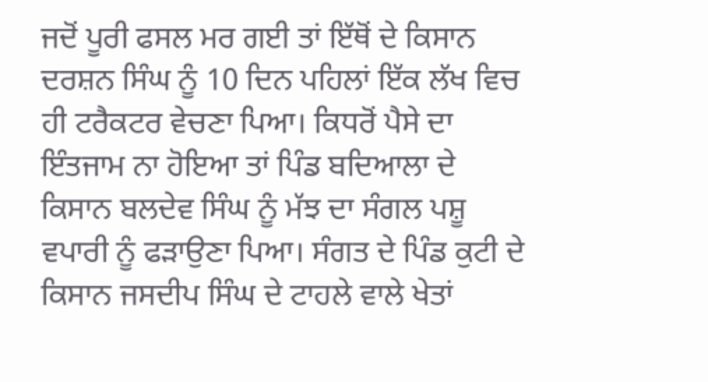ਜਦੋਂ ਪੂਰੀ ਫਸਲ ਮਰ ਗਈ ਤਾਂ ਇੱਥੋਂ ਦੇ ਕਿਸਾਨ ਦਰਸ਼ਨ ਸਿੰਘ ਨੂੰ 10 ਦਿਨ ਪਹਿਲਾਂ ਇੱਕ ਲੱਖ ਵਿਚ ਹੀ ਟਰੈਕਟਰ ਵੇਚਣਾ ਪਿਆ। ਕਿਧਰੋਂ ਪੈਸੇ ਦਾ ਇੰਤਜਾਮ ਨਾ ਹੋਇਆ ਤਾਂ ਪਿੰਡ ਬਦਿਆਲਾ ਦੇ ਕਿਸਾਨ ਬਲਦੇਵ ਸਿੰਘ ਨੂੰ ਮੱਝ ਦਾ ਸੰਗਲ ਪਸ਼ੂ ਵਪਾਰੀ ਨੂੰ ਫੜਾਉਣਾ ਪਿਆ। ਸੰਗਤ ਦੇ ਪਿੰਡ ਕੁਟੀ ਦੇ ਕਿਸਾਨ ਜਸਦੀਪ ਸਿੰਘ ਦੇ ਟਾਹਲੇ ਵਾਲੇ ਖੇਤਾਂ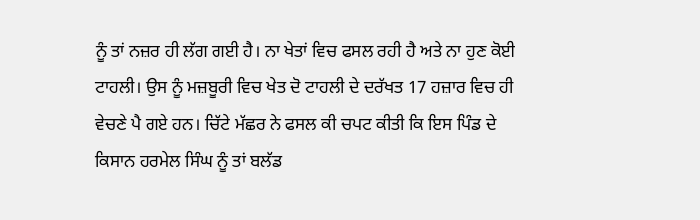ਨੂੰ ਤਾਂ ਨਜ਼ਰ ਹੀ ਲੱਗ ਗਈ ਹੈ। ਨਾ ਖੇਤਾਂ ਵਿਚ ਫਸਲ ਰਹੀ ਹੈ ਅਤੇ ਨਾ ਹੁਣ ਕੋਈ ਟਾਹਲੀ। ਉਸ ਨੂੰ ਮਜ਼ਬੂਰੀ ਵਿਚ ਖੇਤ ਦੋ ਟਾਹਲੀ ਦੇ ਦਰੱਖਤ 17 ਹਜ਼ਾਰ ਵਿਚ ਹੀ ਵੇਚਣੇ ਪੈ ਗਏ ਹਨ। ਚਿੱਟੇ ਮੱਛਰ ਨੇ ਫਸਲ ਕੀ ਚਪਟ ਕੀਤੀ ਕਿ ਇਸ ਪਿੰਡ ਦੇ ਕਿਸਾਨ ਹਰਮੇਲ ਸਿੰਘ ਨੂੰ ਤਾਂ ਬਲੱਡ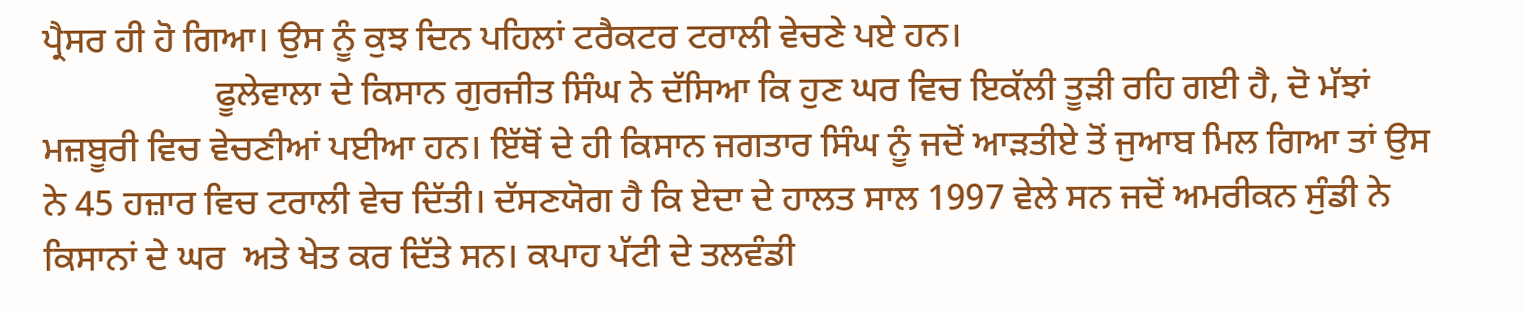ਪ੍ਰੈਸਰ ਹੀ ਹੋ ਗਿਆ। ਉਸ ਨੂੰ ਕੁਝ ਦਿਨ ਪਹਿਲਾਂ ਟਰੈਕਟਰ ਟਰਾਲੀ ਵੇਚਣੇ ਪਏ ਹਨ।
                   ਫੂਲੇਵਾਲਾ ਦੇ ਕਿਸਾਨ ਗੁਰਜੀਤ ਸਿੰਘ ਨੇ ਦੱਸਿਆ ਕਿ ਹੁਣ ਘਰ ਵਿਚ ਇਕੱਲੀ ਤੂੜੀ ਰਹਿ ਗਈ ਹੈ, ਦੋ ਮੱਝਾਂ ਮਜ਼ਬੂਰੀ ਵਿਚ ਵੇਚਣੀਆਂ ਪਈਆ ਹਨ। ਇੱਥੋਂ ਦੇ ਹੀ ਕਿਸਾਨ ਜਗਤਾਰ ਸਿੰਘ ਨੂੰ ਜਦੋਂ ਆੜਤੀਏ ਤੋਂ ਜੁਆਬ ਮਿਲ ਗਿਆ ਤਾਂ ਉਸ ਨੇ 45 ਹਜ਼ਾਰ ਵਿਚ ਟਰਾਲੀ ਵੇਚ ਦਿੱਤੀ। ਦੱਸਣਯੋਗ ਹੈ ਕਿ ਏਦਾ ਦੇ ਹਾਲਤ ਸਾਲ 1997 ਵੇਲੇ ਸਨ ਜਦੋਂ ਅਮਰੀਕਨ ਸੁੰਡੀ ਨੇ ਕਿਸਾਨਾਂ ਦੇ ਘਰ  ਅਤੇ ਖੇਤ ਕਰ ਦਿੱਤੇ ਸਨ। ਕਪਾਹ ਪੱਟੀ ਦੇ ਤਲਵੰਡੀ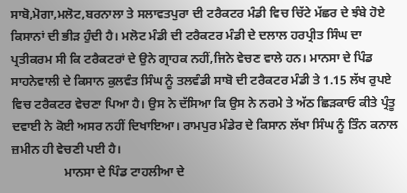ਸਾਬੋ,ਮੋਗਾ,ਮਲੋਟ,ਬਰਨਾਲਾ ਤੇ ਸਲਾਵਤਪੁਰਾ ਦੀ ਟਰੈਕਟਰ ਮੰਡੀ ਵਿਚ ਚਿੱਟੇ ਮੱਛਰ ਦੇ ਝੰਬੇ ਹੋਏ ਕਿਸਾਨਾਂ ਦੀ ਭੀੜ ਹੁੰਦੀ ਹੈ। ਮਲੋਟ ਮੰਡੀ ਦੀ ਟਰੈਕਟਰ ਮੰਡੀ ਦੇ ਦਲਾਲ ਹਰਪ੍ਰੀਤ ਸਿੰਘ ਦਾ ਪ੍ਰਤੀਕਰਮ ਸੀ ਕਿ ਟਰੈਕਟਰਾਂ ਦੇ ਉਨੇ ਗ੍ਰਾਹਕ ਨਹੀਂ,ਜਿਨੇ ਵੇਚਣ ਵਾਲੇ ਹਨ। ਮਾਨਸਾ ਦੇ ਪਿੰਡ ਸਾਹਨੇਵਾਲੀ ਦੇ ਕਿਸਾਨ ਕੁਲਵੰਤ ਸਿੰਘ ਨੂੰ ਤਲਵੰਡੀ ਸਾਬੋ ਦੀ ਟਰੈਕਟਰ ਮੰਡੀ ਤੇ 1.15 ਲੱਖ ਰੁਪਏ ਵਿਚ ਟਰੈਕਟਰ ਵੇਚਣਾ ਪਿਆ ਹੈ। ਉਸ ਨੇ ਦੱਸਿਆ ਕਿ ਉਸ ਨੇ ਨਰਮੇ ਤੇ ਅੱਠ ਛਿੜਕਾਓ ਕੀਤੇ ਪ੍ਰੰਤੂ ਦਵਾਈ ਨੇ ਕੋਈ ਅਸਰ ਨਹੀਂ ਦਿਖਾਇਆ। ਰਾਮਪੁਰ ਮੰਡੇਰ ਦੇ ਕਿਸਾਨ ਲੱਖਾ ਸਿੰਘ ਨੂੰ ਤਿੰਨ ਕਨਾਲ ਜ਼ਮੀਨ ਹੀ ਵੇਚਣੀ ਪਈ ਹੈ।
                 ਮਾਨਸਾ ਦੇ ਪਿੰਡ ਟਾਹਲੀਆ ਦੇ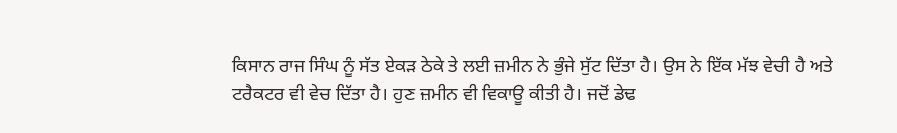ਕਿਸਾਨ ਰਾਜ ਸਿੰਘ ਨੂੰ ਸੱਤ ਏਕੜ ਠੇਕੇ ਤੇ ਲਈ ਜ਼ਮੀਨ ਨੇ ਭੁੰਜੇ ਸੁੱਟ ਦਿੱਤਾ ਹੈ। ਉਸ ਨੇ ਇੱਕ ਮੱਝ ਵੇਚੀ ਹੈ ਅਤੇ ਟਰੈਕਟਰ ਵੀ ਵੇਚ ਦਿੱਤਾ ਹੈ। ਹੁਣ ਜ਼ਮੀਨ ਵੀ ਵਿਕਾਊ ਕੀਤੀ ਹੈ। ਜਦੋਂ ਡੇਢ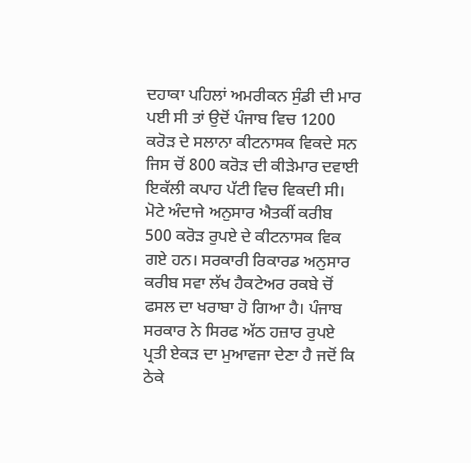ਦਹਾਕਾ ਪਹਿਲਾਂ ਅਮਰੀਕਨ ਸੁੰਡੀ ਦੀ ਮਾਰ ਪਈ ਸੀ ਤਾਂ ਉਦੋਂ ਪੰਜਾਬ ਵਿਚ 1200 ਕਰੋੜ ਦੇ ਸਲਾਨਾ ਕੀਟਨਾਸਕ ਵਿਕਦੇ ਸਨ ਜਿਸ ਚੋਂ 800 ਕਰੋੜ ਦੀ ਕੀੜੇਮਾਰ ਦਵਾਈ ਇਕੱਲੀ ਕਪਾਹ ਪੱਟੀ ਵਿਚ ਵਿਕਦੀ ਸੀ। ਮੋਟੇ ਅੰਦਾਜੇ ਅਨੁਸਾਰ ਐਤਕੀਂ ਕਰੀਬ 500 ਕਰੋੜ ਰੁਪਏ ਦੇ ਕੀਟਨਾਸਕ ਵਿਕ ਗਏ ਹਨ। ਸਰਕਾਰੀ ਰਿਕਾਰਡ ਅਨੁਸਾਰ ਕਰੀਬ ਸਵਾ ਲੱਖ ਹੈਕਟੇਅਰ ਰਕਬੇ ਚੋਂ ਫਸਲ ਦਾ ਖਰਾਬਾ ਹੋ ਗਿਆ ਹੈ। ਪੰਜਾਬ ਸਰਕਾਰ ਨੇ ਸਿਰਫ ਅੱਠ ਹਜ਼ਾਰ ਰੁਪਏ ਪ੍ਰਤੀ ਏਕੜ ਦਾ ਮੁਆਵਜਾ ਦੇਣਾ ਹੈ ਜਦੋਂ ਕਿ ਠੇਕੇ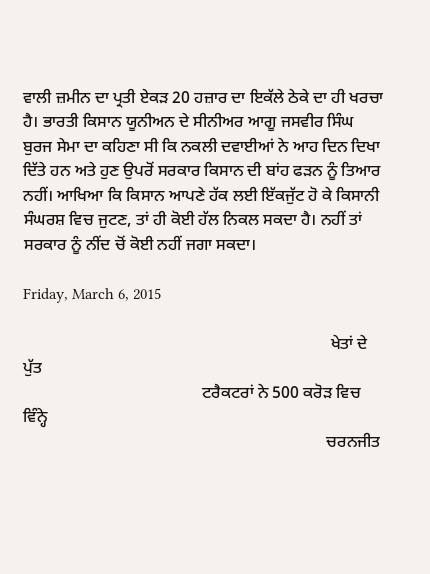ਵਾਲੀ ਜ਼ਮੀਨ ਦਾ ਪ੍ਰਤੀ ਏਕੜ 20 ਹਜ਼ਾਰ ਦਾ ਇਕੱਲੇ ਠੇਕੇ ਦਾ ਹੀ ਖਰਚਾ ਹੈ। ਭਾਰਤੀ ਕਿਸਾਨ ਯੂਨੀਅਨ ਦੇ ਸੀਨੀਅਰ ਆਗੂ ਜਸਵੀਰ ਸਿੰਘ ਬੁਰਜ ਸੇਮਾ ਦਾ ਕਹਿਣਾ ਸੀ ਕਿ ਨਕਲੀ ਦਵਾਈਆਂ ਨੇ ਆਹ ਦਿਨ ਦਿਖਾ ਦਿੱਤੇ ਹਨ ਅਤੇ ਹੁਣ ਉਪਰੋਂ ਸਰਕਾਰ ਕਿਸਾਨ ਦੀ ਬਾਂਹ ਫੜਨ ਨੂੰ ਤਿਆਰ ਨਹੀਂ। ਆਖਿਆ ਕਿ ਕਿਸਾਨ ਆਪਣੇ ਹੱਕ ਲਈ ਇੱਕਜੁੱਟ ਹੋ ਕੇ ਕਿਸਾਨੀ ਸੰਘਰਸ਼ ਵਿਚ ਜੁਟਣ, ਤਾਂ ਹੀ ਕੋਈ ਹੱਲ ਨਿਕਲ ਸਕਦਾ ਹੈ। ਨਹੀਂ ਤਾਂ ਸਰਕਾਰ ਨੂੰ ਨੀਂਦ ਚੋਂ ਕੋਈ ਨਹੀਂ ਜਗਾ ਸਕਦਾ।

Friday, March 6, 2015

                                                                          ਖੇਤਾਂ ਦੇ ਪੁੱਤ
                                           ਟਰੈਕਟਰਾਂ ਨੇ 500 ਕਰੋੜ ਵਿਚ ਵਿੰਨ੍ਹੇ
                                                                         ਚਰਨਜੀਤ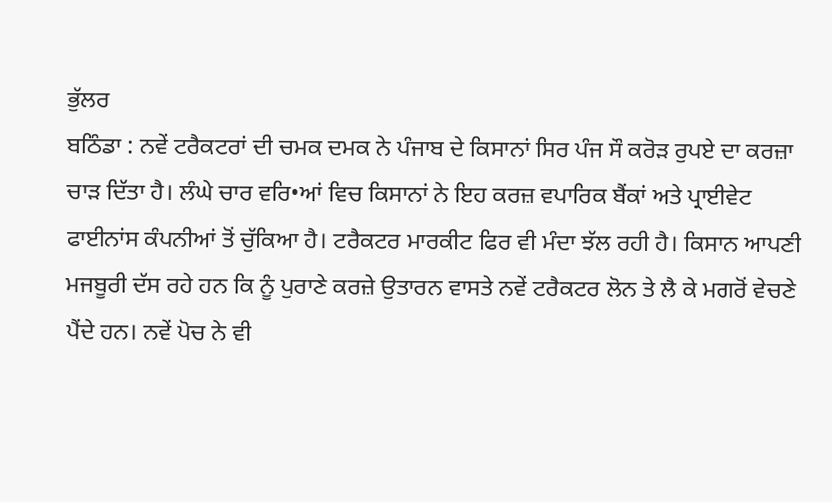ਭੁੱਲਰ
ਬਠਿੰਡਾ : ਨਵੇਂ ਟਰੈਕਟਰਾਂ ਦੀ ਚਮਕ ਦਮਕ ਨੇ ਪੰਜਾਬ ਦੇ ਕਿਸਾਨਾਂ ਸਿਰ ਪੰਜ ਸੌ ਕਰੋੜ ਰੁਪਏ ਦਾ ਕਰਜ਼ਾ ਚਾੜ ਦਿੱਤਾ ਹੈ। ਲੰਘੇ ਚਾਰ ਵਰਿ•ਆਂ ਵਿਚ ਕਿਸਾਨਾਂ ਨੇ ਇਹ ਕਰਜ਼ ਵਪਾਰਿਕ ਬੈਂਕਾਂ ਅਤੇ ਪ੍ਰਾਈਵੇਟ ਫਾਈਨਾਂਸ ਕੰਪਨੀਆਂ ਤੋਂ ਚੁੱਕਿਆ ਹੈ। ਟਰੈਕਟਰ ਮਾਰਕੀਟ ਫਿਰ ਵੀ ਮੰਦਾ ਝੱਲ ਰਹੀ ਹੈ। ਕਿਸਾਨ ਆਪਣੀ ਮਜਬੂਰੀ ਦੱਸ ਰਹੇ ਹਨ ਕਿ ਨੂੰ ਪੁਰਾਣੇ ਕਰਜ਼ੇ ਉਤਾਰਨ ਵਾਸਤੇ ਨਵੇਂ ਟਰੈਕਟਰ ਲੋਨ ਤੇ ਲੈ ਕੇ ਮਗਰੋਂ ਵੇਚਣੇ ਪੈਂਦੇ ਹਨ। ਨਵੇਂ ਪੋਚ ਨੇ ਵੀ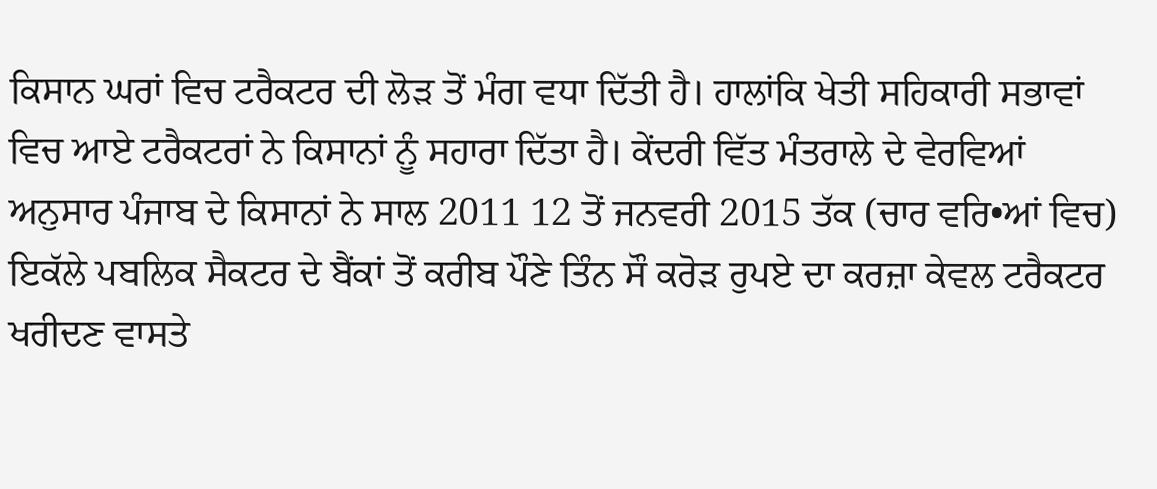ਕਿਸਾਨ ਘਰਾਂ ਵਿਚ ਟਰੈਕਟਰ ਦੀ ਲੋੜ ਤੋਂ ਮੰਗ ਵਧਾ ਦਿੱਤੀ ਹੈ। ਹਾਲਾਂਕਿ ਖੇਤੀ ਸਹਿਕਾਰੀ ਸਭਾਵਾਂ ਵਿਚ ਆਏ ਟਰੈਕਟਰਾਂ ਨੇ ਕਿਸਾਨਾਂ ਨੂੰ ਸਹਾਰਾ ਦਿੱਤਾ ਹੈ। ਕੇਂਦਰੀ ਵਿੱਤ ਮੰਤਰਾਲੇ ਦੇ ਵੇਰਵਿਆਂ ਅਨੁਸਾਰ ਪੰਜਾਬ ਦੇ ਕਿਸਾਨਾਂ ਨੇ ਸਾਲ 2011 12 ਤੋਂ ਜਨਵਰੀ 2015 ਤੱਕ (ਚਾਰ ਵਰਿ•ਆਂ ਵਿਚ) ਇਕੱਲੇ ਪਬਲਿਕ ਸੈਕਟਰ ਦੇ ਬੈਂਕਾਂ ਤੋਂ ਕਰੀਬ ਪੌਣੇ ਤਿੰਨ ਸੌ ਕਰੋੜ ਰੁਪਏ ਦਾ ਕਰਜ਼ਾ ਕੇਵਲ ਟਰੈਕਟਰ ਖਰੀਦਣ ਵਾਸਤੇ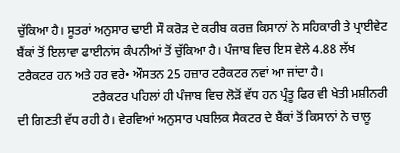ਚੁੱਕਿਆ ਹੈ। ਸੂਤਰਾਂ ਅਨੁਸਾਰ ਢਾਈ ਸੌ ਕਰੋੜ ਦੇ ਕਰੀਬ ਕਰਜ਼ ਕਿਸਾਨਾਂ ਨੇ ਸਹਿਕਾਰੀ ਤੇ ਪ੍ਰਾਈਵੇਟ ਬੈਂਕਾਂ ਤੋਂ ਇਲਾਵਾ ਫਾਈਨਾਂਸ ਕੰਪਨੀਆਂ ਤੋਂ ਚੁੱਕਿਆ ਹੈ। ਪੰਜਾਬ ਵਿਚ ਇਸ ਵੇਲੇ 4.88 ਲੱਖ ਟਰੈਕਟਰ ਹਨ ਅਤੇ ਹਰ ਵਰੇ• ਔਸਤਨ 25 ਹਜ਼ਾਰ ਟਰੈਕਟਰ ਨਵਾਂ ਆ ਜਾਂਦਾ ਹੈ।
                        ਟਰੈਕਟਰ ਪਹਿਲਾਂ ਹੀ ਪੰਜਾਬ ਵਿਚ ਲੋੜੋਂ ਵੱਧ ਹਨ ਪ੍ਰੰਤੂ ਫਿਰ ਵੀ ਖੇਤੀ ਮਸ਼ੀਨਰੀ ਦੀ ਗਿਣਤੀ ਵੱਧ ਰਹੀ ਹੈ। ਵੇਰਵਿਆਂ ਅਨੁਸਾਰ ਪਬਲਿਕ ਸੈਕਟਰ ਦੇ ਬੈਂਕਾਂ ਤੋਂ ਕਿਸਾਨਾਂ ਨੇ ਚਾਲੂ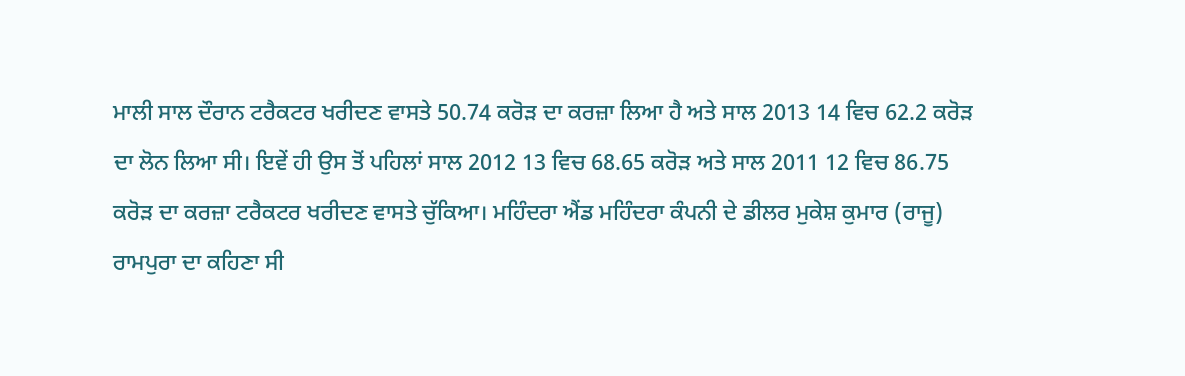ਮਾਲੀ ਸਾਲ ਦੌਰਾਨ ਟਰੈਕਟਰ ਖਰੀਦਣ ਵਾਸਤੇ 50.74 ਕਰੋੜ ਦਾ ਕਰਜ਼ਾ ਲਿਆ ਹੈ ਅਤੇ ਸਾਲ 2013 14 ਵਿਚ 62.2 ਕਰੋੜ ਦਾ ਲੋਨ ਲਿਆ ਸੀ। ਇਵੇਂ ਹੀ ਉਸ ਤੋਂ ਪਹਿਲਾਂ ਸਾਲ 2012 13 ਵਿਚ 68.65 ਕਰੋੜ ਅਤੇ ਸਾਲ 2011 12 ਵਿਚ 86.75 ਕਰੋੜ ਦਾ ਕਰਜ਼ਾ ਟਰੈਕਟਰ ਖਰੀਦਣ ਵਾਸਤੇ ਚੁੱਕਿਆ। ਮਹਿੰਦਰਾ ਐਂਡ ਮਹਿੰਦਰਾ ਕੰਪਨੀ ਦੇ ਡੀਲਰ ਮੁਕੇਸ਼ ਕੁਮਾਰ (ਰਾਜੂ) ਰਾਮਪੁਰਾ ਦਾ ਕਹਿਣਾ ਸੀ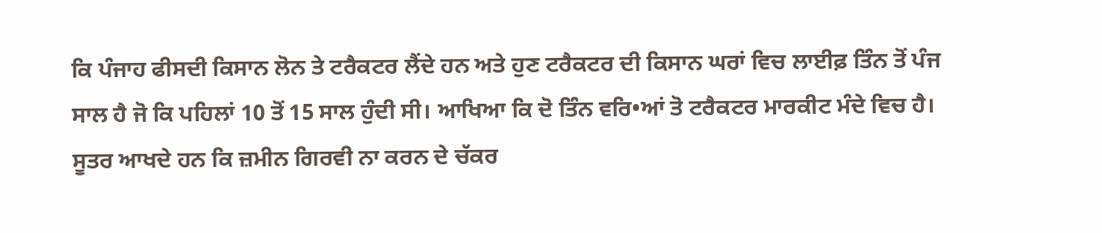ਕਿ ਪੰਜਾਹ ਫੀਸਦੀ ਕਿਸਾਨ ਲੋਨ ਤੇ ਟਰੈਕਟਰ ਲੈਂਦੇ ਹਨ ਅਤੇ ਹੁਣ ਟਰੈਕਟਰ ਦੀ ਕਿਸਾਨ ਘਰਾਂ ਵਿਚ ਲਾਈਫ਼ ਤਿੰਨ ਤੋਂ ਪੰਜ ਸਾਲ ਹੈ ਜੋ ਕਿ ਪਹਿਲਾਂ 10 ਤੋਂ 15 ਸਾਲ ਹੁੰਦੀ ਸੀ। ਆਖਿਆ ਕਿ ਦੋ ਤਿੰਨ ਵਰਿ•ਆਂ ਤੋ ਟਰੈਕਟਰ ਮਾਰਕੀਟ ਮੰਦੇ ਵਿਚ ਹੈ। ਸੂਤਰ ਆਖਦੇ ਹਨ ਕਿ ਜ਼ਮੀਨ ਗਿਰਵੀ ਨਾ ਕਰਨ ਦੇ ਚੱਕਰ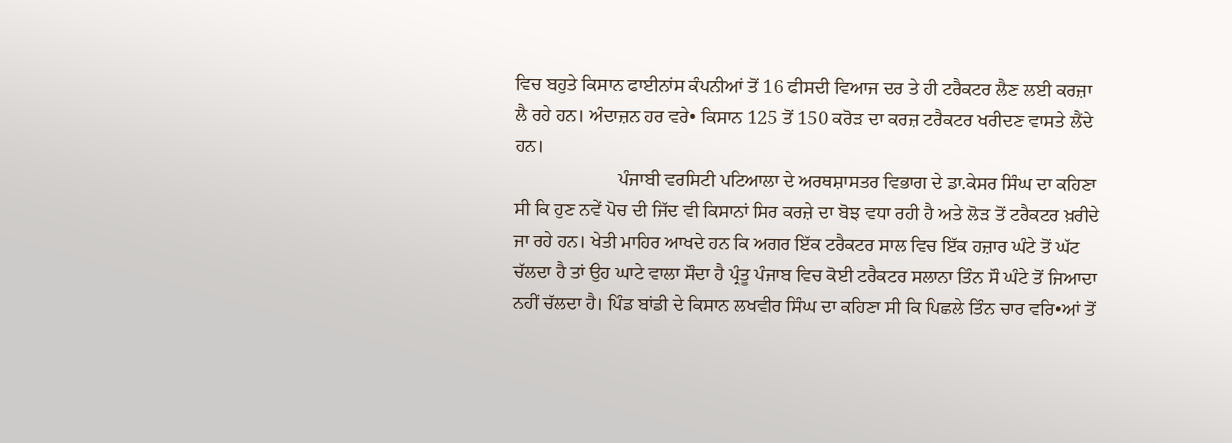ਵਿਚ ਬਹੁਤੇ ਕਿਸਾਨ ਫਾਈਨਾਂਸ ਕੰਪਨੀਆਂ ਤੋਂ 16 ਫੀਸਦੀ ਵਿਆਜ ਦਰ ਤੇ ਹੀ ਟਰੈਕਟਰ ਲੈਣ ਲਈ ਕਰਜ਼ਾ ਲੈ ਰਹੇ ਹਨ। ਅੰਦਾਜ਼ਨ ਹਰ ਵਰੇ• ਕਿਸਾਨ 125 ਤੋਂ 150 ਕਰੋੜ ਦਾ ਕਰਜ਼ ਟਰੈਕਟਰ ਖਰੀਦਣ ਵਾਸਤੇ ਲੈਂਦੇ ਹਨ।
                      ਪੰਜਾਬੀ ਵਰਸਿਟੀ ਪਟਿਆਲਾ ਦੇ ਅਰਥਸ਼ਾਸਤਰ ਵਿਭਾਗ ਦੇ ਡਾ.ਕੇਸਰ ਸਿੰਘ ਦਾ ਕਹਿਣਾ ਸੀ ਕਿ ਹੁਣ ਨਵੇਂ ਪੋਚ ਦੀ ਜਿੱਦ ਵੀ ਕਿਸਾਨਾਂ ਸਿਰ ਕਰਜ਼ੇ ਦਾ ਬੋਝ ਵਧਾ ਰਹੀ ਹੈ ਅਤੇ ਲੋੜ ਤੋਂ ਟਰੈਕਟਰ ਖ਼ਰੀਦੇ ਜਾ ਰਹੇ ਹਨ। ਖੇਤੀ ਮਾਹਿਰ ਆਖਦੇ ਹਨ ਕਿ ਅਗਰ ਇੱਕ ਟਰੈਕਟਰ ਸਾਲ ਵਿਚ ਇੱਕ ਹਜ਼ਾਰ ਘੰਟੇ ਤੋਂ ਘੱਟ ਚੱਲਦਾ ਹੈ ਤਾਂ ਉਹ ਘਾਟੇ ਵਾਲਾ ਸੌਦਾ ਹੈ ਪ੍ਰੰਤੂ ਪੰਜਾਬ ਵਿਚ ਕੋਈ ਟਰੈਕਟਰ ਸਲਾਨਾ ਤਿੰਨ ਸੌ ਘੰਟੇ ਤੋਂ ਜਿਆਦਾ ਨਹੀਂ ਚੱਲਦਾ ਹੈ। ਪਿੰਡ ਬਾਂਡੀ ਦੇ ਕਿਸਾਨ ਲਖਵੀਰ ਸਿੰਘ ਦਾ ਕਹਿਣਾ ਸੀ ਕਿ ਪਿਛਲੇ ਤਿੰਨ ਚਾਰ ਵਰਿ•ਆਂ ਤੋਂ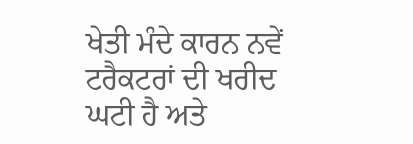ਖੇਤੀ ਮੰਦੇ ਕਾਰਨ ਨਵੇਂ ਟਰੈਕਟਰਾਂ ਦੀ ਖਰੀਦ ਘਟੀ ਹੈ ਅਤੇ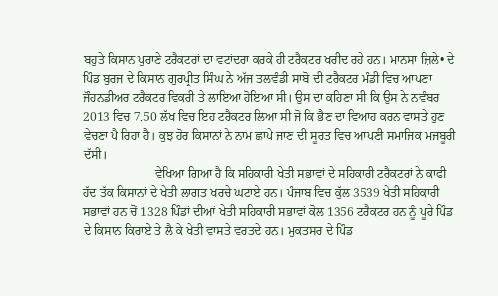ਬਹੁਤੇ ਕਿਸਾਨ ਪੁਰਾਣੇ ਟਰੈਕਟਰਾਂ ਦਾ ਵਟਾਂਦਰਾ ਕਰਕੇ ਹੀ ਟਰੈਕਟਰ ਖਰੀਦ ਰਹੇ ਹਨ। ਮਾਨਸਾ ਜ਼ਿਲੇ• ਦੇ ਪਿੰਡ ਬੁਰਜ ਦੇ ਕਿਸਾਨ ਗੁਰਪ੍ਰੀਤ ਸਿੰਘ ਨੇ ਅੱਜ ਤਲਵੰਡੀ ਸਾਬੋ ਦੀ ਟਰੈਕਟਰ ਮੰਡੀ ਵਿਚ ਆਪਣਾ ਜੌਹਨਡੀਅਰ ਟਰੈਕਟਰ ਵਿਕਰੀ ਤੇ ਲਾਇਆ ਹੋਇਆ ਸੀ। ਉਸ ਦਾ ਕਹਿਣਾ ਸੀ ਕਿ ਉਸ ਨੇ ਨਵੰਬਰ 2013 ਵਿਚ 7.50 ਲੱਖ ਵਿਚ ਇਹ ਟਰੈਕਟਰ ਲਿਆ ਸੀ ਜੋ ਕਿ ਭੈਣ ਦਾ ਵਿਆਹ ਕਰਨ ਵਾਸਤੇ ਹੁਣ ਵੇਚਣਾ ਪੈ ਰਿਹਾ ਹੈ। ਕੁਝ ਹੋਰ ਕਿਸਾਨਾਂ ਨੇ ਨਾਮ ਛਾਪੇ ਜਾਣ ਦੀ ਸੂਰਤ ਵਿਚ ਆਪਣੀ ਸਮਾਜਿਕ ਮਜਬੂਰੀ ਦੱਸੀ।
                       ਵੇਖਿਆ ਗਿਆ ਹੈ ਕਿ ਸਹਿਕਾਰੀ ਖੇਤੀ ਸਭਾਵਾਂ ਦੇ ਸਹਿਕਾਰੀ ਟਰੈਕਟਰਾਂ ਨੇ ਕਾਫੀ ਹੱਦ ਤੱਕ ਕਿਸਾਨਾਂ ਦੇ ਖੇਤੀ ਲਾਗਤ ਖਰਚੇ ਘਟਾਏ ਹਨ। ਪੰਜਾਬ ਵਿਚ ਕੁੱਲ 3539 ਖੇਤੀ ਸਹਿਕਾਰੀ ਸਭਾਵਾਂ ਹਨ ਚੋਂ 1328 ਪਿੰਡਾਂ ਦੀਆਂ ਖੇਤੀ ਸਹਿਕਾਰੀ ਸਭਾਵਾਂ ਕੋਲ 1356 ਟਰੈਕਟਰ ਹਨ ਨੂੰ ਪੂਰੇ ਪਿੰਡ ਦੇ ਕਿਸਾਨ ਕਿਰਾਏ ਤੇ ਲੈ ਕੇ ਖੇਤੀ ਵਾਸਤੇ ਵਰਤਦੇ ਹਨ। ਮੁਕਤਸਰ ਦੇ ਪਿੰਡ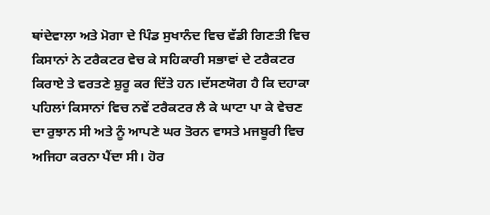ਥਾਂਦੇਵਾਲਾ ਅਤੇ ਮੋਗਾ ਦੇ ਪਿੰਡ ਸੁਖਾਨੰਦ ਵਿਚ ਵੱਡੀ ਗਿਣਤੀ ਵਿਚ ਕਿਸਾਨਾਂ ਨੇ ਟਰੈਕਟਰ ਵੇਚ ਕੇ ਸਹਿਕਾਰੀ ਸਭਾਵਾਂ ਦੇ ਟਰੈਕਟਰ ਕਿਰਾਏ ਤੇ ਵਰਤਣੇ ਸ਼ੁਰੂ ਕਰ ਦਿੱਤੇ ਹਨ।ਦੱਸਣਯੋਗ ਹੈ ਕਿ ਦਹਾਕਾ ਪਹਿਲਾਂ ਕਿਸਾਨਾਂ ਵਿਚ ਨਵੇਂ ਟਰੈਕਟਰ ਲੈ ਕੇ ਘਾਟਾ ਪਾ ਕੇ ਵੇਚਣ ਦਾ ਰੁਝਾਨ ਸੀ ਅਤੇ ਨੂੰ ਆਪਣੇ ਘਰ ਤੋਰਨ ਵਾਸਤੇ ਮਜਬੂਰੀ ਵਿਚ ਅਜਿਹਾ ਕਰਨਾ ਪੈਂਦਾ ਸੀ। ਹੋਰ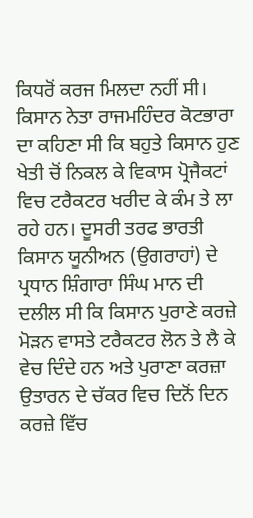ਕਿਧਰੋਂ ਕਰਜ ਮਿਲਦਾ ਨਹੀਂ ਸੀ। ਕਿਸਾਨ ਨੇਤਾ ਰਾਜਮਹਿੰਦਰ ਕੋਟਭਾਰਾ ਦਾ ਕਹਿਣਾ ਸੀ ਕਿ ਬਹੁਤੇ ਕਿਸਾਨ ਹੁਣ ਖੇਤੀ ਚੋਂ ਨਿਕਲ ਕੇ ਵਿਕਾਸ ਪ੍ਰੋਜੈਕਟਾਂ ਵਿਚ ਟਰੈਕਟਰ ਖਰੀਦ ਕੇ ਕੰਮ ਤੇ ਲਾ ਰਹੇ ਹਨ। ਦੂਸਰੀ ਤਰਫ ਭਾਰਤੀ ਕਿਸਾਨ ਯੂਨੀਅਨ (ਉਗਰਾਹਾਂ) ਦੇ ਪ੍ਰਧਾਨ ਸ਼ਿੰਗਾਰਾ ਸਿੰਘ ਮਾਨ ਦੀ ਦਲੀਲ ਸੀ ਕਿ ਕਿਸਾਨ ਪੁਰਾਣੇ ਕਰਜ਼ੇ ਮੋੜਨ ਵਾਸਤੇ ਟਰੈਕਟਰ ਲੋਨ ਤੇ ਲੈ ਕੇ ਵੇਚ ਦਿੰਦੇ ਹਨ ਅਤੇ ਪੁਰਾਣਾ ਕਰਜ਼ਾ ਉਤਾਰਨ ਦੇ ਚੱਕਰ ਵਿਚ ਦਿਨੋਂ ਦਿਨ ਕਰਜ਼ੇ ਵਿੱਚ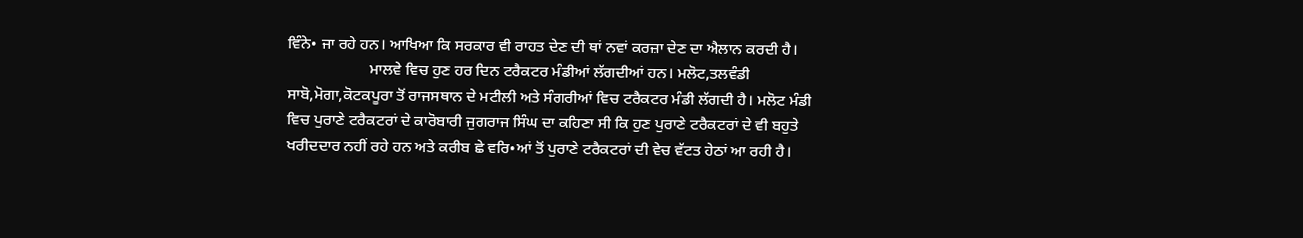ਵਿੰਨੇ• ਜਾ ਰਹੇ ਹਨ। ਆਖਿਆ ਕਿ ਸਰਕਾਰ ਵੀ ਰਾਹਤ ਦੇਣ ਦੀ ਥਾਂ ਨਵਾਂ ਕਰਜ਼ਾ ਦੇਣ ਦਾ ਐਲਾਨ ਕਰਦੀ ਹੈ।
                     ਮਾਲਵੇ ਵਿਚ ਹੁਣ ਹਰ ਦਿਨ ਟਰੈਕਟਰ ਮੰਡੀਆਂ ਲੱਗਦੀਆਂ ਹਨ। ਮਲੋਟ,ਤਲਵੰਡੀ ਸਾਬੋ,ਮੋਗਾ,ਕੋਟਕਪੂਰਾ ਤੋਂ ਰਾਜਸਥਾਨ ਦੇ ਮਟੀਲੀ ਅਤੇ ਸੰਗਰੀਆਂ ਵਿਚ ਟਰੈਕਟਰ ਮੰਡੀ ਲੱਗਦੀ ਹੈ। ਮਲੋਟ ਮੰਡੀ ਵਿਚ ਪੁਰਾਣੇ ਟਰੈਕਟਰਾਂ ਦੇ ਕਾਰੋਬਾਰੀ ਜੁਗਰਾਜ ਸਿੰਘ ਦਾ ਕਹਿਣਾ ਸੀ ਕਿ ਹੁਣ ਪੁਰਾਣੇ ਟਰੈਕਟਰਾਂ ਦੇ ਵੀ ਬਹੁਤੇ ਖਰੀਦਦਾਰ ਨਹੀਂ ਰਹੇ ਹਨ ਅਤੇ ਕਰੀਬ ਛੇ ਵਰਿ•ਆਂ ਤੋਂ ਪੁਰਾਣੇ ਟਰੈਕਟਰਾਂ ਦੀ ਵੇਚ ਵੱਟਤ ਹੇਠਾਂ ਆ ਰਹੀ ਹੈ।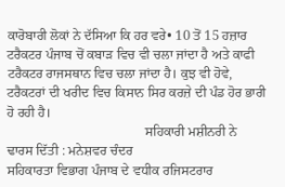ਕਾਰੋਬਾਰੀ ਲੋਕਾਂ ਨੇ ਦੱਸਿਆ ਕਿ ਹਰ ਵਰੇ• 10 ਤੋਂ 15 ਹਜ਼ਾਰ ਟਰੈਕਟਰ ਪੰਜਾਬ ਚੋਂ ਕਬਾੜ ਵਿਚ ਵੀ ਚਲਾ ਜਾਂਦਾ ਹੈ ਅਤੇ ਕਾਫੀ ਟਰੈਕਟਰ ਰਾਜਸਥਾਨ ਵਿਚ ਚਲਾ ਜਾਂਦਾ ਹੈ। ਕੁਝ ਵੀ ਹੋਵੇ, ਟਰੈਕਟਰਾਂ ਦੀ ਖਰੀਦ ਵਿਚ ਕਿਸਾਨ ਸਿਰ ਕਰਜ਼ੇ ਦੀ ਪੰਡ ਹੋਰ ਭਾਰੀ ਹੋ ਰਹੀ ਹੈ।
                                         ਸਹਿਕਾਰੀ ਮਸ਼ੀਨਰੀ ਨੇ ਢਾਰਸ ਦਿੱਤੀ : ਮਨੇਸ਼ਵਰ ਚੰਦਰ
ਸਹਿਕਾਰਤਾ ਵਿਭਾਗ ਪੰਜਾਬ ਦੇ ਵਧੀਕ ਰਜਿਸਟਰਾਰ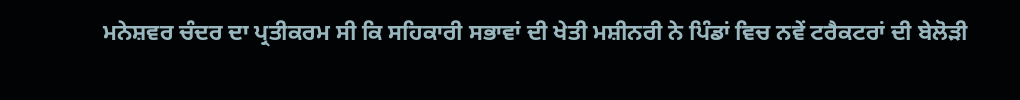ਮਨੇਸ਼ਵਰ ਚੰਦਰ ਦਾ ਪ੍ਰਤੀਕਰਮ ਸੀ ਕਿ ਸਹਿਕਾਰੀ ਸਭਾਵਾਂ ਦੀ ਖੇਤੀ ਮਸ਼ੀਨਰੀ ਨੇ ਪਿੰਡਾਂ ਵਿਚ ਨਵੇਂ ਟਰੈਕਟਰਾਂ ਦੀ ਬੇਲੋੜੀ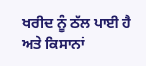ਖਰੀਦ ਨੂੰ ਠੱਲ ਪਾਈ ਹੈ ਅਤੇ ਕਿਸਾਨਾਂ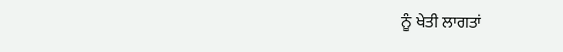ਨੂੰ ਖੇਤੀ ਲਾਗਤਾਂ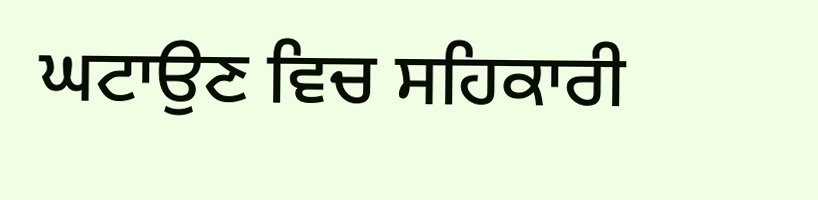ਘਟਾਉਣ ਵਿਚ ਸਹਿਕਾਰੀ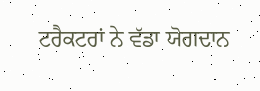ਟਰੈਕਟਰਾਂ ਨੇ ਵੱਡਾ ਯੋਗਦਾਨ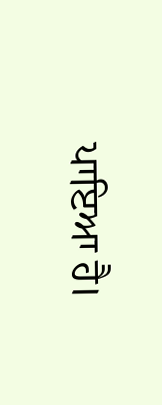ਪਾਇਆ ਹੈ।